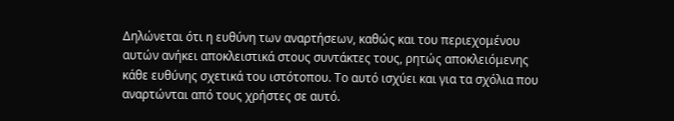Δηλώνεται ότι η ευθύνη των αναρτήσεων, καθώς και του περιεχομένου αυτών ανήκει αποκλειστικά στους συντάκτες τους, ρητώς αποκλειόμενης κάθε ευθύνης σχετικά του ιστότοπου. Το αυτό ισχύει και για τα σχόλια που αναρτώνται από τους χρήστες σε αυτό.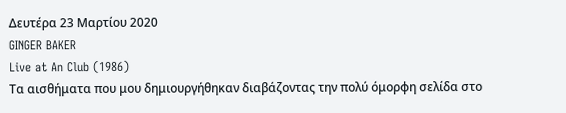Δευτέρα 23 Μαρτίου 2020
GINGER BAKER
Live at An Club (1986)
Τα αισθήματα που μου δημιουργήθηκαν διαβάζοντας την πολύ όμορφη σελίδα στο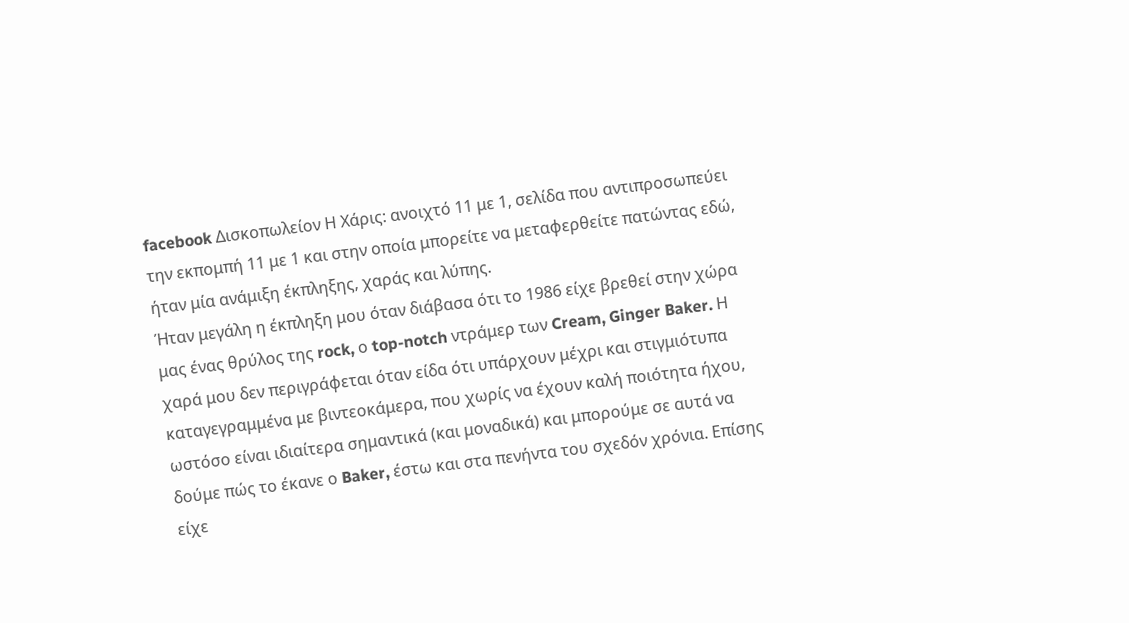facebook Δισκοπωλείον Η Χάρις: ανοιχτό 11 με 1, σελίδα που αντιπροσωπεύει την εκπομπή 11 με 1 και στην οποία μπορείτε να μεταφερθείτε πατώντας εδώ, ήταν μία ανάμιξη έκπληξης, χαράς και λύπης.
Ήταν μεγάλη η έκπληξη μου όταν διάβασα ότι το 1986 είχε βρεθεί στην χώρα μας ένας θρύλος της rock, ο top-notch ντράμερ των Cream, Ginger Baker. Η χαρά μου δεν περιγράφεται όταν είδα ότι υπάρχουν μέχρι και στιγμιότυπα καταγεγραμμένα με βιντεοκάμερα, που χωρίς να έχουν καλή ποιότητα ήχου, ωστόσο είναι ιδιαίτερα σημαντικά (και μοναδικά) και μπορούμε σε αυτά να δούμε πώς το έκανε ο Baker, έστω και στα πενήντα του σχεδόν χρόνια. Επίσης είχε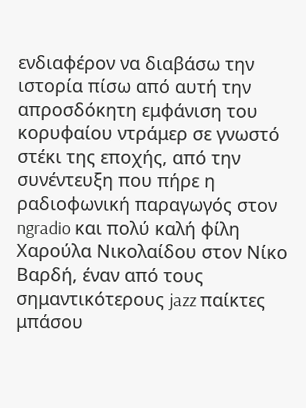ενδιαφέρον να διαβάσω την ιστορία πίσω από αυτή την απροσδόκητη εμφάνιση του κορυφαίου ντράμερ σε γνωστό στέκι της εποχής, από την συνέντευξη που πήρε η ραδιοφωνική παραγωγός στον ngradio και πολύ καλή φίλη Χαρούλα Νικολαίδου στον Νίκο Βαρδή, έναν από τους σημαντικότερους jazz παίκτες μπάσου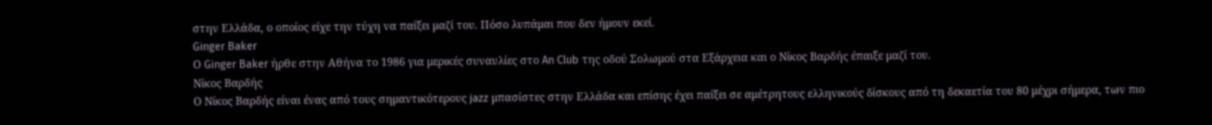στην Ελλάδα, ο οποίος είχε την τύχη να παίξει μαζί του. Πόσο λυπάμαι που δεν ήμουν εκεί.
Ginger Baker
Ο Ginger Baker ήρθε στην Αθήνα το 1986 για μερικές συναυλίες στο An Club της οδού Σολωμού στα Εξάρχεια και ο Νίκος Βαρδής έπαιξε μαζί του.
Νίκος Βαρδής
Ο Νίκος Βαρδής είναι ένας από τους σημαντικότερους jazz μπασίστες στην Ελλάδα και επίσης έχει παίξει σε αμέτρητους ελληνικούς δίσκους από τη δεκαετία του 80 μέχρι σήμερα, των πιο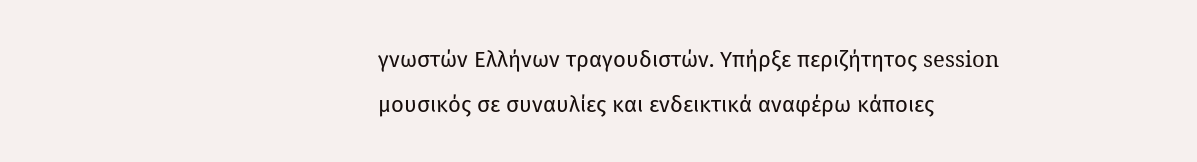γνωστών Ελλήνων τραγουδιστών. Υπήρξε περιζήτητος session μουσικός σε συναυλίες και ενδεικτικά αναφέρω κάποιες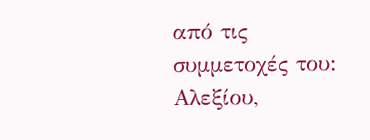από τις συμμετοχές του: Αλεξίου,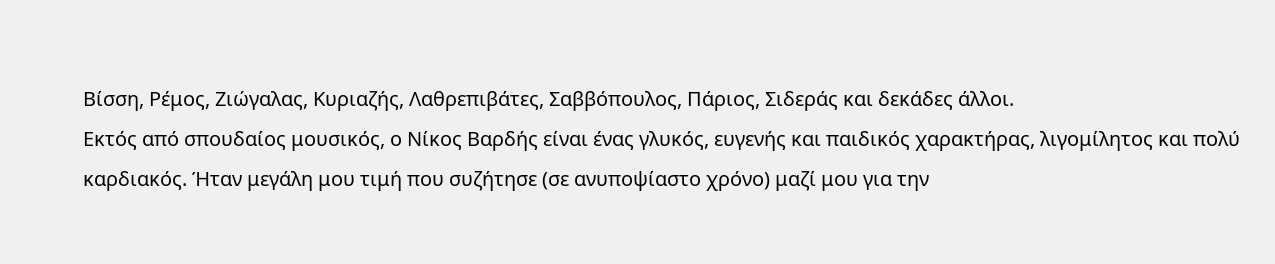Βίσση, Ρέμος, Ζιώγαλας, Κυριαζής, Λαθρεπιβάτες, Σαββόπουλος, Πάριος, Σιδεράς και δεκάδες άλλοι.
Εκτός από σπουδαίος μουσικός, ο Νίκος Βαρδής είναι ένας γλυκός, ευγενής και παιδικός χαρακτήρας, λιγομίλητος και πολύ καρδιακός. Ήταν μεγάλη μου τιμή που συζήτησε (σε ανυποψίαστο χρόνο) μαζί μου για την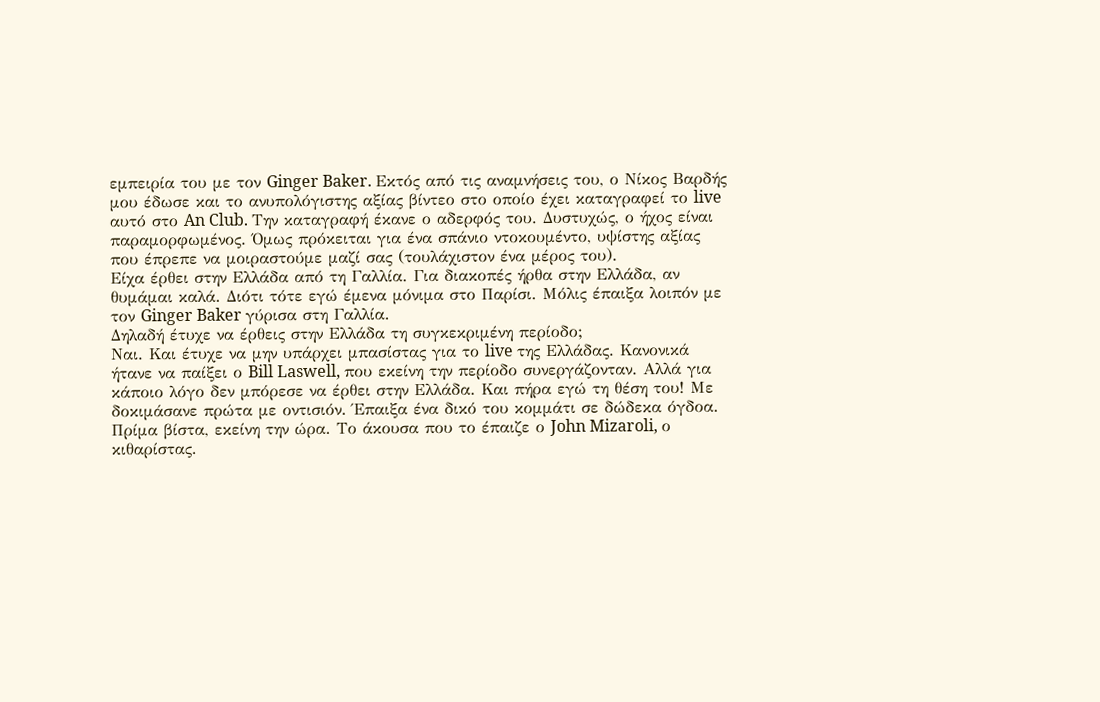εμπειρία του με τον Ginger Baker. Εκτός από τις αναμνήσεις του, ο Νίκος Βαρδής μου έδωσε και το ανυπολόγιστης αξίας βίντεο στο οποίο έχει καταγραφεί το live αυτό στο An Club. Την καταγραφή έκανε ο αδερφός του. Δυστυχώς, ο ήχος είναι παραμορφωμένος. Όμως πρόκειται για ένα σπάνιο ντοκουμέντο, υψίστης αξίας που έπρεπε να μοιραστούμε μαζί σας (τουλάχιστον ένα μέρος του).
Είχα έρθει στην Ελλάδα από τη Γαλλία. Για διακοπές ήρθα στην Ελλάδα, αν θυμάμαι καλά. Διότι τότε εγώ έμενα μόνιμα στο Παρίσι. Μόλις έπαιξα λοιπόν με τον Ginger Baker γύρισα στη Γαλλία.
Δηλαδή έτυχε να έρθεις στην Ελλάδα τη συγκεκριμένη περίοδο;
Ναι. Και έτυχε να μην υπάρχει μπασίστας για το live της Ελλάδας. Κανονικά ήτανε να παίξει ο Bill Laswell, που εκείνη την περίοδο συνεργάζονταν. Αλλά για κάποιο λόγο δεν μπόρεσε να έρθει στην Ελλάδα. Και πήρα εγώ τη θέση του! Με δοκιμάσανε πρώτα με οντισιόν. Έπαιξα ένα δικό του κομμάτι σε δώδεκα όγδοα. Πρίμα βίστα, εκείνη την ώρα. Το άκουσα που το έπαιζε ο John Mizaroli, ο κιθαρίστας.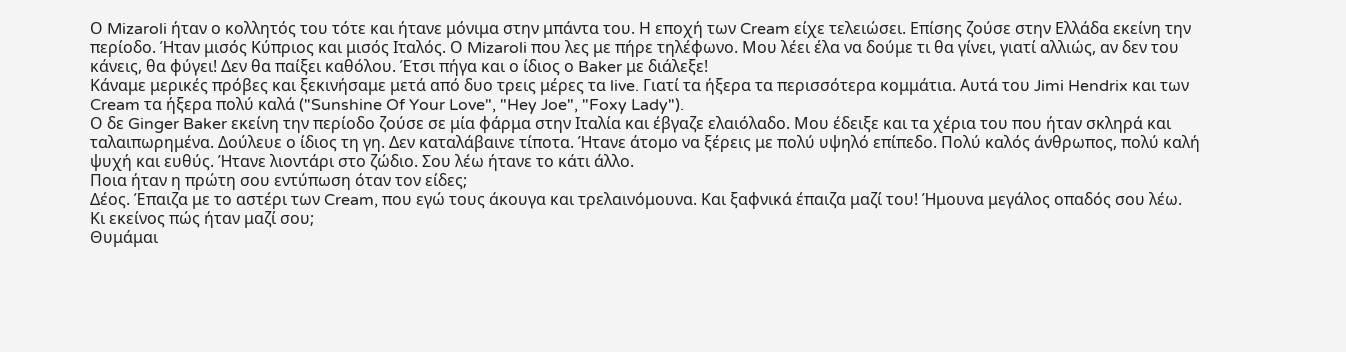Ο Mizaroli ήταν ο κολλητός του τότε και ήτανε μόνιμα στην μπάντα του. Η εποχή των Cream είχε τελειώσει. Επίσης ζούσε στην Ελλάδα εκείνη την περίοδο. Ήταν μισός Κύπριος και μισός Ιταλός. Ο Mizaroli που λες με πήρε τηλέφωνο. Mου λέει έλα να δούμε τι θα γίνει, γιατί αλλιώς, αν δεν του κάνεις, θα φύγει! Δεν θα παίξει καθόλου. Έτσι πήγα και ο ίδιος ο Baker με διάλεξε!
Κάναμε μερικές πρόβες και ξεκινήσαμε μετά από δυο τρεις μέρες τα live. Γιατί τα ήξερα τα περισσότερα κομμάτια. Αυτά του Jimi Hendrix και των Cream τα ήξερα πολύ καλά ("Sunshine Of Your Love", "Hey Joe", "Foxy Lady").
Ο δε Ginger Baker εκείνη την περίοδο ζούσε σε μία φάρμα στην Ιταλία και έβγαζε ελαιόλαδο. Μου έδειξε και τα χέρια του που ήταν σκληρά και ταλαιπωρημένα. Δούλευε ο ίδιος τη γη. Δεν καταλάβαινε τίποτα. Ήτανε άτομο να ξέρεις με πολύ υψηλό επίπεδο. Πολύ καλός άνθρωπος, πολύ καλή ψυχή και ευθύς. Ήτανε λιοντάρι στο ζώδιο. Σου λέω ήτανε το κάτι άλλο.
Ποια ήταν η πρώτη σου εντύπωση όταν τον είδες;
Δέος. Έπαιζα με το αστέρι των Cream, που εγώ τους άκουγα και τρελαινόμουνα. Kαι ξαφνικά έπαιζα μαζί του! Ήμουνα μεγάλος οπαδός σου λέω.
Κι εκείνος πώς ήταν μαζί σου;
Θυμάμαι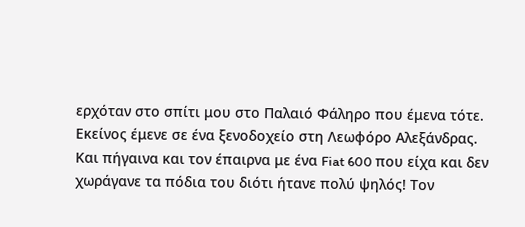ερχόταν στο σπίτι μου στο Παλαιό Φάληρο που έμενα τότε. Εκείνος έμενε σε ένα ξενοδοχείο στη Λεωφόρο Αλεξάνδρας. Και πήγαινα και τον έπαιρνα με ένα Fiat 600 που είχα και δεν χωράγανε τα πόδια του διότι ήτανε πολύ ψηλός! Τον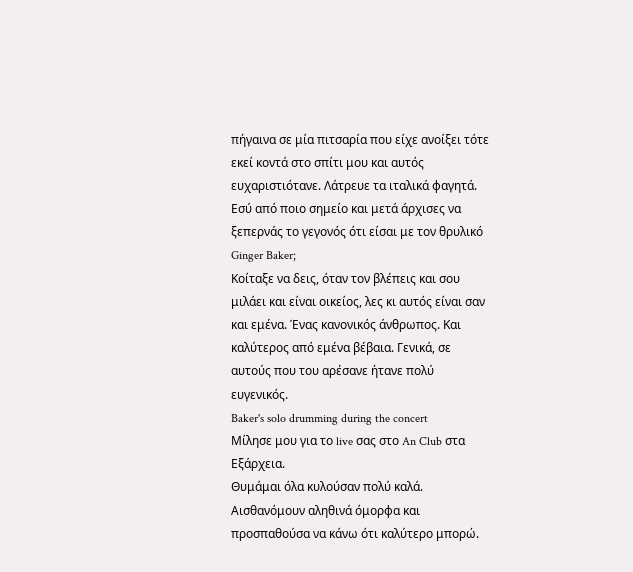πήγαινα σε μία πιτσαρία που είχε ανοίξει τότε εκεί κοντά στο σπίτι μου και αυτός ευχαριστιότανε. Λάτρευε τα ιταλικά φαγητά.
Εσύ από ποιο σημείο και μετά άρχισες να ξεπερνάς το γεγονός ότι είσαι με τον θρυλικό Ginger Baker;
Κοίταξε να δεις, όταν τον βλέπεις και σου μιλάει και είναι οικείος, λες κι αυτός είναι σαν και εμένα. Ένας κανονικός άνθρωπος. Και καλύτερος από εμένα βέβαια. Γενικά, σε αυτούς που του αρέσανε ήτανε πολύ ευγενικός.
Baker's solo drumming during the concert
Μίλησε μου για το live σας στο An Club στα Εξάρχεια.
Θυμάμαι όλα κυλούσαν πολύ καλά. Αισθανόμουν αληθινά όμορφα και προσπαθούσα να κάνω ότι καλύτερο μπορώ.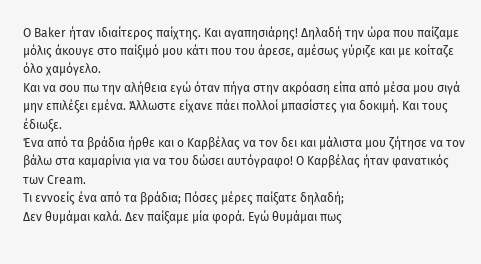Ο Baker ήταν ιδιαίτερος παίχτης. Και αγαπησιάρης! Δηλαδή την ώρα που παίζαμε μόλις άκουγε στο παίξιμό μου κάτι που του άρεσε, αμέσως γύριζε και με κοίταζε όλο χαμόγελο.
Και να σου πω την αλήθεια εγώ όταν πήγα στην ακρόαση είπα από μέσα μου σιγά μην επιλέξει εμένα. Άλλωστε είχανε πάει πολλοί μπασίστες για δοκιμή. Και τους έδιωξε.
Ένα από τα βράδια ήρθε και ο Καρβέλας να τον δει και μάλιστα μου ζήτησε να τον βάλω στα καμαρίνια για να του δώσει αυτόγραφο! Ο Καρβέλας ήταν φανατικός των Cream.
Τι εννοείς ένα από τα βράδια; Πόσες μέρες παίξατε δηλαδή;
Δεν θυμάμαι καλά. Δεν παίξαμε μία φορά. Εγώ θυμάμαι πως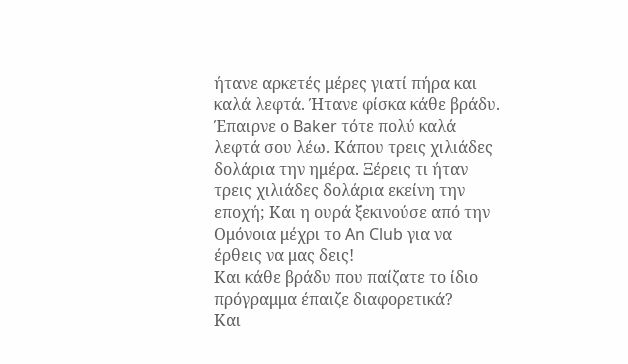ήτανε αρκετές μέρες γιατί πήρα και καλά λεφτά. Ήτανε φίσκα κάθε βράδυ. Έπαιρνε ο Baker τότε πολύ καλά λεφτά σου λέω. Κάπου τρεις χιλιάδες δολάρια την ημέρα. Ξέρεις τι ήταν τρεις χιλιάδες δολάρια εκείνη την εποχή; Και η ουρά ξεκινούσε από την Ομόνοια μέχρι το An Club για να έρθεις να μας δεις!
Και κάθε βράδυ που παίζατε το ίδιο πρόγραμμα έπαιζε διαφορετικά?
Και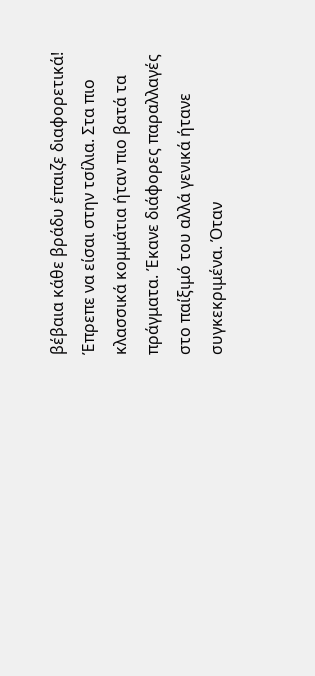βέβαια κάθε βράδυ έπαιζε διαφορετικά! Έπρεπε να είσαι στην τσίλια. Στα πιο κλασσικά κομμάτια ήταν πιο βατά τα πράγματα. Έκανε διάφορες παραλλαγές στο παίξιμό του αλλά γενικά ήτανε συγκεκριμένα. Όταν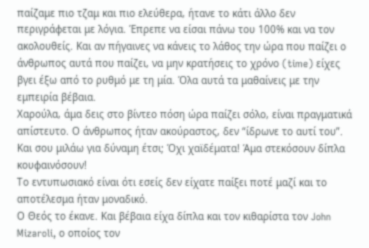παίζαμε πιο τζαμ και πιο ελεύθερα, ήτανε το κάτι άλλο δεν περιγράφεται με λόγια. Έπρεπε να είσαι πάνω του 100% και να τον ακολουθείς. Και αν πήγαινες να κάνεις το λάθος την ώρα που παίζει ο άνθρωπος αυτά που παίζει, να μην κρατήσεις το χρόνο (time) είχες βγει έξω από το ρυθμό με τη μία. Όλα αυτά τα μαθαίνεις με την εμπειρία βέβαια.
Χαρούλα, άμα δεις στο βίντεο πόση ώρα παίζει σόλο, είναι πραγματικά απίστευτο. Ο άνθρωπος ήταν ακούραστος, δεν “ίδρωνε το αυτί του”. Και σου μιλάω για δύναμη έτσι; Όχι χαϊδέματα! Άμα στεκόσουν δίπλα κουφαινόσουν!
Το εντυπωσιακό είναι ότι εσείς δεν είχατε παίξει ποτέ μαζί και το αποτέλεσμα ήταν μοναδικό.
Ο Θεός το έκανε. Και βέβαια είχα δίπλα και τον κιθαρίστα τον John Mizaroli, ο οποίος τον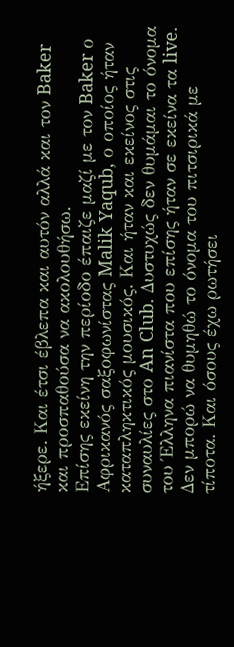ήξερε. Και έτσι έβλεπα και αυτόν αλλά και τον Baker και προσπαθούσα να ακολουθήσω.
Επίσης εκείνη την περίοδο έπαιζε μαζί με τον Baker ο Αφρικανός σαξοφωνίστας Malik Yaqub, ο οποίος ήταν καταπληκτικός μουσικός. Και ήταν και εκείνος στις συναυλίες στο An Club. Δυστυχώς δεν θυμάμαι το όνομα του Έλληνα πιανίστα που επίσης ήταν σε εκείνα τα live. Δεν μπορώ να θυμηθώ το όνομα του πιτσιρικά με τίποτα. Και όσους έχω ρωτήσει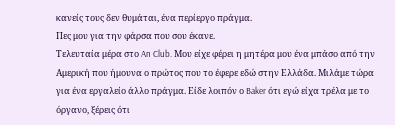κανείς τους δεν θυμάται, ένα περίεργο πράγμα.
Πες μου για την φάρσα που σου έκανε.
Τελευταία μέρα στο An Club. Μου είχε φέρει η μητέρα μου ένα μπάσο από την Αμερική που ήμουνα ο πρώτος που το έφερε εδώ στην Ελλάδα. Μιλάμε τώρα για ένα εργαλείο άλλο πράγμα. Είδε λοιπόν ο Baker ότι εγώ είχα τρέλα με το όργανο, ξέρεις ότι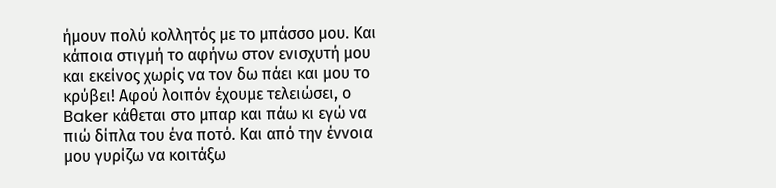ήμουν πολύ κολλητός με το μπάσσο μου. Και κάποια στιγμή το αφήνω στον ενισχυτή μου και εκείνος χωρίς να τον δω πάει και μου το κρύβει! Αφού λοιπόν έχουμε τελειώσει, ο Baker κάθεται στο μπαρ και πάω κι εγώ να πιώ δίπλα του ένα ποτό. Και από την έννοια μου γυρίζω να κοιτάξω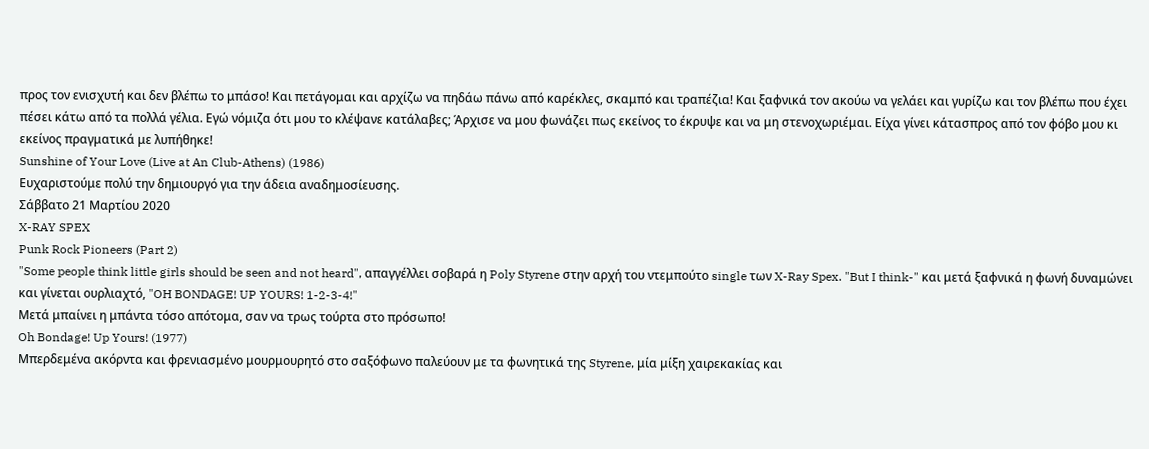προς τον ενισχυτή και δεν βλέπω το μπάσο! Και πετάγομαι και αρχίζω να πηδάω πάνω από καρέκλες, σκαμπό και τραπέζια! Και ξαφνικά τον ακούω να γελάει και γυρίζω και τον βλέπω που έχει πέσει κάτω από τα πολλά γέλια. Εγώ νόμιζα ότι μου το κλέψανε κατάλαβες; Άρχισε να μου φωνάζει πως εκείνος το έκρυψε και να μη στενοχωριέμαι. Είχα γίνει κάτασπρος από τον φόβο μου κι εκείνος πραγματικά με λυπήθηκε!
Sunshine of Your Love (Live at An Club-Athens) (1986)
Ευχαριστούμε πολύ την δημιουργό για την άδεια αναδημοσίευσης.
Σάββατο 21 Μαρτίου 2020
X-RAY SPEX
Punk Rock Pioneers (Part 2)
"Some people think little girls should be seen and not heard", απαγγέλλει σοβαρά η Poly Styrene στην αρχή του ντεμπούτο single των X-Ray Spex. "But I think-" και μετά ξαφνικά η φωνή δυναμώνει και γίνεται ουρλιαχτό, "OH BONDAGE! UP YOURS! 1-2-3-4!"
Μετά μπαίνει η μπάντα τόσο απότομα, σαν να τρως τούρτα στο πρόσωπο!
Oh Bondage! Up Yours! (1977)
Μπερδεμένα ακόρντα και φρενιασμένο μουρμουρητό στο σαξόφωνο παλεύουν με τα φωνητικά της Styrene, μία μίξη χαιρεκακίας και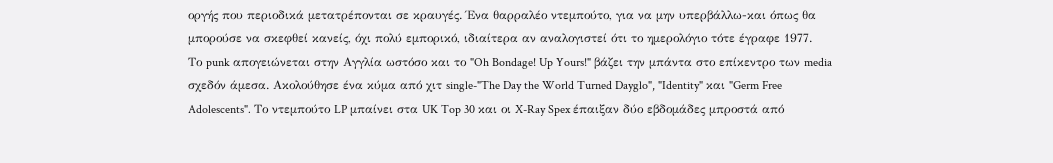οργής που περιοδικά μετατρέπονται σε κραυγές. Ένα θαρραλέο ντεμπούτο, για να μην υπερβάλλω-και όπως θα μπορούσε να σκεφθεί κανείς, όχι πολύ εμπορικό, ιδιαίτερα αν αναλογιστεί ότι το ημερολόγιο τότε έγραφε 1977.
Το punk απογειώνεται στην Αγγλία ωστόσο και το "Oh Bondage! Up Yours!" βάζει την μπάντα στο επίκεντρο των media σχεδόν άμεσα. Ακολούθησε ένα κύμα από χιτ single-"The Day the World Turned Dayglo", "Identity" και "Germ Free Adolescents". Το ντεμπούτο LP μπαίνει στα UK Top 30 και οι X-Ray Spex έπαιξαν δύο εβδομάδες μπροστά από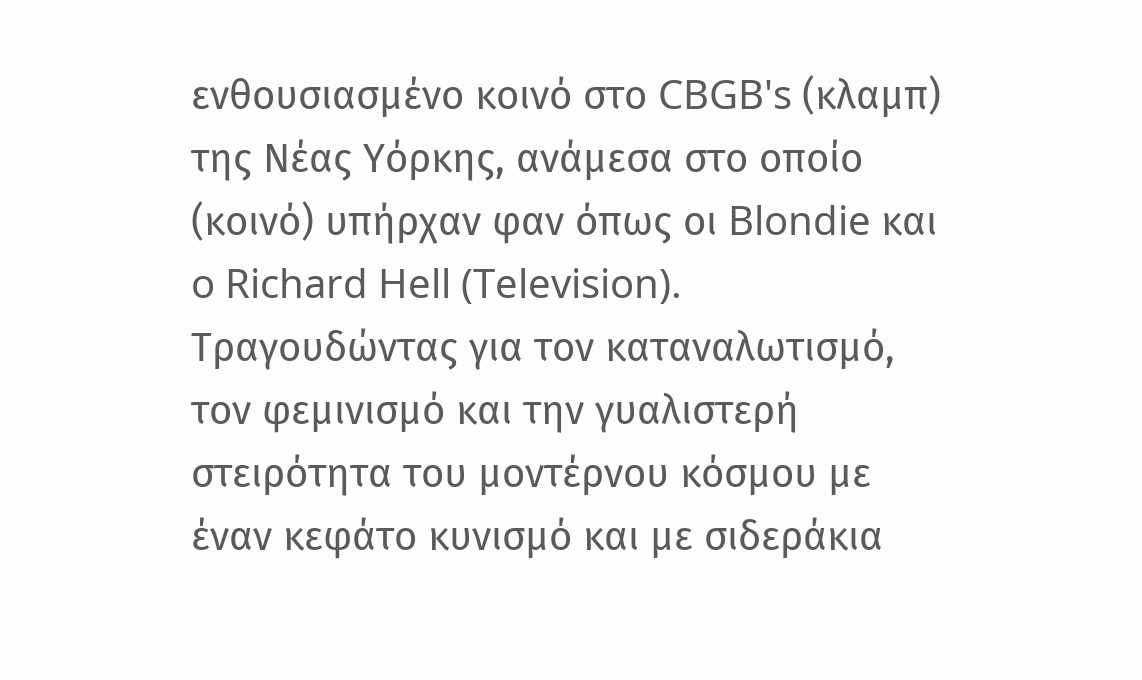ενθουσιασμένο κοινό στο CBGB's (κλαμπ) της Νέας Υόρκης, ανάμεσα στο οποίο (κοινό) υπήρχαν φαν όπως οι Blondie και o Richard Hell (Television).
Τραγουδώντας για τον καταναλωτισμό, τον φεμινισμό και την γυαλιστερή στειρότητα του μοντέρνου κόσμου με έναν κεφάτο κυνισμό και με σιδεράκια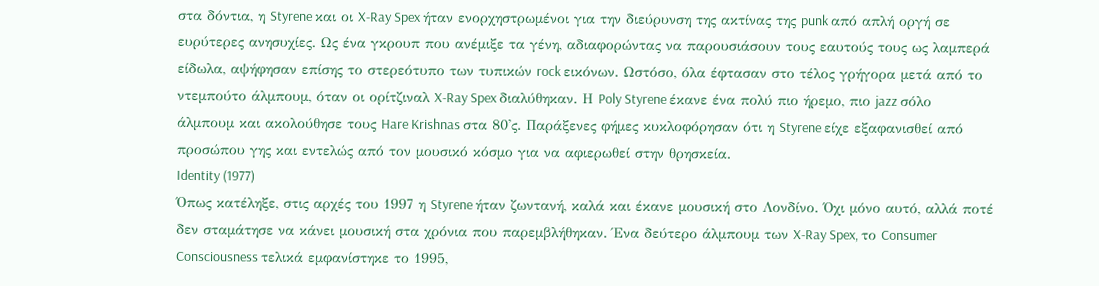στα δόντια, η Styrene και οι X-Ray Spex ήταν ενορχηστρωμένοι για την διεύρυνση της ακτίνας της punk από απλή οργή σε ευρύτερες ανησυχίες. Ως ένα γκρουπ που ανέμιξε τα γένη, αδιαφορώντας να παρουσιάσουν τους εαυτούς τους ως λαμπερά είδωλα, αψήφησαν επίσης το στερεότυπο των τυπικών rock εικόνων. Ωστόσο, όλα έφτασαν στο τέλος γρήγορα μετά από το ντεμπούτο άλμπουμ, όταν οι ορίτζιναλ X-Ray Spex διαλύθηκαν. Η Poly Styrene έκανε ένα πολύ πιο ήρεμο, πιο jazz σόλο άλμπουμ και ακολούθησε τους Hare Krishnas στα 80'ς. Παράξενες φήμες κυκλοφόρησαν ότι η Styrene είχε εξαφανισθεί από προσώπου γης και εντελώς από τον μουσικό κόσμο για να αφιερωθεί στην θρησκεία.
Identity (1977)
Όπως κατέληξε, στις αρχές του 1997 η Styrene ήταν ζωντανή, καλά και έκανε μουσική στο Λονδίνο. Όχι μόνο αυτό, αλλά ποτέ δεν σταμάτησε να κάνει μουσική στα χρόνια που παρεμβλήθηκαν. Ένα δεύτερο άλμπουμ των X-Ray Spex, το Consumer Consciousness τελικά εμφανίστηκε το 1995,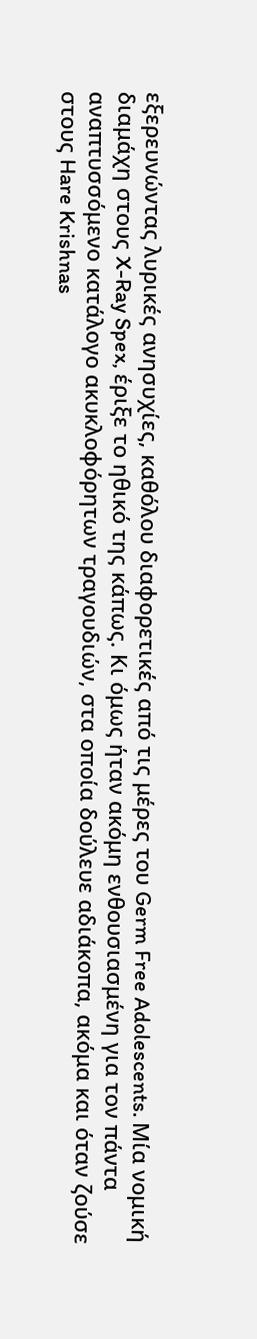εξερευνώντας λυρικές ανησυχίες, καθόλου διαφορετικές από τις μέρες του Germ Free Adolescents. Μία νομική διαμάχη στους X-Ray Spex, έριξε το ηθικό της κάπως. Κι όμως ήταν ακόμη ενθουσιασμένη για τον πάντα αναπτυσσόμενο κατάλογο ακυκλοφόρητων τραγουδιών, στα οποία δούλευε αδιάκοπα, ακόμα και όταν ζούσε στους Hare Krishnas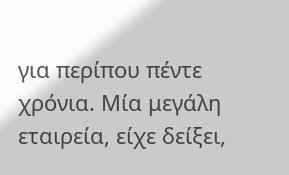για περίπου πέντε χρόνια. Μία μεγάλη εταιρεία, είχε δείξει,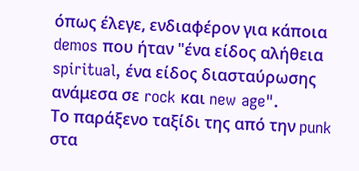όπως έλεγε, ενδιαφέρον για κάποια demos που ήταν "ένα είδος αλήθεια spiritual, ένα είδος διασταύρωσης ανάμεσα σε rock και new age".
Το παράξενο ταξίδι της από την punk στα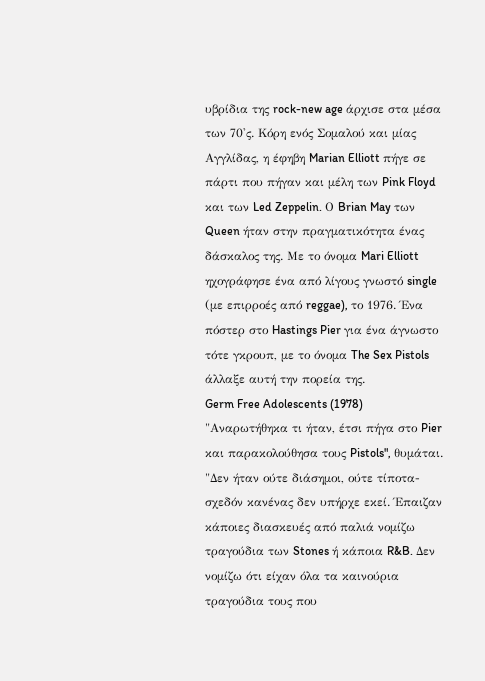υβρίδια της rock-new age άρχισε στα μέσα των 70'ς. Κόρη ενός Σομαλού και μίας Αγγλίδας, η έφηβη Marian Elliott πήγε σε πάρτι που πήγαν και μέλη των Pink Floyd και των Led Zeppelin. Ο Brian May των Queen ήταν στην πραγματικότητα ένας δάσκαλος της. Με το όνομα Mari Elliott ηχογράφησε ένα από λίγους γνωστό single (με επιρροές από reggae), το 1976. Ένα πόστερ στο Hastings Pier για ένα άγνωστο τότε γκρουπ, με το όνομα The Sex Pistols άλλαξε αυτή την πορεία της.
Germ Free Adolescents (1978)
"Αναρωτήθηκα τι ήταν, έτσι πήγα στο Pier και παρακολούθησα τους Pistols", θυμάται. "Δεν ήταν ούτε διάσημοι, ούτε τίποτα-σχεδόν κανένας δεν υπήρχε εκεί. Έπαιζαν κάποιες διασκευές από παλιά νομίζω τραγούδια των Stones ή κάποια R&B. Δεν νομίζω ότι είχαν όλα τα καινούρια τραγούδια τους που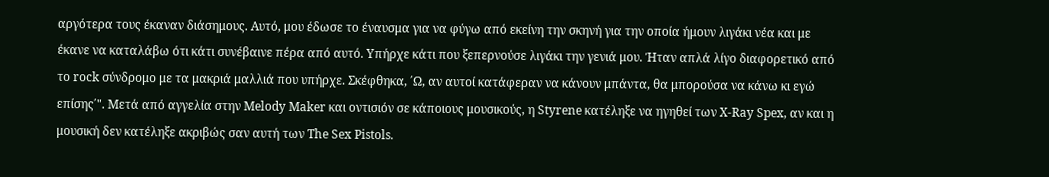αργότερα τους έκαναν διάσημους. Αυτό, μου έδωσε το έναυσμα για να φύγω από εκείνη την σκηνή για την οποία ήμουν λιγάκι νέα και με έκανε να καταλάβω ότι κάτι συνέβαινε πέρα από αυτό. Υπήρχε κάτι που ξεπερνούσε λιγάκι την γενιά μου. Ήταν απλά λίγο διαφορετικό από το rock σύνδρομο με τα μακριά μαλλιά που υπήρχε. Σκέφθηκα, ΄Ω, αν αυτοί κατάφεραν να κάνουν μπάντα, θα μπορούσα να κάνω κι εγώ επίσης΄". Μετά από αγγελία στην Melody Maker και οντισιόν σε κάποιους μουσικούς, η Styrene κατέληξε να ηγηθεί των X-Ray Spex, αν και η μουσική δεν κατέληξε ακριβώς σαν αυτή των The Sex Pistols.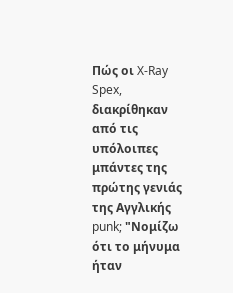Πώς οι X-Ray Spex, διακρίθηκαν από τις υπόλοιπες μπάντες της πρώτης γενιάς της Αγγλικής punk; "Νομίζω ότι το μήνυμα ήταν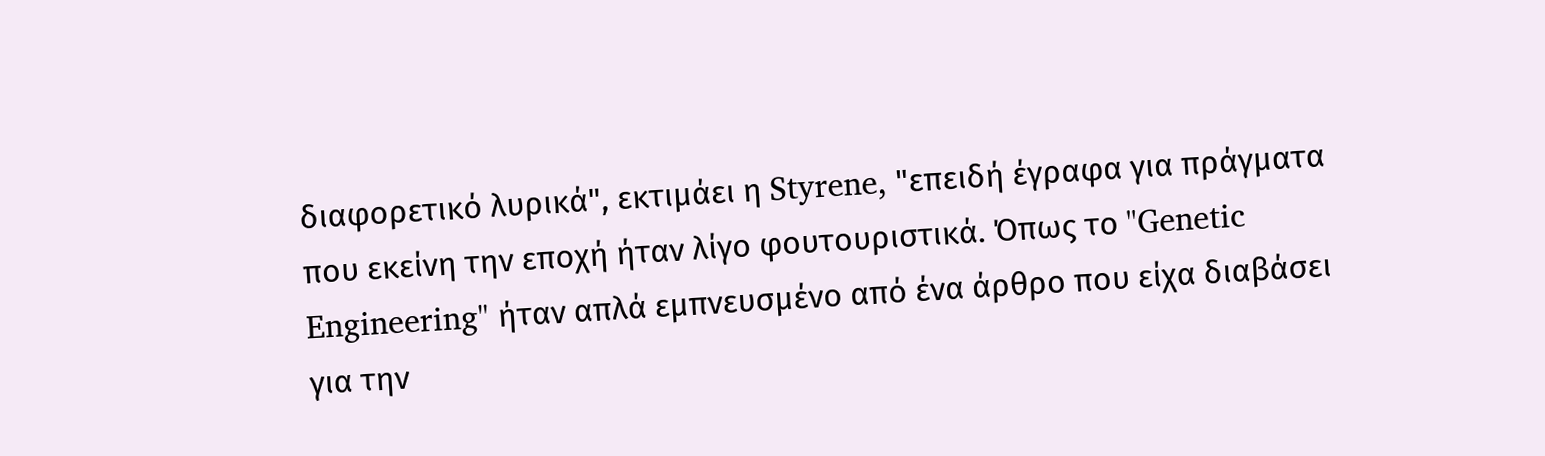διαφορετικό λυρικά", εκτιμάει η Styrene, "επειδή έγραφα για πράγματα που εκείνη την εποχή ήταν λίγο φουτουριστικά. Όπως το "Genetic Engineering" ήταν απλά εμπνευσμένο από ένα άρθρο που είχα διαβάσει για την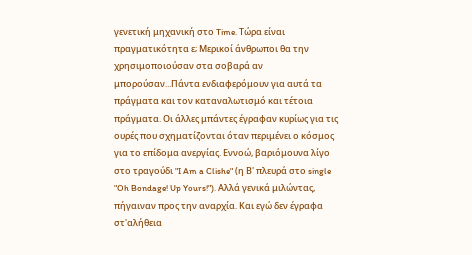γενετική μηχανική στο Time. Τώρα είναι πραγματικότητα ε; Μερικοί άνθρωποι θα την χρησιμοποιούσαν στα σοβαρά αν μπορούσαν...Πάντα ενδιαφερόμουν για αυτά τα πράγματα και τον καταναλωτισμό και τέτοια πράγματα. Οι άλλες μπάντες έγραφαν κυρίως για τις ουρές που σχηματίζονται όταν περιμένει ο κόσμος για το επίδομα ανεργίας. Εννοώ, βαριόμουνα λίγο στο τραγούδι "I Am a Clishe" (η Β' πλευρά στο single "Oh Bondage! Up Yours!"). Αλλά γενικά μιλώντας, πήγαιναν προς την αναρχία. Και εγώ δεν έγραφα στ'αλήθεια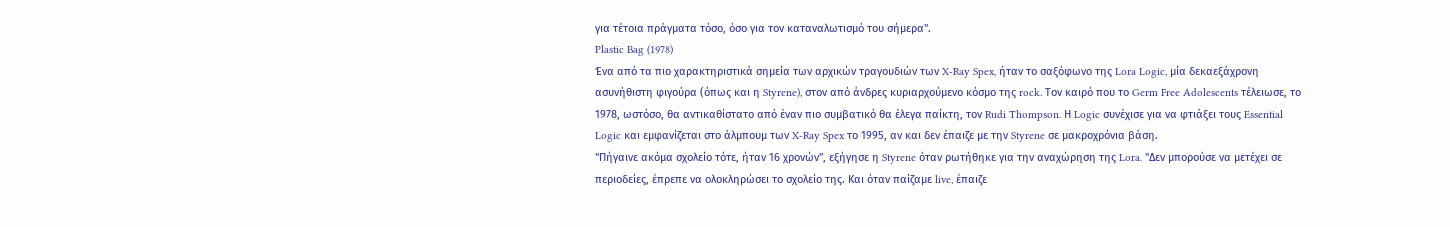για τέτοια πράγματα τόσο, όσο για τον καταναλωτισμό του σήμερα".
Plastic Bag (1978)
Ένα από τα πιο χαρακτηριστικά σημεία των αρχικών τραγουδιών των X-Ray Spex, ήταν το σαξόφωνο της Lora Logic, μία δεκαεξάχρονη ασυνήθιστη φιγούρα (όπως και η Styrene), στον από άνδρες κυριαρχούμενο κόσμο της rock. Τον καιρό που το Germ Free Adolescents τέλειωσε, το 1978, ωστόσο, θα αντικαθίστατο από έναν πιο συμβατικό θα έλεγα παίκτη, τον Rudi Thompson. Η Logic συνέχισε για να φτιάξει τους Essential Logic και εμφανίζεται στο άλμπουμ των X-Ray Spex το 1995, αν και δεν έπαιζε με την Styrene σε μακροχρόνια βάση.
"Πήγαινε ακόμα σχολείο τότε, ήταν 16 χρονών", εξήγησε η Styrene όταν ρωτήθηκε για την αναχώρηση της Lora. "Δεν μπορούσε να μετέχει σε περιοδείες, έπρεπε να ολοκληρώσει το σχολείο της. Και όταν παίζαμε live, έπαιζε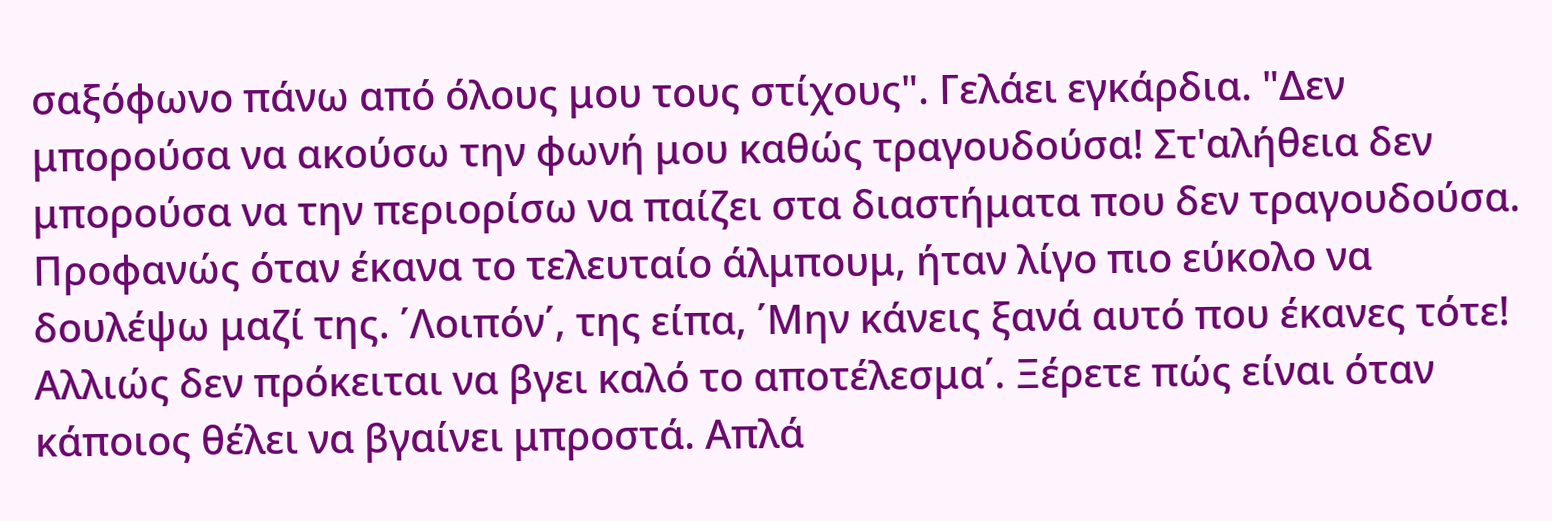σαξόφωνο πάνω από όλους μου τους στίχους". Γελάει εγκάρδια. "Δεν μπορούσα να ακούσω την φωνή μου καθώς τραγουδούσα! Στ'αλήθεια δεν μπορούσα να την περιορίσω να παίζει στα διαστήματα που δεν τραγουδούσα. Προφανώς όταν έκανα το τελευταίο άλμπουμ, ήταν λίγο πιο εύκολο να δουλέψω μαζί της. ΄Λοιπόν΄, της είπα, ΄Μην κάνεις ξανά αυτό που έκανες τότε! Αλλιώς δεν πρόκειται να βγει καλό το αποτέλεσμα΄. Ξέρετε πώς είναι όταν κάποιος θέλει να βγαίνει μπροστά. Απλά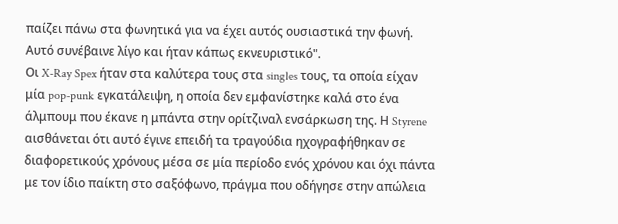παίζει πάνω στα φωνητικά για να έχει αυτός ουσιαστικά την φωνή. Αυτό συνέβαινε λίγο και ήταν κάπως εκνευριστικό".
Οι X-Ray Spex ήταν στα καλύτερα τους στα singles τους, τα οποία είχαν μία pop-punk εγκατάλειψη, η οποία δεν εμφανίστηκε καλά στο ένα άλμπουμ που έκανε η μπάντα στην ορίτζιναλ ενσάρκωση της. Η Styrene αισθάνεται ότι αυτό έγινε επειδή τα τραγούδια ηχογραφήθηκαν σε διαφορετικούς χρόνους μέσα σε μία περίοδο ενός χρόνου και όχι πάντα με τον ίδιο παίκτη στο σαξόφωνο, πράγμα που οδήγησε στην απώλεια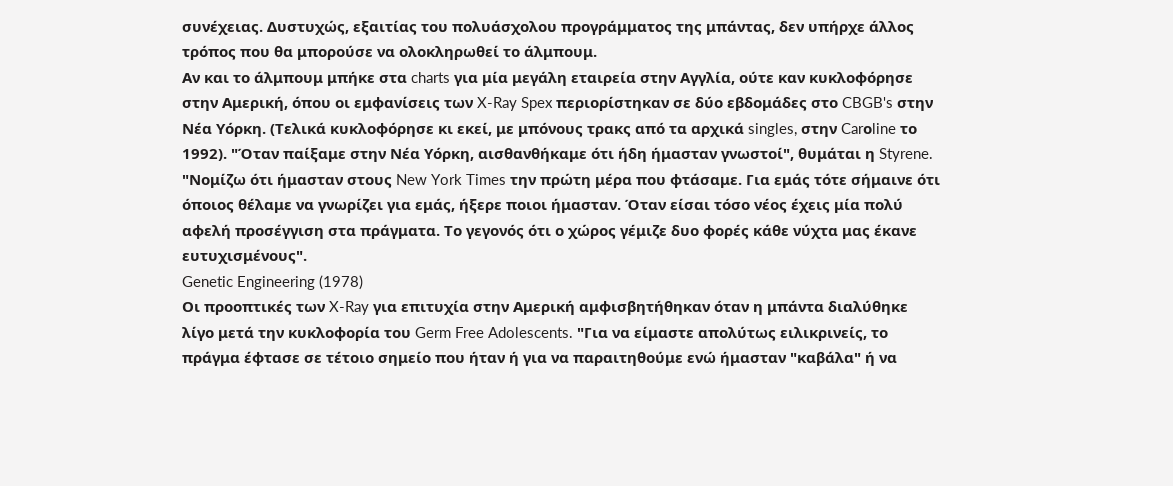συνέχειας. Δυστυχώς, εξαιτίας του πολυάσχολου προγράμματος της μπάντας, δεν υπήρχε άλλος τρόπος που θα μπορούσε να ολοκληρωθεί το άλμπουμ.
Αν και το άλμπουμ μπήκε στα charts για μία μεγάλη εταιρεία στην Αγγλία, ούτε καν κυκλοφόρησε στην Αμερική, όπου οι εμφανίσεις των X-Ray Spex περιορίστηκαν σε δύο εβδομάδες στο CBGB's στην Νέα Υόρκη. (Τελικά κυκλοφόρησε κι εκεί, με μπόνους τρακς από τα αρχικά singles, στην Carοline το 1992). "Όταν παίξαμε στην Νέα Υόρκη, αισθανθήκαμε ότι ήδη ήμασταν γνωστοί", θυμάται η Styrene. "Νομίζω ότι ήμασταν στους New York Times την πρώτη μέρα που φτάσαμε. Για εμάς τότε σήμαινε ότι όποιος θέλαμε να γνωρίζει για εμάς, ήξερε ποιοι ήμασταν. Όταν είσαι τόσο νέος έχεις μία πολύ αφελή προσέγγιση στα πράγματα. Το γεγονός ότι ο χώρος γέμιζε δυο φορές κάθε νύχτα μας έκανε ευτυχισμένους".
Genetic Engineering (1978)
Οι προοπτικές των X-Ray για επιτυχία στην Αμερική αμφισβητήθηκαν όταν η μπάντα διαλύθηκε λίγο μετά την κυκλοφορία του Germ Free Adolescents. "Για να είμαστε απολύτως ειλικρινείς, το πράγμα έφτασε σε τέτοιο σημείο που ήταν ή για να παραιτηθούμε ενώ ήμασταν "καβάλα" ή να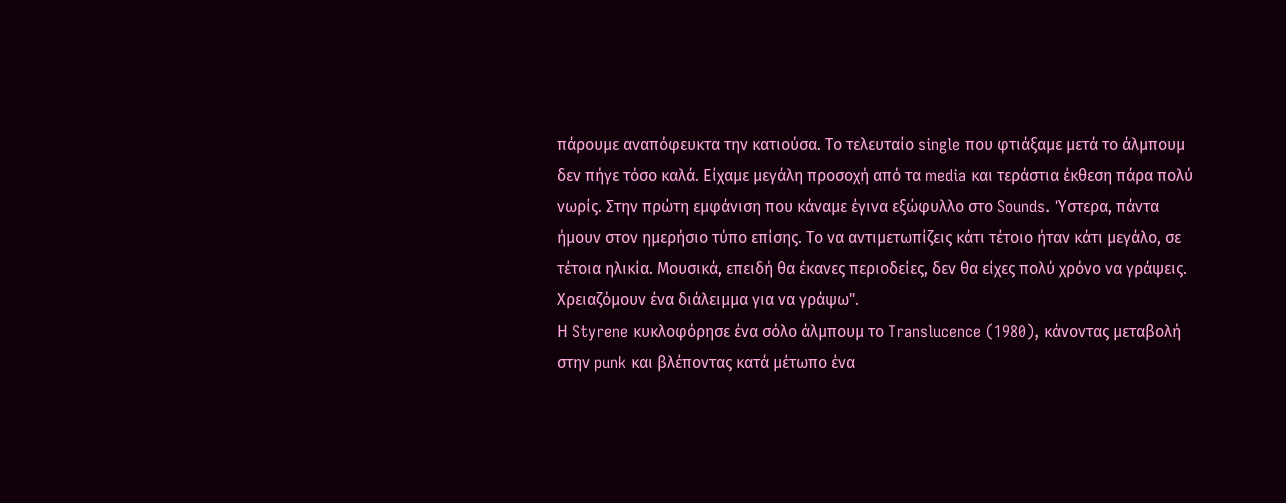πάρουμε αναπόφευκτα την κατιούσα. Το τελευταίο single που φτιάξαμε μετά το άλμπουμ δεν πήγε τόσο καλά. Είχαμε μεγάλη προσοχή από τα media και τεράστια έκθεση πάρα πολύ νωρίς. Στην πρώτη εμφάνιση που κάναμε έγινα εξώφυλλο στο Sounds. Ύστερα, πάντα ήμουν στον ημερήσιο τύπο επίσης. Το να αντιμετωπίζεις κάτι τέτοιο ήταν κάτι μεγάλο, σε τέτοια ηλικία. Μουσικά, επειδή θα έκανες περιοδείες, δεν θα είχες πολύ χρόνο να γράψεις. Χρειαζόμουν ένα διάλειμμα για να γράψω".
Η Styrene κυκλοφόρησε ένα σόλο άλμπουμ το Translucence (1980), κάνοντας μεταβολή στην punk και βλέποντας κατά μέτωπο ένα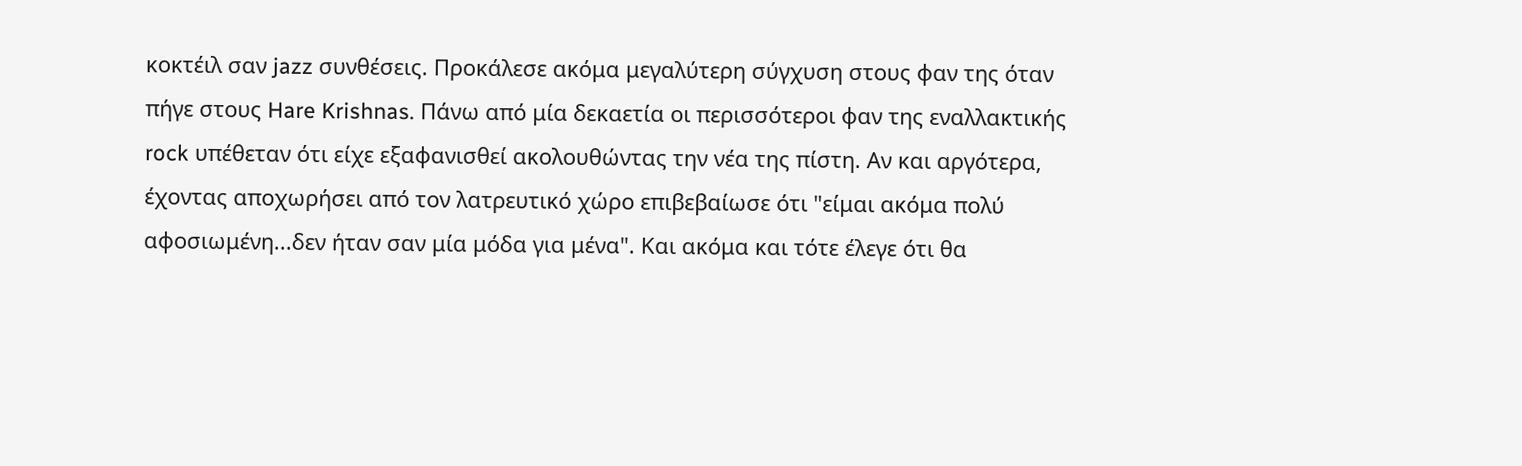κοκτέιλ σαν jazz συνθέσεις. Προκάλεσε ακόμα μεγαλύτερη σύγχυση στους φαν της όταν πήγε στους Hare Krishnas. Πάνω από μία δεκαετία οι περισσότεροι φαν της εναλλακτικής rock υπέθεταν ότι είχε εξαφανισθεί ακολουθώντας την νέα της πίστη. Αν και αργότερα, έχοντας αποχωρήσει από τον λατρευτικό χώρο επιβεβαίωσε ότι "είμαι ακόμα πολύ αφοσιωμένη...δεν ήταν σαν μία μόδα για μένα". Και ακόμα και τότε έλεγε ότι θα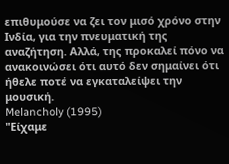επιθυμούσε να ζει τον μισό χρόνο στην Ινδία, για την πνευματική της αναζήτηση. Αλλά, της προκαλεί πόνο να ανακοινώσει ότι αυτό δεν σημαίνει ότι ήθελε ποτέ να εγκαταλείψει την μουσική.
Melancholy (1995)
"Είχαμε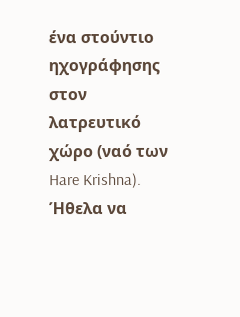ένα στούντιο ηχογράφησης στον λατρευτικό χώρο (ναό των Hare Krishna). Ήθελα να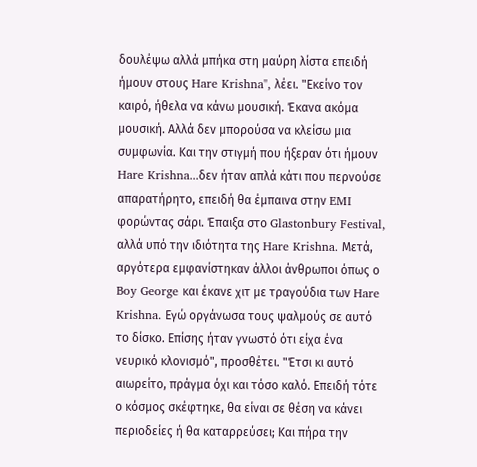δουλέψω αλλά μπήκα στη μαύρη λίστα επειδή ήμουν στους Hare Krishna", λέει. "Εκείνο τον καιρό, ήθελα να κάνω μουσική. Έκανα ακόμα μουσική. Αλλά δεν μπορούσα να κλείσω μια συμφωνία. Και την στιγμή που ήξεραν ότι ήμουν Hare Krishna...δεν ήταν απλά κάτι που περνούσε απαρατήρητο, επειδή θα έμπαινα στην EMI φορώντας σάρι. Έπαιξα στο Glastonbury Festival, αλλά υπό την ιδιότητα της Hare Krishna. Μετά, αργότερα εμφανίστηκαν άλλοι άνθρωποι όπως ο Boy George και έκανε χιτ με τραγούδια των Hare Krishna. Εγώ οργάνωσα τους ψαλμούς σε αυτό το δίσκο. Επίσης ήταν γνωστό ότι είχα ένα νευρικό κλονισμό", προσθέτει. "Έτσι κι αυτό αιωρείτο, πράγμα όχι και τόσο καλό. Επειδή τότε ο κόσμος σκέφτηκε, θα είναι σε θέση να κάνει περιοδείες ή θα καταρρεύσει; Και πήρα την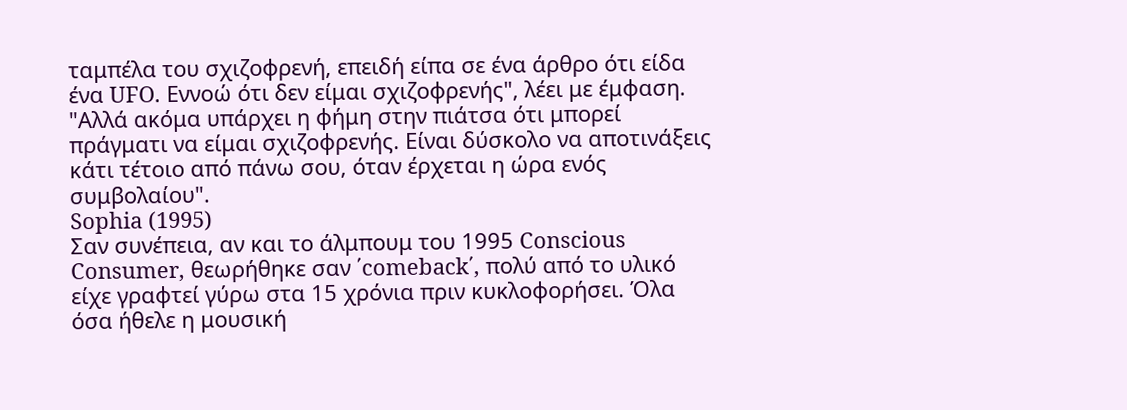ταμπέλα του σχιζοφρενή, επειδή είπα σε ένα άρθρο ότι είδα ένα UFO. Εννοώ ότι δεν είμαι σχιζοφρενής", λέει με έμφαση. "Αλλά ακόμα υπάρχει η φήμη στην πιάτσα ότι μπορεί πράγματι να είμαι σχιζοφρενής. Είναι δύσκολο να αποτινάξεις κάτι τέτοιο από πάνω σου, όταν έρχεται η ώρα ενός συμβολαίου".
Sophia (1995)
Σαν συνέπεια, αν και το άλμπουμ του 1995 Conscious Consumer, θεωρήθηκε σαν ΄comeback΄, πολύ από το υλικό είχε γραφτεί γύρω στα 15 χρόνια πριν κυκλοφορήσει. Όλα όσα ήθελε η μουσική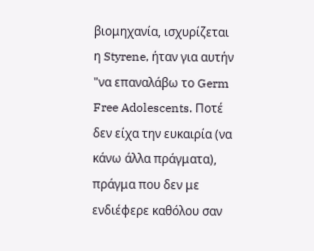βιομηχανία, ισχυρίζεται η Styrene, ήταν για αυτήν "να επαναλάβω το Germ Free Adolescents. Ποτέ δεν είχα την ευκαιρία (να κάνω άλλα πράγματα), πράγμα που δεν με ενδιέφερε καθόλου σαν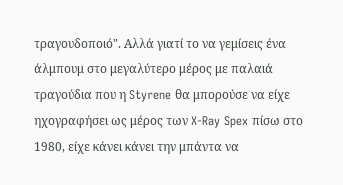τραγουδοποιό". Αλλά γιατί το να γεμίσεις ένα άλμπουμ στο μεγαλύτερο μέρος με παλαιά τραγούδια που η Styrene θα μπορούσε να είχε ηχογραφήσει ως μέρος των X-Ray Spex πίσω στο 1980, είχε κάνει κάνει την μπάντα να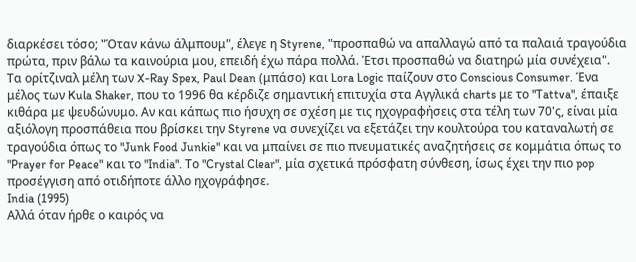διαρκέσει τόσο; "Όταν κάνω άλμπουμ", έλεγε η Styrene, "προσπαθώ να απαλλαγώ από τα παλαιά τραγούδια πρώτα, πριν βάλω τα καινούρια μου, επειδή έχω πάρα πολλά. Έτσι προσπαθώ να διατηρώ μία συνέχεια".
Τα ορίτζιναλ μέλη των X-Ray Spex, Paul Dean (μπάσο) και Lora Logic παίζουν στο Conscious Consumer. Ένα μέλος των Kula Shaker, που το 1996 θα κέρδιζε σημαντική επιτυχία στα Αγγλικά charts με το "Tattva", έπαιξε κιθάρα με ψευδώνυμο. Αν και κάπως πιο ήσυχη σε σχέση με τις ηχογραφήσεις στα τέλη των 70'ς, είναι μία αξιόλογη προσπάθεια που βρίσκει την Styrene να συνεχίζει να εξετάζει την κουλτούρα του καταναλωτή σε τραγούδια όπως το "Junk Food Junkie" και να μπαίνει σε πιο πνευματικές αναζητήσεις σε κομμάτια όπως το "Prayer for Peace" και το "India". Το "Crystal Clear", μία σχετικά πρόσφατη σύνθεση, ίσως έχει την πιο pop προσέγγιση από οτιδήποτε άλλο ηχογράφησε.
India (1995)
Αλλά όταν ήρθε ο καιρός να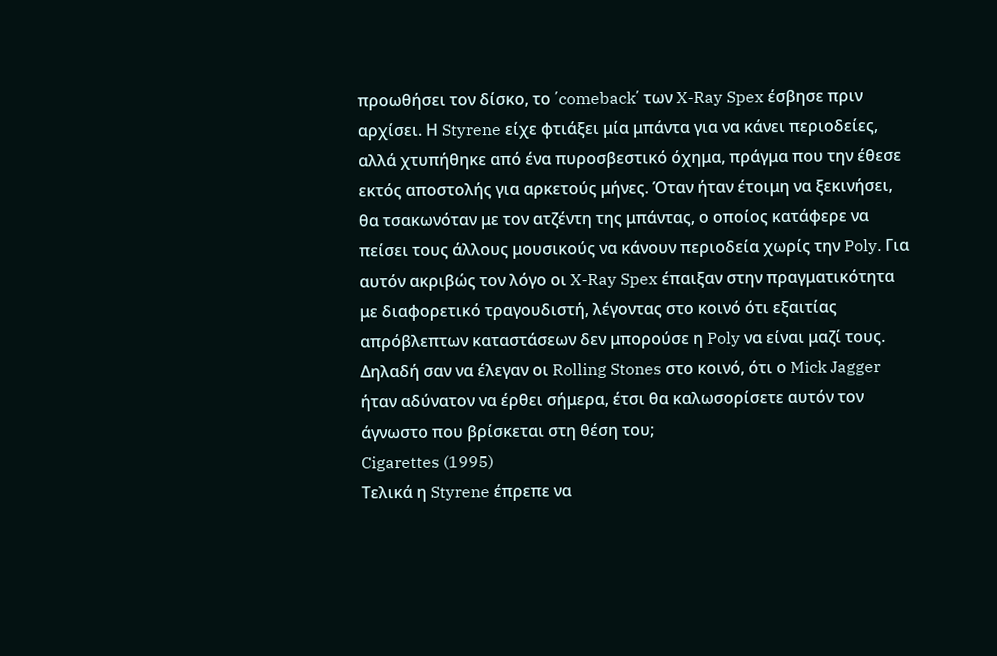προωθήσει τον δίσκο, το ΄comeback΄ των X-Ray Spex έσβησε πριν αρχίσει. Η Styrene είχε φτιάξει μία μπάντα για να κάνει περιοδείες, αλλά χτυπήθηκε από ένα πυροσβεστικό όχημα, πράγμα που την έθεσε εκτός αποστολής για αρκετούς μήνες. Όταν ήταν έτοιμη να ξεκινήσει, θα τσακωνόταν με τον ατζέντη της μπάντας, ο οποίος κατάφερε να πείσει τους άλλους μουσικούς να κάνουν περιοδεία χωρίς την Poly. Για αυτόν ακριβώς τον λόγο οι X-Ray Spex έπαιξαν στην πραγματικότητα με διαφορετικό τραγουδιστή, λέγοντας στο κοινό ότι εξαιτίας απρόβλεπτων καταστάσεων δεν μπορούσε η Poly να είναι μαζί τους. Δηλαδή σαν να έλεγαν οι Rolling Stones στο κοινό, ότι ο Mick Jagger ήταν αδύνατον να έρθει σήμερα, έτσι θα καλωσορίσετε αυτόν τον άγνωστο που βρίσκεται στη θέση του;
Cigarettes (1995)
Τελικά η Styrene έπρεπε να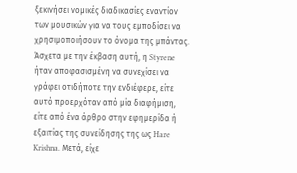ξεκινήσει νομικές διαδικασίες εναντίον των μουσικών για να τους εμποδίσει να χρησιμοποιήσουν το όνομα της μπάντας. Άσχετα με την έκβαση αυτή, η Styrene ήταν αποφασισμένη να συνεχίσει να γράφει οτιδήποτε την ενδιέφερε, είτε αυτό προερχόταν από μία διαφήμιση, είτε από ένα άρθρο στην εφημερίδα ή εξαιτίας της συνείδησης της ως Hare Krishna. Μετά, είχε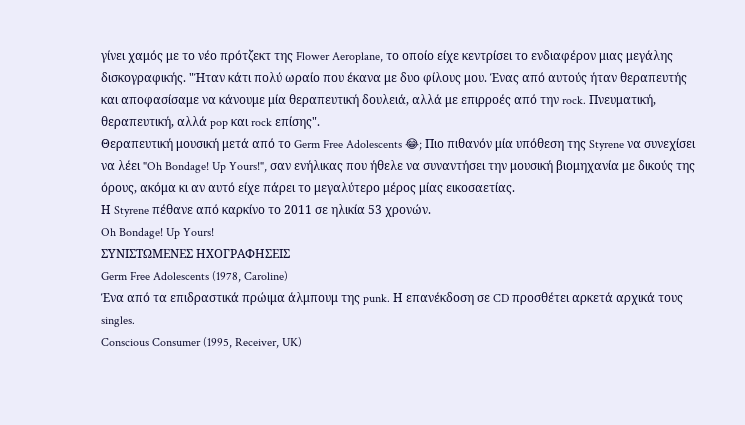γίνει χαμός με το νέο πρότζεκτ της Flower Aeroplane, το οποίο είχε κεντρίσει το ενδιαφέρον μιας μεγάλης δισκογραφικής. "Ήταν κάτι πολύ ωραίο που έκανα με δυο φίλους μου. Ένας από αυτούς ήταν θεραπευτής και αποφασίσαμε να κάνουμε μία θεραπευτική δουλειά, αλλά με επιρροές από την rock. Πνευματική, θεραπευτική, αλλά pop και rock επίσης".
Θεραπευτική μουσική μετά από το Germ Free Adolescents 😂; Πιο πιθανόν μία υπόθεση της Styrene να συνεχίσει να λέει "Oh Bondage! Up Yours!", σαν ενήλικας που ήθελε να συναντήσει την μουσική βιομηχανία με δικούς της όρους, ακόμα κι αν αυτό είχε πάρει το μεγαλύτερο μέρος μίας εικοσαετίας.
Η Styrene πέθανε από καρκίνο το 2011 σε ηλικία 53 χρονών.
Oh Bondage! Up Yours!
ΣΥΝΙΣΤΩΜΕΝΕΣ ΗΧΟΓΡΑΦΗΣΕΙΣ
Germ Free Adolescents (1978, Caroline)
Ένα από τα επιδραστικά πρώιμα άλμπουμ της punk. Η επανέκδοση σε CD προσθέτει αρκετά αρχικά τους singles.
Conscious Consumer (1995, Receiver, UK)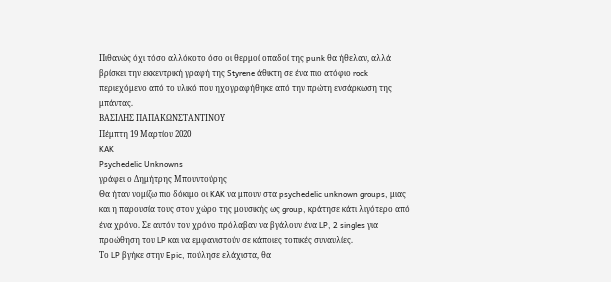Πιθανώς όχι τόσο αλλόκοτο όσο οι θερμοί οπαδοί της punk θα ήθελαν, αλλά βρίσκει την εκκεντρική γραφή της Styrene άθικτη σε ένα πιο ατόφιο rock περιεχόμενο από το υλικό που ηχογραφήθηκε από την πρώτη ενσάρκωση της μπάντας.
ΒΑΣΙΛΗΣ ΠΑΠΑΚΩΝΣΤΑΝΤΙΝΟΥ
Πέμπτη 19 Μαρτίου 2020
KAK
Psychedelic Unknowns
γράφει ο Δημήτρης Μπουντούρης
Θα ήταν νομίζω πιο δόκιμο οι KAK να μπουν στα psychedelic unknown groups, μιας και η παρουσία τους στον χώρο της μουσικής ως group, κράτησε κάτι λιγότερο από ένα χρόνο. Σε αυτόν τον χρόνο πρόλαβαν να βγάλουν ένα LP, 2 singles για προώθηση του LP και να εμφανιστούν σε κάποιες τοπικές συναυλίες.
Το LP βγήκε στην Epic, πούλησε ελάχιστα, θα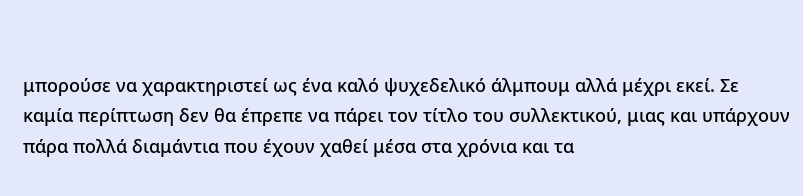μπορούσε να χαρακτηριστεί ως ένα καλό ψυχεδελικό άλμπουμ αλλά μέχρι εκεί. Σε καμία περίπτωση δεν θα έπρεπε να πάρει τον τίτλο του συλλεκτικού, μιας και υπάρχουν πάρα πολλά διαμάντια που έχουν χαθεί μέσα στα χρόνια και τα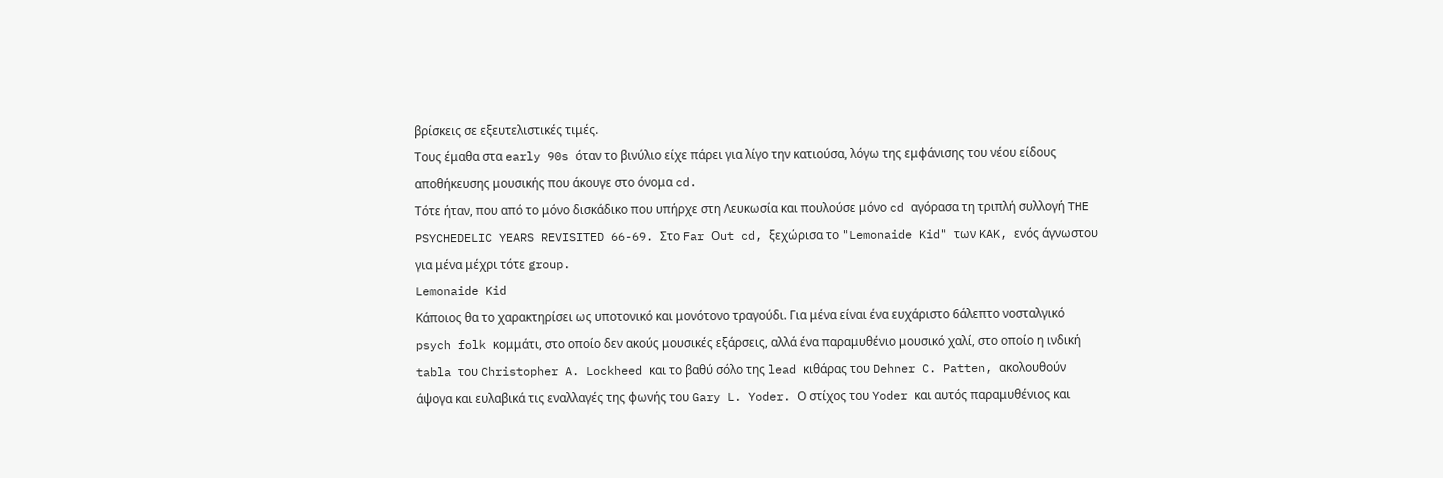βρίσκεις σε εξευτελιστικές τιμές.
Τους έμαθα στα early 90s όταν το βινύλιο είχε πάρει για λίγο την κατιούσα, λόγω της εμφάνισης του νέου είδους αποθήκευσης μουσικής που άκουγε στο όνομα cd.
Τότε ήταν, που από το μόνο δισκάδικο που υπήρχε στη Λευκωσία και πουλούσε μόνο cd αγόρασα τη τριπλή συλλογή THE PSYCHEDELIC YEARS REVISITED 66-69. Στο Far Οut cd, ξεχώρισα το "Lemonaide Kid" των KAK, ενός άγνωστου για μένα μέχρι τότε group.
Lemonaide Kid
Κάποιος θα το χαρακτηρίσει ως υποτονικό και μονότονο τραγούδι. Για μένα είναι ένα ευχάριστο 6άλεπτο νοσταλγικό psych folk κομμάτι, στο οποίο δεν ακούς μουσικές εξάρσεις, αλλά ένα παραμυθένιο μουσικό χαλί, στο οποίο η ινδική tabla του Christopher A. Lockheed και το βαθύ σόλο της lead κιθάρας του Dehner C. Patten, ακολουθούν άψογα και ευλαβικά τις εναλλαγές της φωνής του Gary L. Yoder. Ο στίχος του Yoder και αυτός παραμυθένιος και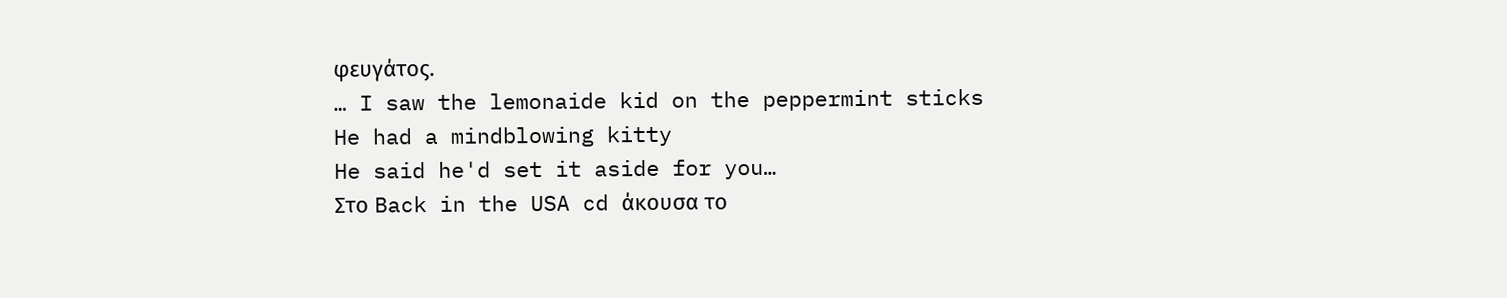φευγάτος.
… I saw the lemonaide kid on the peppermint sticks
He had a mindblowing kitty
He said he'd set it aside for you…
Στο Back in the USA cd άκουσα το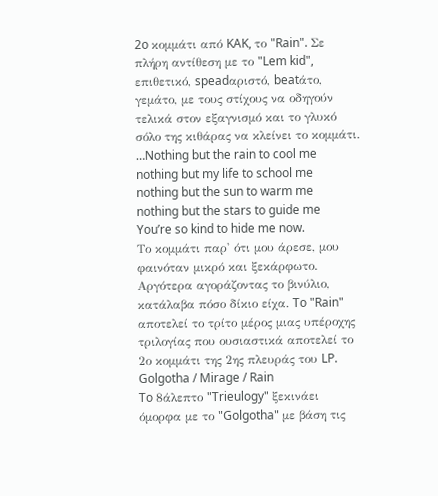2o κομμάτι από KAK, το "Rain". Σε πλήρη αντίθεση με το "Lem kid", επιθετικό, speadαριστό, beatάτο, γεμάτο, με τους στίχους να οδηγούν τελικά στον εξαγνισμό και το γλυκό σόλο της κιθάρας να κλείνει το κομμάτι.
…Nothing but the rain to cool me
nothing but my life to school me
nothing but the sun to warm me
nothing but the stars to guide me
You’re so kind to hide me now.
Το κομμάτι παρ' ότι μου άρεσε, μου φαινόταν μικρό και ξεκάρφωτο. Αργότερα αγοράζοντας το βινύλιο, κατάλαβα πόσο δίκιο είχα. To "Rain" αποτελεί το τρίτο μέρος μιας υπέροχης τριλογίας που ουσιαστικά αποτελεί το 2ο κομμάτι της 2ης πλευράς του LP.
Golgotha / Mirage / Rain
To 8άλεπτο "Trieulogy" ξεκινάει όμορφα με το "Golgotha" με βάση τις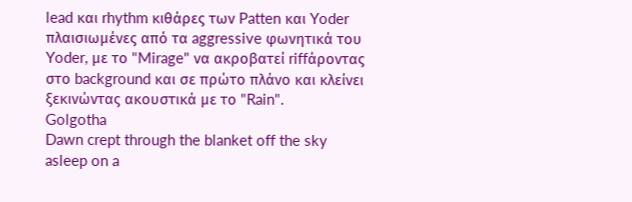lead και rhythm κιθάρες των Patten και Yoder πλαισιωμένες από τα aggressive φωνητικά του Yoder, με το "Mirage" να ακροβατεί riffάροντας στο background και σε πρώτο πλάνο και κλείνει ξεκινώντας ακουστικά με το "Rain".
Golgotha
Dawn crept through the blanket off the sky
asleep on a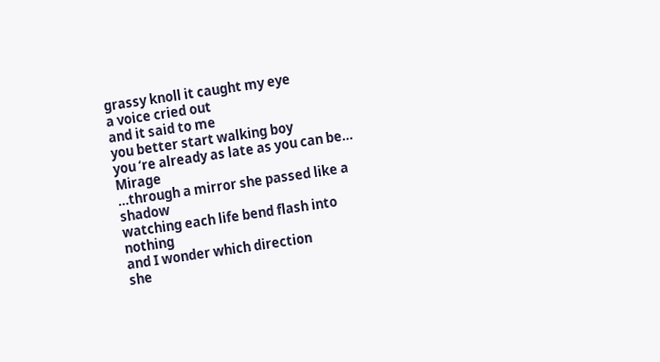grassy knoll it caught my eye
a voice cried out
and it said to me
you better start walking boy
you ‘re already as late as you can be…
Mirage
…through a mirror she passed like a shadow
watching each life bend flash into nothing
and I wonder which direction
she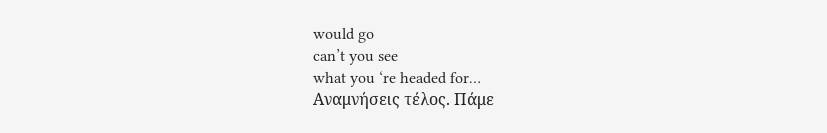would go
can’t you see
what you ‘re headed for…
Αναμνήσεις τέλος. Πάμε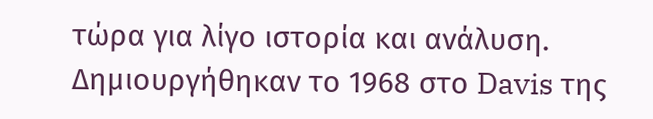τώρα για λίγο ιστορία και ανάλυση.
Δημιουργήθηκαν το 1968 στο Davis της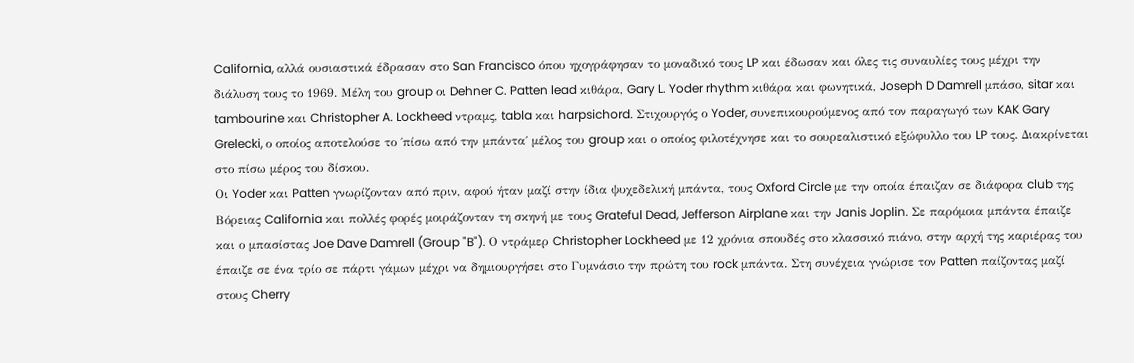California, αλλά ουσιαστικά έδρασαν στο San Francisco όπου ηχογράφησαν το μοναδικό τους LP και έδωσαν και όλες τις συναυλίες τους μέχρι την διάλυση τους το 1969. Μέλη του group οι Dehner C. Patten lead κιθάρα, Gary L. Yoder rhythm κιθάρα και φωνητικά, Joseph D Damrell μπάσο, sitar και tambourine και Christopher A. Lockheed ντραμς, tabla και harpsichord. Στιχουργός ο Yoder, συνεπικουρούμενος από τον παραγωγό των KAK Gary Grelecki, ο οποίος αποτελούσε το ΄πίσω από την μπάντα΄ μέλος του group και ο οποίος φιλοτέχνησε και το σουρεαλιστικό εξώφυλλο του LP τους. Διακρίνεται στο πίσω μέρος του δίσκου.
Οι Yoder και Patten γνωρίζονταν από πριν, αφού ήταν μαζί στην ίδια ψυχεδελική μπάντα, τους Oxford Circle με την οποία έπαιζαν σε διάφορα club της Βόρειας California και πολλές φορές μοιράζονταν τη σκηνή με τους Grateful Dead, Jefferson Airplane και την Janis Joplin. Σε παρόμοια μπάντα έπαιζε και ο μπασίστας Joe Dave Damrell (Group "B"). Ο ντράμερ Christopher Lockheed με 12 χρόνια σπουδές στο κλασσικό πιάνο, στην αρχή της καριέρας του έπαιζε σε ένα τρίο σε πάρτι γάμων μέχρι να δημιουργήσει στο Γυμνάσιο την πρώτη του rock μπάντα. Στη συνέχεια γνώρισε τον Patten παίζοντας μαζί στους Cherry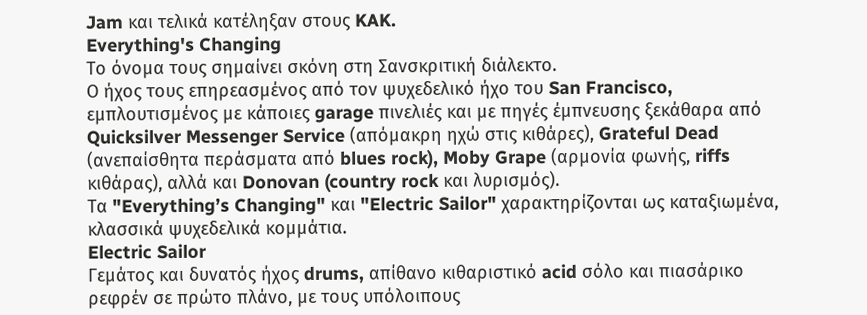Jam και τελικά κατέληξαν στους KAK.
Everything's Changing
Το όνομα τους σημαίνει σκόνη στη Σανσκριτική διάλεκτο.
Ο ήχος τους επηρεασμένος από τον ψυχεδελικό ήχο του San Francisco, εμπλουτισμένος με κάποιες garage πινελιές και με πηγές έμπνευσης ξεκάθαρα από Quicksilver Messenger Service (απόμακρη ηχώ στις κιθάρες), Grateful Dead (ανεπαίσθητα περάσματα από blues rock), Moby Grape (αρμονία φωνής, riffs κιθάρας), αλλά και Donovan (country rock και λυρισμός).
Τα "Everything’s Changing" και "Electric Sailor" χαρακτηρίζονται ως καταξιωμένα, κλασσικά ψυχεδελικά κομμάτια.
Electric Sailor
Γεμάτος και δυνατός ήχος drums, απίθανο κιθαριστικό acid σόλo και πιασάρικο ρεφρέν σε πρώτο πλάνο, με τους υπόλοιπους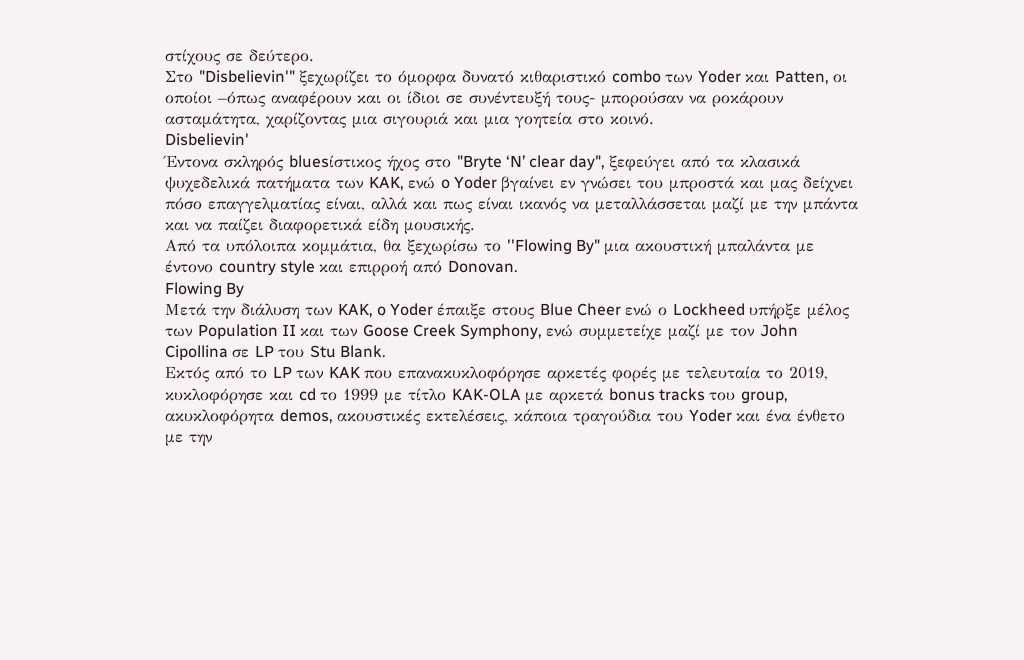στίχους σε δεύτερο.
Στο "Disbelievin'" ξεχωρίζει το όμορφα δυνατό κιθαριστικό combo των Yoder και Patten, οι οποίοι –όπως αναφέρουν και οι ίδιοι σε συνέντευξή τους- μπορούσαν να ροκάρουν ασταμάτητα, χαρίζοντας μια σιγουριά και μια γοητεία στο κοινό.
Disbelievin'
Έντονα σκληρός bluesίστικος ήχος στο "Bryte ‘N’ clear day", ξεφεύγει από τα κλασικά ψυχεδελικά πατήματα των KAK, ενώ o Yoder βγαίνει εν γνώσει του μπροστά και μας δείχνει πόσο επαγγελματίας είναι, αλλά και πως είναι ικανός να μεταλλάσσεται μαζί με την μπάντα και να παίζει διαφορετικά είδη μουσικής.
Από τα υπόλοιπα κομμάτια, θα ξεχωρίσω το ''Flowing By" μια ακουστική μπαλάντα με έντονο country style και επιρροή από Donovan.
Flowing By
Μετά την διάλυση των KAK, o Yoder έπαιξε στους Blue Cheer ενώ ο Lockheed υπήρξε μέλος των Population II και των Goose Creek Symphony, ενώ συμμετείχε μαζί με τον John Cipollina σε LP του Stu Blank.
Εκτός από το LP των KAK που επανακυκλοφόρησε αρκετές φορές με τελευταία το 2019, κυκλοφόρησε και cd το 1999 με τίτλο KAK-OLA με αρκετά bonus tracks του group, ακυκλοφόρητα demos, ακουστικές εκτελέσεις, κάποια τραγούδια του Yoder και ένα ένθετο με την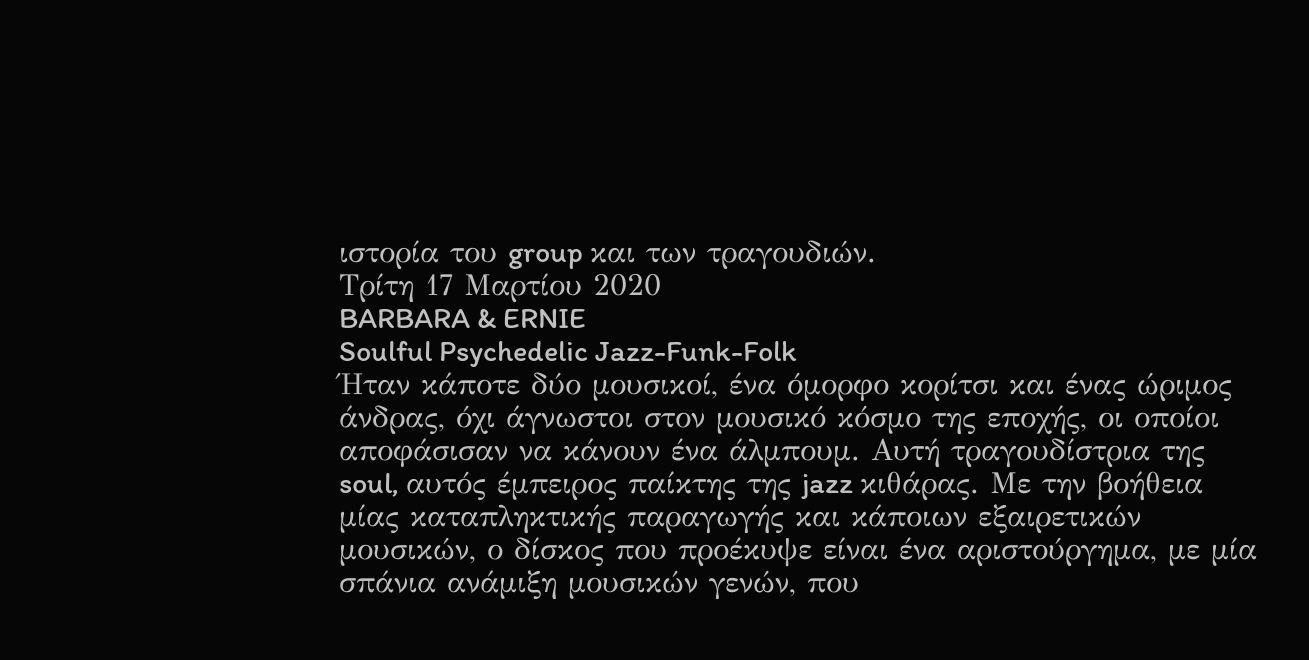ιστορία του group και των τραγουδιών.
Τρίτη 17 Μαρτίου 2020
BARBARA & ERNIE
Soulful Psychedelic Jazz-Funk-Folk
Ήταν κάποτε δύο μουσικοί, ένα όμορφο κορίτσι και ένας ώριμος άνδρας, όχι άγνωστοι στον μουσικό κόσμο της εποχής, οι οποίοι αποφάσισαν να κάνουν ένα άλμπουμ. Αυτή τραγουδίστρια της soul, αυτός έμπειρος παίκτης της jazz κιθάρας. Με την βοήθεια μίας καταπληκτικής παραγωγής και κάποιων εξαιρετικών μουσικών, ο δίσκος που προέκυψε είναι ένα αριστούργημα, με μία σπάνια ανάμιξη μουσικών γενών, που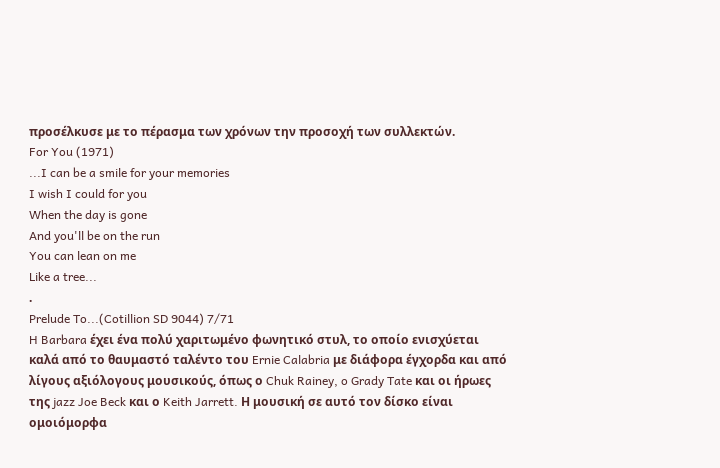προσέλκυσε με το πέρασμα των χρόνων την προσοχή των συλλεκτών.
For You (1971)
...I can be a smile for your memories
I wish I could for you
When the day is gone
And you'll be on the run
You can lean on me
Like a tree...
.
Prelude To...(Cotillion SD 9044) 7/71
H Barbara έχει ένα πολύ χαριτωμένο φωνητικό στυλ, το οποίο ενισχύεται καλά από το θαυμαστό ταλέντο του Ernie Calabria με διάφορα έγχορδα και από λίγους αξιόλογους μουσικούς, όπως ο Chuk Rainey, o Grady Tate και oι ήρωες της jazz Joe Beck και ο Keith Jarrett. Η μουσική σε αυτό τον δίσκο είναι ομοιόμορφα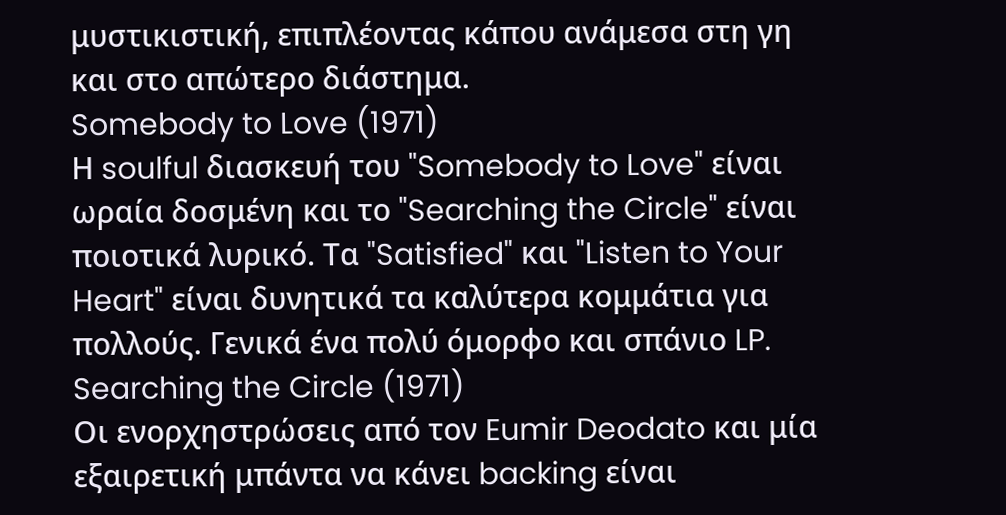μυστικιστική, επιπλέοντας κάπου ανάμεσα στη γη και στο απώτερο διάστημα.
Somebody to Love (1971)
Η soulful διασκευή του "Somebody to Love" είναι ωραία δοσμένη και το "Searching the Circle" είναι ποιοτικά λυρικό. Τα "Satisfied" και "Listen to Your Heart" είναι δυνητικά τα καλύτερα κομμάτια για πολλούς. Γενικά ένα πολύ όμορφο και σπάνιο LP.
Searching the Circle (1971)
Οι ενορχηστρώσεις από τον Eumir Deodato και μία εξαιρετική μπάντα να κάνει backing είναι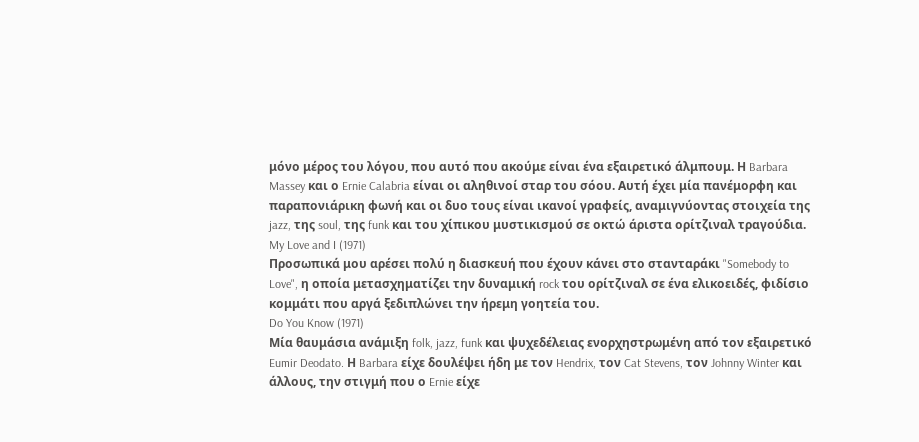μόνο μέρος του λόγου, που αυτό που ακούμε είναι ένα εξαιρετικό άλμπουμ. Η Barbara Massey και ο Ernie Calabria είναι οι αληθινοί σταρ του σόου. Αυτή έχει μία πανέμορφη και παραπονιάρικη φωνή και οι δυο τους είναι ικανοί γραφείς, αναμιγνύοντας στοιχεία της jazz, της soul, της funk και του χίπικου μυστικισμού σε οκτώ άριστα ορίτζιναλ τραγούδια.
My Love and I (1971)
Προσωπικά μου αρέσει πολύ η διασκευή που έχουν κάνει στο στανταράκι "Somebody to Love", η οποία μετασχηματίζει την δυναμική rock του ορίτζιναλ σε ένα ελικοειδές, φιδίσιο κομμάτι που αργά ξεδιπλώνει την ήρεμη γοητεία του.
Do You Know (1971)
Μία θαυμάσια ανάμιξη folk, jazz, funk και ψυχεδέλειας ενορχηστρωμένη από τον εξαιρετικό Eumir Deodato. Η Barbara είχε δουλέψει ήδη με τον Hendrix, τον Cat Stevens, τον Johnny Winter και άλλους, την στιγμή που ο Ernie είχε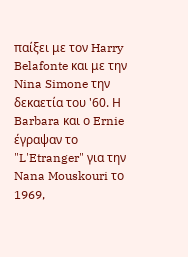παίξει με τον Harry Belafonte και με την Nina Simone την δεκαετία του '60. Η Barbara και ο Ernie έγραψαν το "L'Etranger" για την Nana Mouskouri το 1969,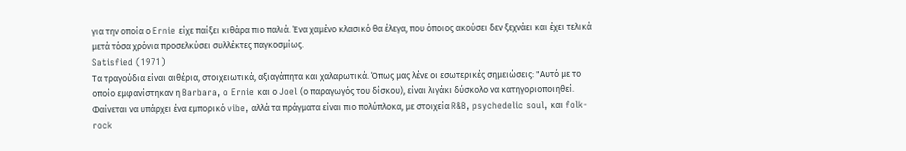για την οποία ο Ernie είχε παίξει κιθάρα πιο παλιά. Ένα χαμένο κλασικό θα έλεγα, που όποιος ακούσει δεν ξεχνάει και έχει τελικά μετά τόσα χρόνια προσελκύσει συλλέκτες παγκοσμίως.
Satisfied (1971)
Τα τραγούδια είναι αιθέρια, στοιχειωτικά, αξιαγάπητα και χαλαρωτικά. Όπως μας λένε οι εσωτερικές σημειώσεις: "Αυτό με το οποίο εμφανίστηκαν η Barbara, o Ernie και ο Joel (ο παραγωγός του δίσκου), είναι λιγάκι δύσκολο να κατηγοριοποιηθεί. Φαίνεται να υπάρχει ένα εμπορικό vibe, αλλά τα πράγματα είναι πιο πολύπλοκα, με στοιχεία R&B, psychedelic soul, και folk-rock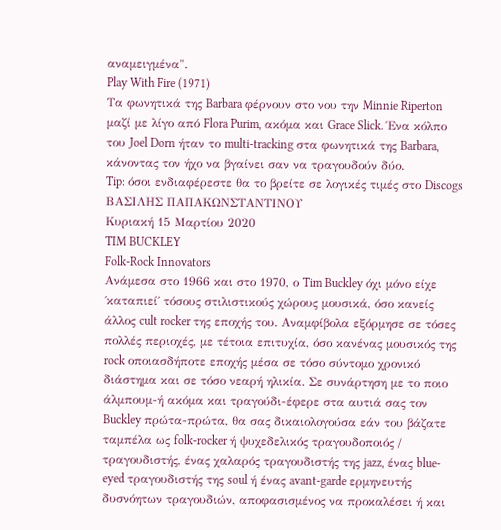αναμειγμένα".
Play With Fire (1971)
Τα φωνητικά της Barbara φέρνουν στο νου την Minnie Riperton μαζί με λίγο από Flora Purim, ακόμα και Grace Slick. Ένα κόλπο του Joel Dorn ήταν το multi-tracking στα φωνητικά της Barbara, κάνοντας τον ήχο να βγαίνει σαν να τραγουδούν δύο.
Tip: όσοι ενδιαφέρεστε θα το βρείτε σε λογικές τιμές στο Discogs
ΒΑΣΙΛΗΣ ΠΑΠΑΚΩΝΣΤΑΝΤΙΝΟΥ
Κυριακή 15 Μαρτίου 2020
TIM BUCKLEY
Folk-Rock Innovators
Ανάμεσα στο 1966 και στο 1970, ο Tim Buckley όχι μόνο είχε ΄καταπιεί΄ τόσους στιλιστικούς χώρους μουσικά, όσο κανείς άλλος cult rocker της εποχής του. Αναμφίβολα εξόρμησε σε τόσες πολλές περιοχές, με τέτοια επιτυχία, όσο κανένας μουσικός της rock οποιασδήποτε εποχής μέσα σε τόσο σύντομο χρονικό διάστημα και σε τόσο νεαρή ηλικία. Σε συνάρτηση με το ποιο άλμπουμ-ή ακόμα και τραγούδι-έφερε στα αυτιά σας τον Buckley πρώτα-πρώτα, θα σας δικαιολογούσα εάν του βάζατε ταμπέλα ως folk-rocker ή ψυχεδελικός τραγουδοποιός / τραγουδιστής, ένας χαλαρός τραγουδιστής της jazz, ένας blue-eyed τραγουδιστής της soul ή ένας avant-garde ερμηνευτής δυσνόητων τραγουδιών, αποφασισμένος να προκαλέσει ή και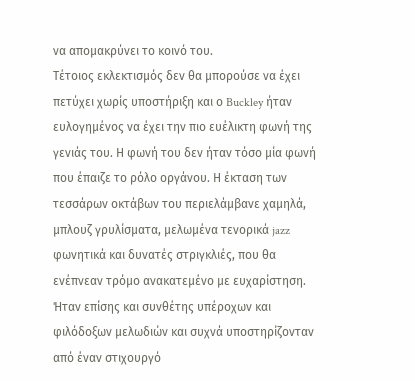να απομακρύνει το κοινό του.
Τέτοιος εκλεκτισμός δεν θα μπορούσε να έχει πετύχει χωρίς υποστήριξη και ο Buckley ήταν ευλογημένος να έχει την πιο ευέλικτη φωνή της γενιάς του. Η φωνή του δεν ήταν τόσο μία φωνή που έπαιζε το ρόλο οργάνου. Η έκταση των τεσσάρων οκτάβων του περιελάμβανε χαμηλά, μπλουζ γρυλίσματα, μελωμένα τενορικά jazz φωνητικά και δυνατές στριγκλιές, που θα ενέπνεαν τρόμο ανακατεμένο με ευχαρίστηση. Ήταν επίσης και συνθέτης υπέροχων και φιλόδοξων μελωδιών και συχνά υποστηρίζονταν από έναν στιχουργό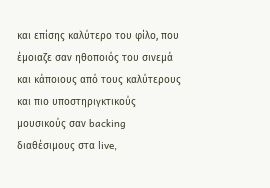και επίσης καλύτερο του φίλο, που έμοιαζε σαν ηθοποιός του σινεμά και κάποιους από τους καλύτερους και πιο υποστηριγκτικούς μουσικούς σαν backing διαθέσιμους στα live,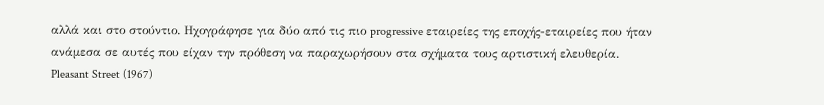αλλά και στο στούντιο. Ηχογράφησε για δύο από τις πιο progressive εταιρείες της εποχής-εταιρείες που ήταν ανάμεσα σε αυτές που είχαν την πρόθεση να παραχωρήσουν στα σχήματα τους αρτιστική ελευθερία.
Pleasant Street (1967)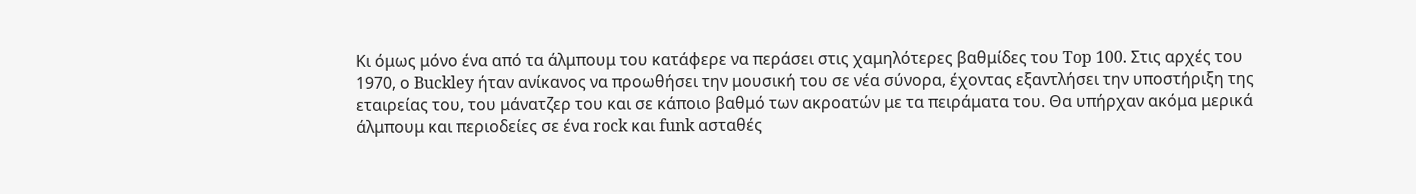Κι όμως μόνο ένα από τα άλμπουμ του κατάφερε να περάσει στις χαμηλότερες βαθμίδες του Top 100. Στις αρχές του 1970, ο Buckley ήταν ανίκανος να προωθήσει την μουσική του σε νέα σύνορα, έχοντας εξαντλήσει την υποστήριξη της εταιρείας του, του μάνατζερ του και σε κάποιο βαθμό των ακροατών με τα πειράματα του. Θα υπήρχαν ακόμα μερικά άλμπουμ και περιοδείες σε ένα rock και funk ασταθές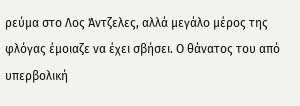ρεύμα στο Λος Άντζελες, αλλά μεγάλο μέρος της φλόγας έμοιαζε να έχει σβήσει. Ο θάνατος του από υπερβολική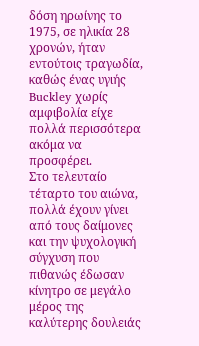δόση ηρωίνης το 1975, σε ηλικία 28 χρονών, ήταν εντούτοις τραγωδία, καθώς ένας υγιής Buckley χωρίς αμφιβολία είχε πολλά περισσότερα ακόμα να προσφέρει.
Στο τελευταίο τέταρτο του αιώνα, πολλά έχουν γίνει από τους δαίμονες και την ψυχολογική σύγχυση που πιθανώς έδωσαν κίνητρο σε μεγάλο μέρος της καλύτερης δουλειάς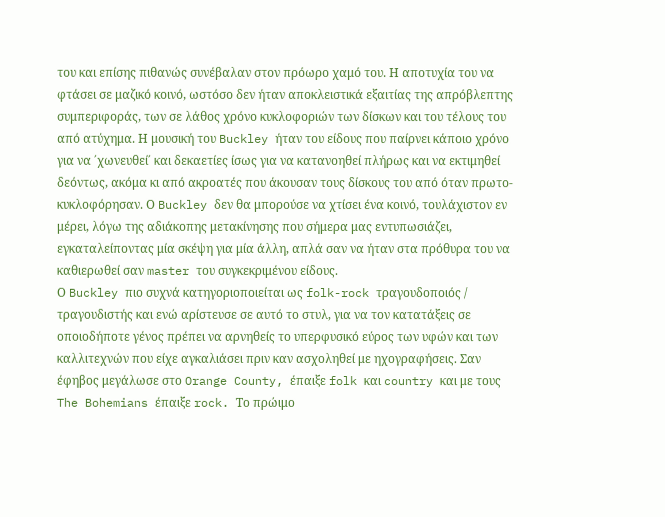του και επίσης πιθανώς συνέβαλαν στον πρόωρο χαμό του. Η αποτυχία του να φτάσει σε μαζικό κοινό, ωστόσο δεν ήταν αποκλειστικά εξαιτίας της απρόβλεπτης συμπεριφοράς, των σε λάθος χρόνο κυκλοφοριών των δίσκων και του τέλους του από ατύχημα. Η μουσική του Buckley ήταν του είδους που παίρνει κάποιο χρόνο για να ΄χωνευθεί΄ και δεκαετίες ίσως για να κατανοηθεί πλήρως και να εκτιμηθεί δεόντως, ακόμα κι από ακροατές που άκουσαν τους δίσκους του από όταν πρωτο-κυκλοφόρησαν. Ο Buckley δεν θα μπορούσε να χτίσει ένα κοινό, τουλάχιστον εν μέρει, λόγω της αδιάκοπης μετακίνησης που σήμερα μας εντυπωσιάζει, εγκαταλείποντας μία σκέψη για μία άλλη, απλά σαν να ήταν στα πρόθυρα του να καθιερωθεί σαν master του συγκεκριμένου είδους.
Ο Buckley πιο συχνά κατηγοριοποιείται ως folk-rock τραγουδοποιός / τραγουδιστής και ενώ αρίστευσε σε αυτό το στυλ, για να τον κατατάξεις σε οποιοδήποτε γένος πρέπει να αρνηθείς το υπερφυσικό εύρος των υφών και των καλλιτεχνών που είχε αγκαλιάσει πριν καν ασχοληθεί με ηχογραφήσεις. Σαν έφηβος μεγάλωσε στο Orange County, έπαιξε folk και country και με τους The Bohemians έπαιξε rock. Το πρώιμο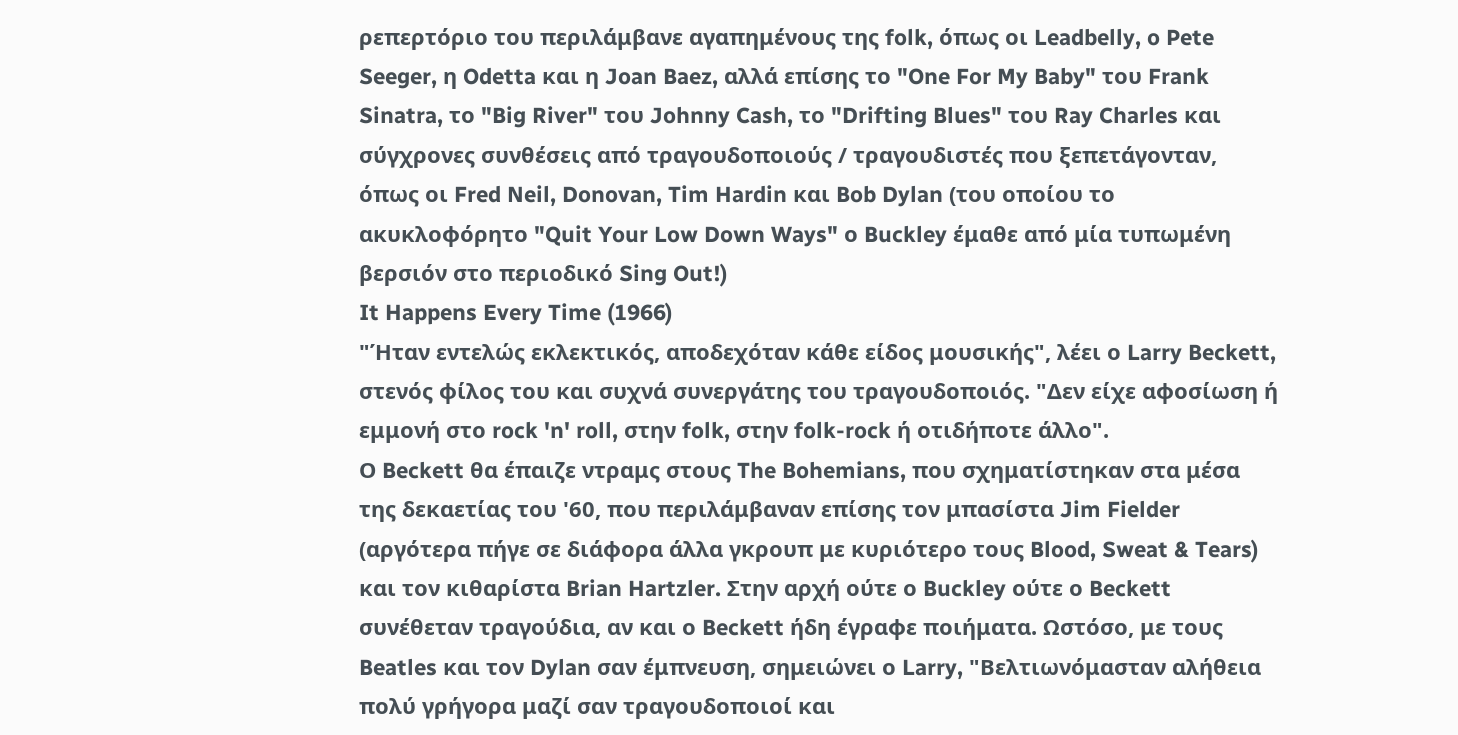ρεπερτόριο του περιλάμβανε αγαπημένους της folk, όπως οι Leadbelly, o Pete Seeger, η Odetta και η Joan Baez, αλλά επίσης το "One For My Baby" του Frank Sinatra, το "Big River" του Johnny Cash, το "Drifting Blues" του Ray Charles και σύγχρονες συνθέσεις από τραγουδοποιούς / τραγουδιστές που ξεπετάγονταν, όπως οι Fred Neil, Donovan, Tim Hardin και Bob Dylan (του οποίου το ακυκλοφόρητο "Quit Your Low Down Ways" ο Buckley έμαθε από μία τυπωμένη βερσιόν στο περιοδικό Sing Out!)
It Happens Every Time (1966)
"Ήταν εντελώς εκλεκτικός, αποδεχόταν κάθε είδος μουσικής", λέει ο Larry Beckett, στενός φίλος του και συχνά συνεργάτης του τραγουδοποιός. "Δεν είχε αφοσίωση ή εμμονή στο rock 'n' roll, στην folk, στην folk-rock ή οτιδήποτε άλλο".
Ο Beckett θα έπαιζε ντραμς στους The Bohemians, που σχηματίστηκαν στα μέσα της δεκαετίας του '60, που περιλάμβαναν επίσης τον μπασίστα Jim Fielder (αργότερα πήγε σε διάφορα άλλα γκρουπ με κυριότερο τους Blood, Sweat & Tears) και τον κιθαρίστα Brian Hartzler. Στην αρχή ούτε ο Buckley ούτε ο Beckett συνέθεταν τραγούδια, αν και ο Beckett ήδη έγραφε ποιήματα. Ωστόσο, με τους Beatles και τον Dylan σαν έμπνευση, σημειώνει ο Larry, "Βελτιωνόμασταν αλήθεια πολύ γρήγορα μαζί σαν τραγουδοποιοί και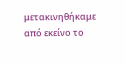μετακινηθήκαμε από εκείνο το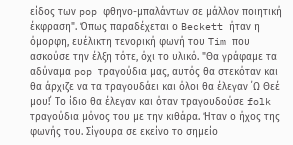είδος των pop φθηνο-μπαλάντων σε μάλλον ποιητική έκφραση". Όπως παραδέχεται ο Beckett ήταν η όμορφη, ευέλικτη τενορική φωνή του Tim που ασκούσε την έλξη τότε, όχι το υλικό. "Θα γράφαμε τα αδύναμα pop τραγούδια μας, αυτός θα στεκόταν και θα άρχιζε να τα τραγουδάει και όλοι θα έλεγαν ΄Ω Θεέ μου!΄ Το ίδιο θα έλεγαν και όταν τραγουδούσε folk τραγούδια μόνος του με την κιθάρα. Ήταν ο ήχος της φωνής του. Σίγουρα σε εκείνο το σημείο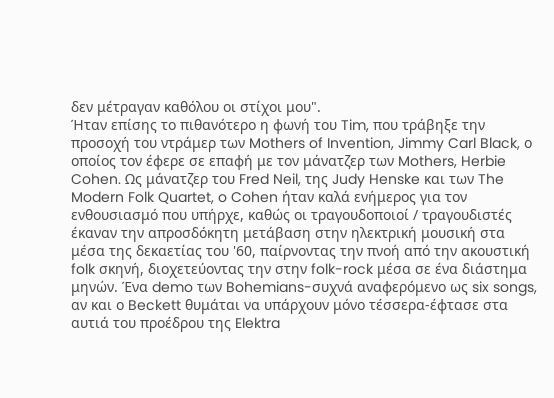δεν μέτραγαν καθόλου οι στίχοι μου".
Ήταν επίσης το πιθανότερο η φωνή του Tim, που τράβηξε την προσοχή του ντράμερ των Mothers of Invention, Jimmy Carl Black, ο οποίος τον έφερε σε επαφή με τον μάνατζερ των Mothers, Herbie Cohen. Ως μάνατζερ του Fred Neil, της Judy Henske και των The Modern Folk Quartet, o Cohen ήταν καλά ενήμερος για τον ενθουσιασμό που υπήρχε, καθώς οι τραγουδοποιοί / τραγουδιστές έκαναν την απροσδόκητη μετάβαση στην ηλεκτρική μουσική στα μέσα της δεκαετίας του '60, παίρνοντας την πνοή από την ακουστική folk σκηνή, διοχετεύοντας την στην folk-rock μέσα σε ένα διάστημα μηνών. Ένα demo των Bohemians-συχνά αναφερόμενο ως six songs, αν και ο Beckett θυμάται να υπάρχουν μόνο τέσσερα-έφτασε στα αυτιά του προέδρου της Elektra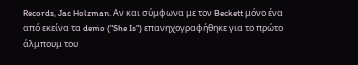Records, Jac Holzman. Αν και σύμφωνα με τον Beckett μόνο ένα από εκείνα τα demo ("She Is") επανηχογραφήθηκε για το πρώτο άλμπουμ του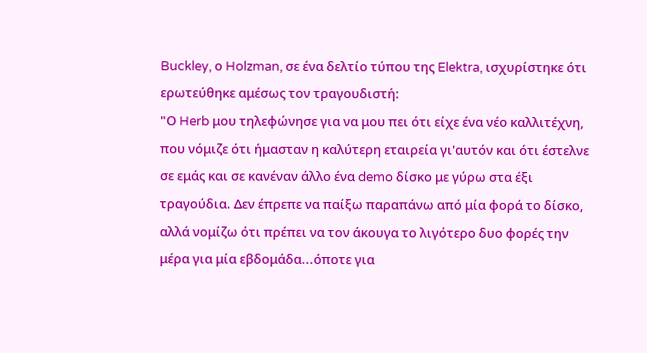Buckley, ο Holzman, σε ένα δελτίο τύπου της Elektra, ισχυρίστηκε ότι ερωτεύθηκε αμέσως τον τραγουδιστή:
"Ο Herb μου τηλεφώνησε για να μου πει ότι είχε ένα νέο καλλιτέχνη, που νόμιζε ότι ήμασταν η καλύτερη εταιρεία γι'αυτόν και ότι έστελνε σε εμάς και σε κανέναν άλλο ένα demo δίσκο με γύρω στα έξι τραγούδια. Δεν έπρεπε να παίξω παραπάνω από μία φορά το δίσκο, αλλά νομίζω ότι πρέπει να τον άκουγα το λιγότερο δυο φορές την μέρα για μία εβδομάδα...όποτε για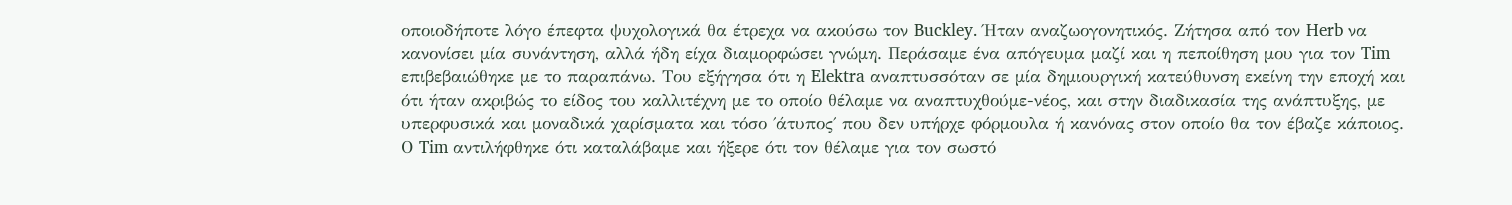οποιοδήποτε λόγο έπεφτα ψυχολογικά θα έτρεχα να ακούσω τον Buckley. Ήταν αναζωογονητικός. Ζήτησα από τον Herb να κανονίσει μία συνάντηση, αλλά ήδη είχα διαμορφώσει γνώμη. Περάσαμε ένα απόγευμα μαζί και η πεποίθηση μου για τον Tim επιβεβαιώθηκε με το παραπάνω. Του εξήγησα ότι η Elektra αναπτυσσόταν σε μία δημιουργική κατεύθυνση εκείνη την εποχή και ότι ήταν ακριβώς το είδος του καλλιτέχνη με το οποίο θέλαμε να αναπτυχθούμε-νέος, και στην διαδικασία της ανάπτυξης, με υπερφυσικά και μοναδικά χαρίσματα και τόσο ΄άτυπος΄ που δεν υπήρχε φόρμουλα ή κανόνας στον οποίο θα τον έβαζε κάποιος. Ο Tim αντιλήφθηκε ότι καταλάβαμε και ήξερε ότι τον θέλαμε για τον σωστό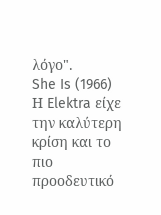λόγο".
She Is (1966)
Η Elektra είχε την καλύτερη κρίση και το πιο προοδευτικό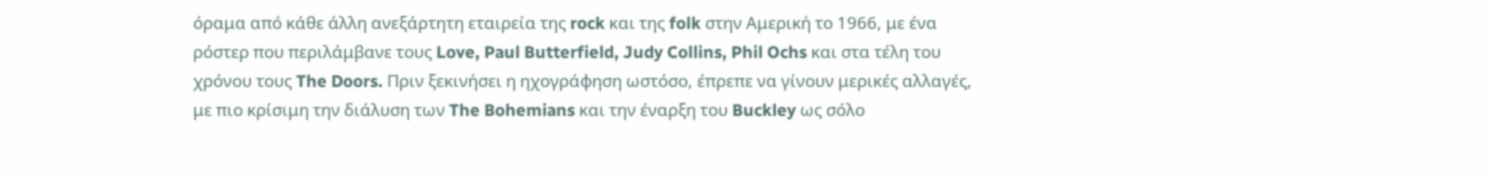όραμα από κάθε άλλη ανεξάρτητη εταιρεία της rock και της folk στην Αμερική το 1966, με ένα ρόστερ που περιλάμβανε τους Love, Paul Butterfield, Judy Collins, Phil Ochs και στα τέλη του χρόνου τους The Doors. Πριν ξεκινήσει η ηχογράφηση ωστόσο, έπρεπε να γίνουν μερικές αλλαγές, με πιο κρίσιμη την διάλυση των The Bohemians και την έναρξη του Buckley ως σόλο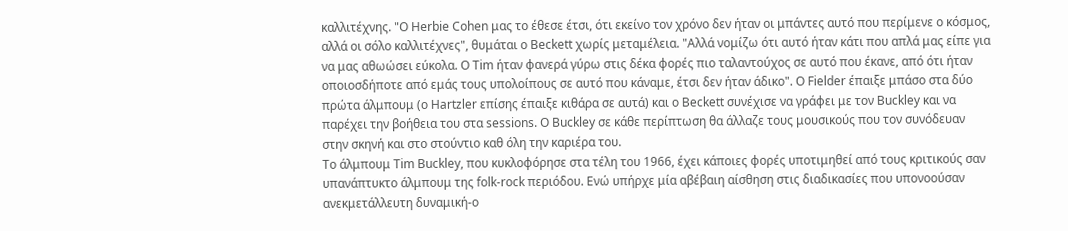καλλιτέχνης. "Ο Herbie Cohen μας το έθεσε έτσι, ότι εκείνο τον χρόνο δεν ήταν οι μπάντες αυτό που περίμενε ο κόσμος, αλλά οι σόλο καλλιτέχνες", θυμάται ο Beckett χωρίς μεταμέλεια. "Αλλά νομίζω ότι αυτό ήταν κάτι που απλά μας είπε για να μας αθωώσει εύκολα. Ο Tim ήταν φανερά γύρω στις δέκα φορές πιο ταλαντούχος σε αυτό που έκανε, από ότι ήταν οποιοσδήποτε από εμάς τους υπολοίπους σε αυτό που κάναμε, έτσι δεν ήταν άδικο". Ο Fielder έπαιξε μπάσο στα δύο πρώτα άλμπουμ (ο Hartzler επίσης έπαιξε κιθάρα σε αυτά) και ο Beckett συνέχισε να γράφει με τον Buckley και να παρέχει την βοήθεια του στα sessions. O Buckley σε κάθε περίπτωση θα άλλαζε τους μουσικούς που τον συνόδευαν στην σκηνή και στο στούντιο καθ όλη την καριέρα του.
Το άλμπουμ Tim Buckley, που κυκλοφόρησε στα τέλη του 1966, έχει κάποιες φορές υποτιμηθεί από τους κριτικούς σαν υπανάπτυκτο άλμπουμ της folk-rock περιόδου. Ενώ υπήρχε μία αβέβαιη αίσθηση στις διαδικασίες που υπονοούσαν ανεκμετάλλευτη δυναμική-ο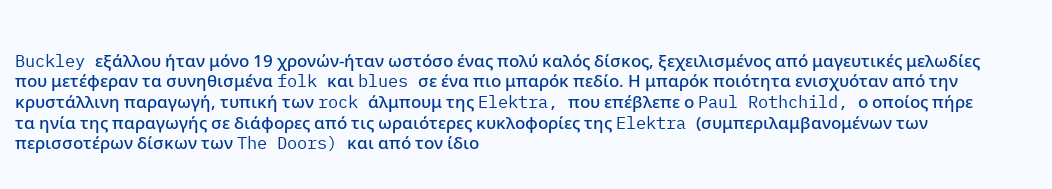Buckley εξάλλου ήταν μόνο 19 χρονών-ήταν ωστόσο ένας πολύ καλός δίσκος, ξεχειλισμένος από μαγευτικές μελωδίες που μετέφεραν τα συνηθισμένα folk και blues σε ένα πιο μπαρόκ πεδίο. Η μπαρόκ ποιότητα ενισχυόταν από την κρυστάλλινη παραγωγή, τυπική των rock άλμπουμ της Elektra, που επέβλεπε ο Paul Rothchild, ο οποίος πήρε τα ηνία της παραγωγής σε διάφορες από τις ωραιότερες κυκλοφορίες της Elektra (συμπεριλαμβανομένων των περισσοτέρων δίσκων των The Doors) και από τον ίδιο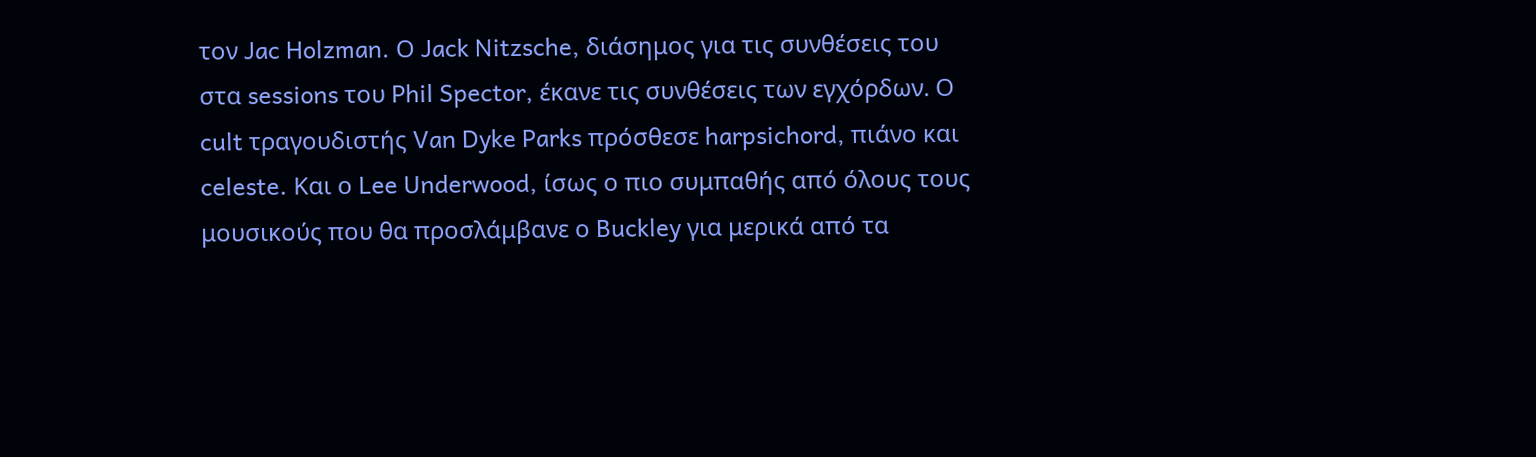τον Jac Holzman. Ο Jack Nitzsche, διάσημος για τις συνθέσεις του στα sessions του Phil Spector, έκανε τις συνθέσεις των εγχόρδων. Ο cult τραγουδιστής Van Dyke Parks πρόσθεσε harpsichord, πιάνο και celeste. Και ο Lee Underwood, ίσως ο πιο συμπαθής από όλους τους μουσικούς που θα προσλάμβανε ο Buckley για μερικά από τα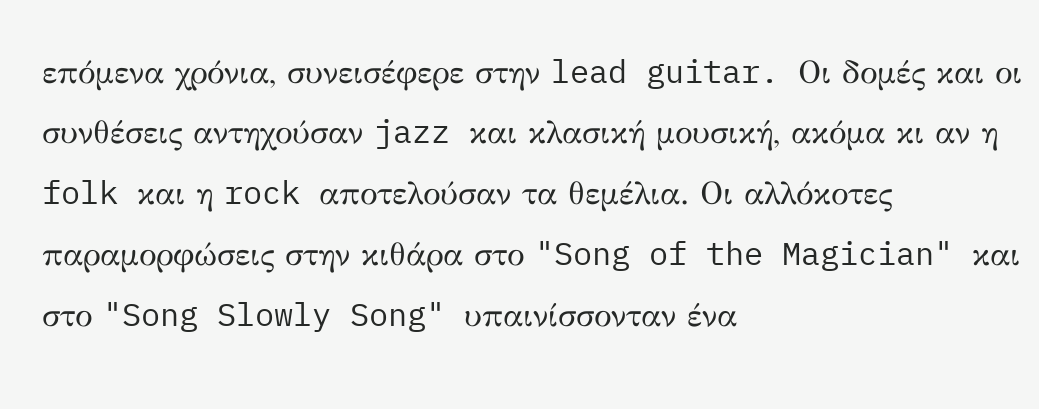επόμενα χρόνια, συνεισέφερε στην lead guitar. Οι δομές και οι συνθέσεις αντηχούσαν jazz και κλασική μουσική, ακόμα κι αν η folk και η rock αποτελούσαν τα θεμέλια. Οι αλλόκοτες παραμορφώσεις στην κιθάρα στο "Song of the Magician" και στο "Song Slowly Song" υπαινίσσονταν ένα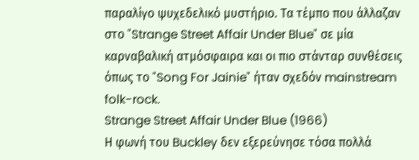παραλίγο ψυχεδελικό μυστήριο. Τα τέμπο που άλλαζαν στο "Strange Street Affair Under Blue" σε μία καρναβαλική ατμόσφαιρα και οι πιο στάνταρ συνθέσεις όπως το "Song For Jainie" ήταν σχεδόν mainstream folk-rock.
Strange Street Affair Under Blue (1966)
Η φωνή του Buckley δεν εξερεύνησε τόσα πολλά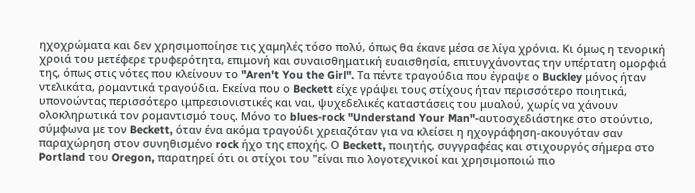ηχοχρώματα και δεν χρησιμοποίησε τις χαμηλές τόσο πολύ, όπως θα έκανε μέσα σε λίγα χρόνια. Κι όμως η τενορική χροιά του μετέφερε τρυφερότητα, επιμονή και συναισθηματική ευαισθησία, επιτυγχάνοντας την υπέρτατη ομορφιά της, όπως στις νότες που κλείνουν το "Aren't You the Girl". Τα πέντε τραγούδια που έγραψε ο Buckley μόνος ήταν ντελικάτα, ρομαντικά τραγούδια. Εκείνα που ο Beckett είχε γράψει τους στίχους ήταν περισσότερο ποιητικά, υπονοώντας περισσότερο ιμπρεσιονιστικές και ναι, ψυχεδελικές καταστάσεις του μυαλού, χωρίς να χάνουν ολοκληρωτικά τον ρομαντισμό τους. Μόνο το blues-rock "Understand Your Man"-αυτοσχεδιάστηκε στο στούντιο, σύμφωνα με τον Beckett, όταν ένα ακόμα τραγούδι χρειαζόταν για να κλείσει η ηχογράφηση-ακουγόταν σαν παραχώρηση στον συνηθισμένο rock ήχο της εποχής. Ο Beckett, ποιητής, συγγραφέας και στιχουργός σήμερα στο Portland του Oregon, παρατηρεί ότι οι στίχοι του "είναι πιο λογοτεχνικοί και χρησιμοποιώ πιο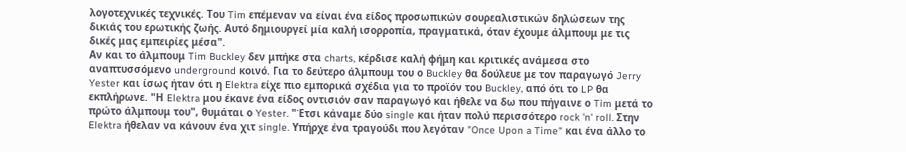λογοτεχνικές τεχνικές. Του Tim επέμεναν να είναι ένα είδος προσωπικών σουρεαλιστικών δηλώσεων της δικιάς του ερωτικής ζωής. Αυτό δημιουργεί μία καλή ισορροπία, πραγματικά, όταν έχουμε άλμπουμ με τις δικές μας εμπειρίες μέσα".
Αν και το άλμπουμ Tim Buckley δεν μπήκε στα charts, κέρδισε καλή φήμη και κριτικές ανάμεσα στο αναπτυσσόμενο underground κοινό. Για το δεύτερο άλμπουμ του ο Buckley θα δούλευε με τον παραγωγό Jerry Yester και ίσως ήταν ότι η Elektra είχε πιο εμπορικά σχέδια για το προϊόν του Buckley, από ότι το LP θα εκπλήρωνε. "Η Elektra μου έκανε ένα είδος οντισιόν σαν παραγωγό και ήθελε να δω που πήγαινε ο Tim μετά το πρώτο άλμπουμ του", θυμάται ο Yester. "Έτσι κάναμε δύο single και ήταν πολύ περισσότερο rock 'n' roll. Στην Elektra ήθελαν να κάνουν ένα χιτ single. Υπήρχε ένα τραγούδι που λεγόταν "Once Upon a Time" και ένα άλλο το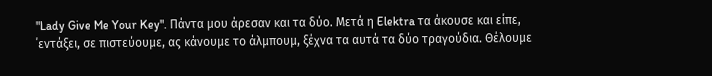"Lady Give Me Your Key". Πάντα μου άρεσαν και τα δύο. Μετά η Elektra τα άκουσε και είπε, ΄εντάξει, σε πιστεύουμε, ας κάνουμε το άλμπουμ, ξέχνα τα αυτά τα δύο τραγούδια. Θέλουμε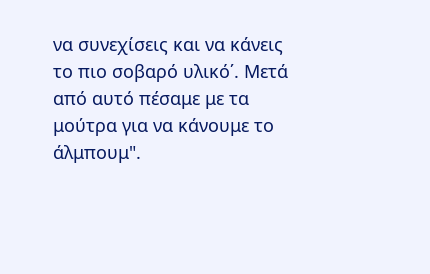να συνεχίσεις και να κάνεις το πιο σοβαρό υλικό΄. Μετά από αυτό πέσαμε με τα μούτρα για να κάνουμε το άλμπουμ".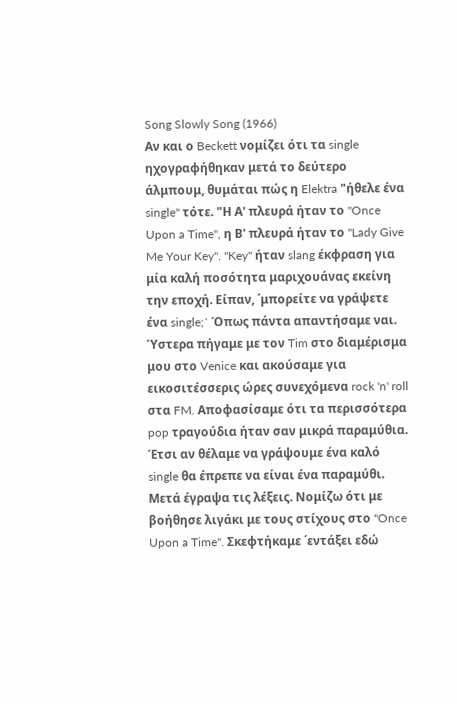Song Slowly Song (1966)
Αν και ο Beckett νομίζει ότι τα single ηχογραφήθηκαν μετά το δεύτερο άλμπουμ, θυμάται πώς η Elektra "ήθελε ένα single" τότε. "Η Α' πλευρά ήταν το "Once Upon a Time", η Β' πλευρά ήταν το "Lady Give Me Your Key". "Key" ήταν slang έκφραση για μία καλή ποσότητα μαριχουάνας εκείνη την εποχή. Είπαν, ΄μπορείτε να γράψετε ένα single;΄ Όπως πάντα απαντήσαμε ναι. Ύστερα πήγαμε με τον Tim στο διαμέρισμα μου στο Venice και ακούσαμε για εικοσιτέσσερις ώρες συνεχόμενα rock 'n' roll στα FM. Αποφασίσαμε ότι τα περισσότερα pop τραγούδια ήταν σαν μικρά παραμύθια. Έτσι αν θέλαμε να γράψουμε ένα καλό single θα έπρεπε να είναι ένα παραμύθι. Μετά έγραψα τις λέξεις. Νομίζω ότι με βοήθησε λιγάκι με τους στίχους στο "Once Upon a Time". Σκεφτήκαμε ΄εντάξει εδώ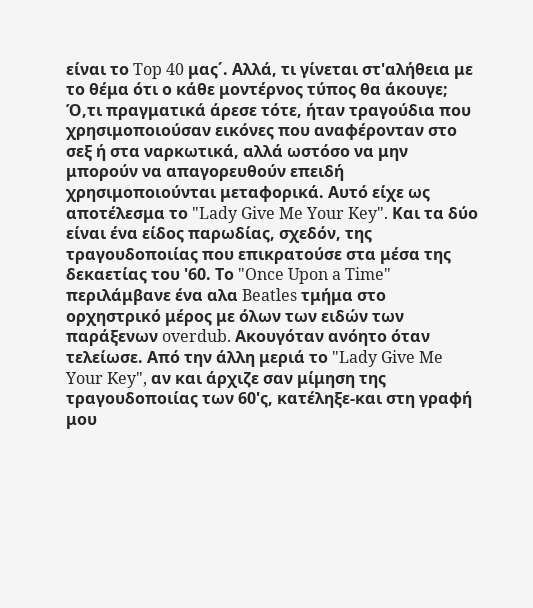είναι το Top 40 μας΄. Αλλά, τι γίνεται στ'αλήθεια με το θέμα ότι ο κάθε μοντέρνος τύπος θα άκουγε; Ό,τι πραγματικά άρεσε τότε, ήταν τραγούδια που χρησιμοποιούσαν εικόνες που αναφέρονταν στο σεξ ή στα ναρκωτικά, αλλά ωστόσο να μην μπορούν να απαγορευθούν επειδή χρησιμοποιούνται μεταφορικά. Αυτό είχε ως αποτέλεσμα το "Lady Give Me Your Key". Και τα δύο είναι ένα είδος παρωδίας, σχεδόν, της τραγουδοποιίας που επικρατούσε στα μέσα της δεκαετίας του '60. Το "Once Upon a Time" περιλάμβανε ένα αλα Beatles τμήμα στο ορχηστρικό μέρος με όλων των ειδών των παράξενων overdub. Ακουγόταν ανόητο όταν τελείωσε. Από την άλλη μεριά το "Lady Give Me Your Key", αν και άρχιζε σαν μίμηση της τραγουδοποιίας των 60'ς, κατέληξε-και στη γραφή μου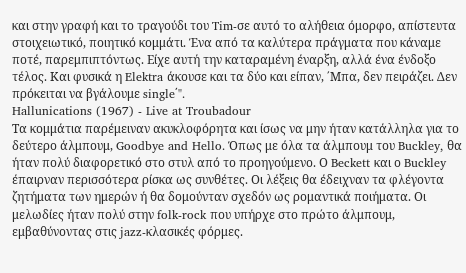και στην γραφή και το τραγούδι του Tim-σε αυτό το αλήθεια όμορφο, απίστευτα στοιχειωτικό, ποιητικό κομμάτι. Ένα από τα καλύτερα πράγματα που κάναμε ποτέ, παρεμπιπτόντως. Είχε αυτή την καταραμένη έναρξη, αλλά ένα ένδοξο τέλος. Και φυσικά η Elektra άκουσε και τα δύο και είπαν, ΄Μπα, δεν πειράζει. Δεν πρόκειται να βγάλουμε single΄".
Hallunications (1967) - Live at Troubadour
Τα κομμάτια παρέμειναν ακυκλοφόρητα και ίσως να μην ήταν κατάλληλα για το δεύτερο άλμπουμ, Goodbye and Hello. Όπως με όλα τα άλμπουμ του Buckley, θα ήταν πολύ διαφορετικό στο στυλ από το προηγούμενο. Ο Beckett και ο Buckley έπαιρναν περισσότερα ρίσκα ως συνθέτες. Οι λέξεις θα έδειχναν τα φλέγοντα ζητήματα των ημερών ή θα δομούνταν σχεδόν ως ρομαντικά ποιήματα. Οι μελωδίες ήταν πολύ στην folk-rock που υπήρχε στο πρώτο άλμπουμ, εμβαθύνοντας στις jazz-κλασικές φόρμες.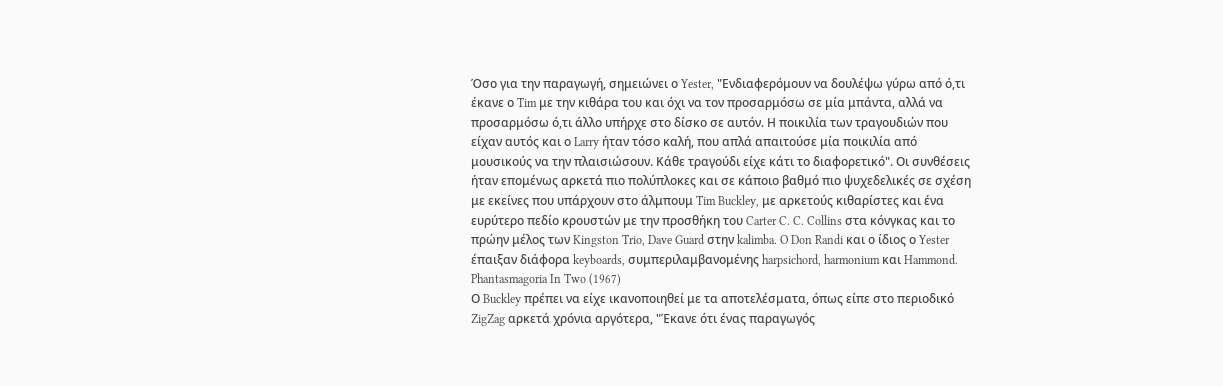Όσο για την παραγωγή, σημειώνει ο Yester, "Ενδιαφερόμουν να δουλέψω γύρω από ό,τι έκανε ο Tim με την κιθάρα του και όχι να τον προσαρμόσω σε μία μπάντα, αλλά να προσαρμόσω ό,τι άλλο υπήρχε στο δίσκο σε αυτόν. Η ποικιλία των τραγουδιών που είχαν αυτός και ο Larry ήταν τόσο καλή, που απλά απαιτούσε μία ποικιλία από μουσικούς να την πλαισιώσουν. Κάθε τραγούδι είχε κάτι το διαφορετικό". Οι συνθέσεις ήταν επομένως αρκετά πιο πολύπλοκες και σε κάποιο βαθμό πιο ψυχεδελικές σε σχέση με εκείνες που υπάρχουν στο άλμπουμ Tim Buckley, με αρκετούς κιθαρίστες και ένα ευρύτερο πεδίο κρουστών με την προσθήκη του Carter C. C. Collins στα κόνγκας και το πρώην μέλος των Kingston Trio, Dave Guard στην kalimba. O Don Randi και ο ίδιος ο Yester έπαιξαν διάφορα keyboards, συμπεριλαμβανομένης harpsichord, harmonium και Hammond.
Phantasmagoria In Two (1967)
Ο Buckley πρέπει να είχε ικανοποιηθεί με τα αποτελέσματα, όπως είπε στο περιοδικό ZigZag αρκετά χρόνια αργότερα, "Έκανε ότι ένας παραγωγός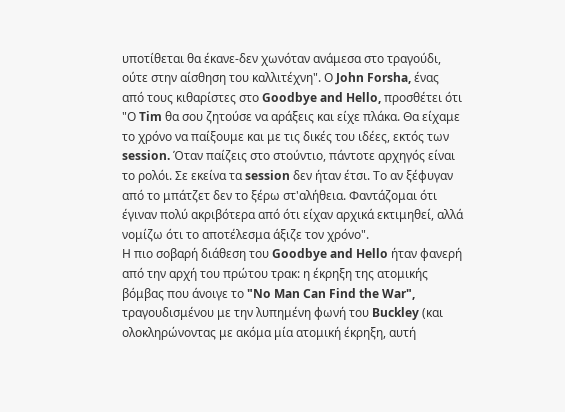υποτίθεται θα έκανε-δεν χωνόταν ανάμεσα στο τραγούδι, ούτε στην αίσθηση του καλλιτέχνη". Ο John Forsha, ένας από τους κιθαρίστες στο Goodbye and Hello, προσθέτει ότι "Ο Tim θα σου ζητούσε να αράξεις και είχε πλάκα. Θα είχαμε το χρόνο να παίξουμε και με τις δικές του ιδέες, εκτός των session. Όταν παίζεις στο στούντιο, πάντοτε αρχηγός είναι το ρολόι. Σε εκείνα τα session δεν ήταν έτσι. Το αν ξέφυγαν από το μπάτζετ δεν το ξέρω στ'αλήθεια. Φαντάζομαι ότι έγιναν πολύ ακριβότερα από ότι είχαν αρχικά εκτιμηθεί, αλλά νομίζω ότι το αποτέλεσμα άξιζε τον χρόνο".
Η πιο σοβαρή διάθεση του Goodbye and Hello ήταν φανερή από την αρχή του πρώτου τρακ: η έκρηξη της ατομικής βόμβας που άνοιγε το "No Man Can Find the War", τραγουδισμένου με την λυπημένη φωνή του Buckley (και ολοκληρώνοντας με ακόμα μία ατομική έκρηξη, αυτή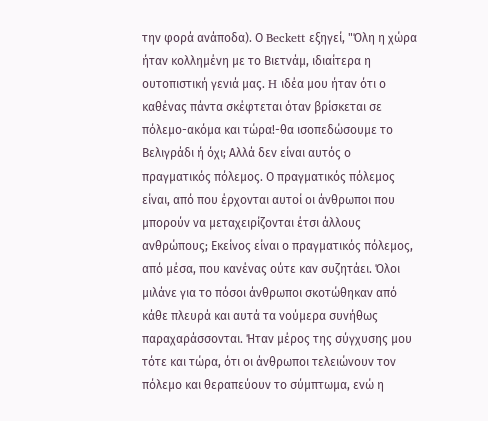την φορά ανάποδα). Ο Beckett εξηγεί, "Όλη η χώρα ήταν κολλημένη με το Βιετνάμ, ιδιαίτερα η ουτοπιστική γενιά μας. H ιδέα μου ήταν ότι ο καθένας πάντα σκέφτεται όταν βρίσκεται σε πόλεμο-ακόμα και τώρα!-θα ισοπεδώσουμε το Βελιγράδι ή όχι; Αλλά δεν είναι αυτός ο πραγματικός πόλεμος. Ο πραγματικός πόλεμος είναι, από που έρχονται αυτοί οι άνθρωποι που μπορούν να μεταχειρίζονται έτσι άλλους ανθρώπους; Εκείνος είναι ο πραγματικός πόλεμος, από μέσα, που κανένας ούτε καν συζητάει. Όλοι μιλάνε για το πόσοι άνθρωποι σκοτώθηκαν από κάθε πλευρά και αυτά τα νούμερα συνήθως παραχαράσσονται. Ήταν μέρος της σύγχυσης μου τότε και τώρα, ότι οι άνθρωποι τελειώνουν τον πόλεμο και θεραπεύουν το σύμπτωμα, ενώ η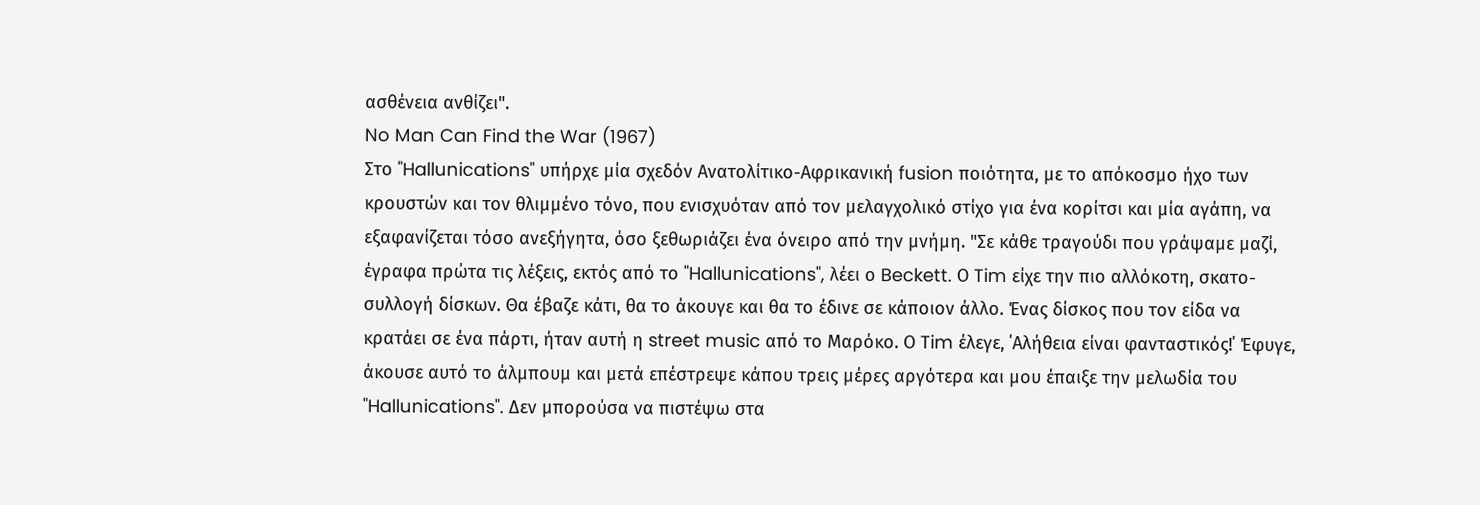ασθένεια ανθίζει".
No Man Can Find the War (1967)
Στο "Hallunications" υπήρχε μία σχεδόν Ανατολίτικο-Αφρικανική fusion ποιότητα, με το απόκοσμο ήχο των κρουστών και τον θλιμμένο τόνο, που ενισχυόταν από τον μελαγχολικό στίχο για ένα κορίτσι και μία αγάπη, να εξαφανίζεται τόσο ανεξήγητα, όσο ξεθωριάζει ένα όνειρο από την μνήμη. "Σε κάθε τραγούδι που γράψαμε μαζί, έγραφα πρώτα τις λέξεις, εκτός από το "Hallunications", λέει ο Beckett. Ο Tim είχε την πιο αλλόκοτη, σκατο-συλλογή δίσκων. Θα έβαζε κάτι, θα το άκουγε και θα το έδινε σε κάποιον άλλο. Ένας δίσκος που τον είδα να κρατάει σε ένα πάρτι, ήταν αυτή η street music από το Μαρόκο. Ο Tim έλεγε, ΄Αλήθεια είναι φανταστικός!΄ Έφυγε, άκουσε αυτό το άλμπουμ και μετά επέστρεψε κάπου τρεις μέρες αργότερα και μου έπαιξε την μελωδία του "Hallunications". Δεν μπορούσα να πιστέψω στα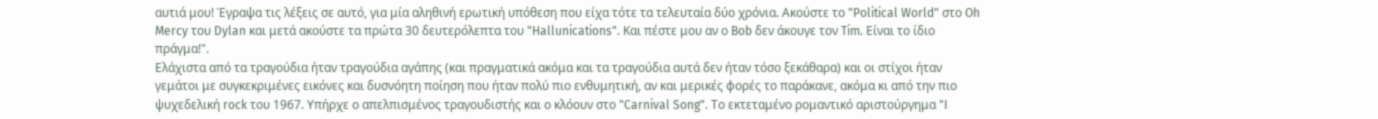αυτιά μου! Έγραψα τις λέξεις σε αυτό, για μία αληθινή ερωτική υπόθεση που είχα τότε τα τελευταία δύο χρόνια. Ακούστε το "Political World" στο Oh Mercy του Dylan και μετά ακούστε τα πρώτα 30 δευτερόλεπτα του "Hallunications". Και πέστε μου αν ο Bob δεν άκουγε τον Tim. Είναι το ίδιο πράγμα!".
Ελάχιστα από τα τραγούδια ήταν τραγούδια αγάπης (και πραγματικά ακόμα και τα τραγούδια αυτά δεν ήταν τόσο ξεκάθαρα) και οι στίχοι ήταν γεμάτοι με συγκεκριμένες εικόνες και δυσνόητη ποίηση που ήταν πολύ πιο ενθυμητική, αν και μερικές φορές το παράκανε, ακόμα κι από την πιο ψυχεδελική rock του 1967. Υπήρχε ο απελπισμένος τραγουδιστής και ο κλόουν στο "Carnival Song". Το εκτεταμένο ρομαντικό αριστούργημα "I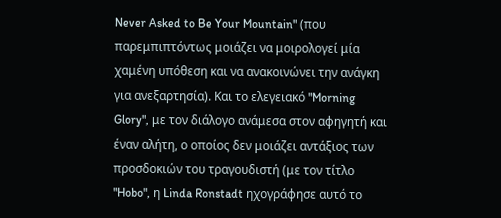Never Asked to Be Your Mountain" (που παρεμπιπτόντως μοιάζει να μοιρολογεί μία χαμένη υπόθεση και να ανακοινώνει την ανάγκη για ανεξαρτησία). Και το ελεγειακό "Morning Glory", με τον διάλογο ανάμεσα στον αφηγητή και έναν αλήτη, ο οποίος δεν μοιάζει αντάξιος των προσδοκιών του τραγουδιστή (με τον τίτλο "Hobo", η Linda Ronstadt ηχογράφησε αυτό το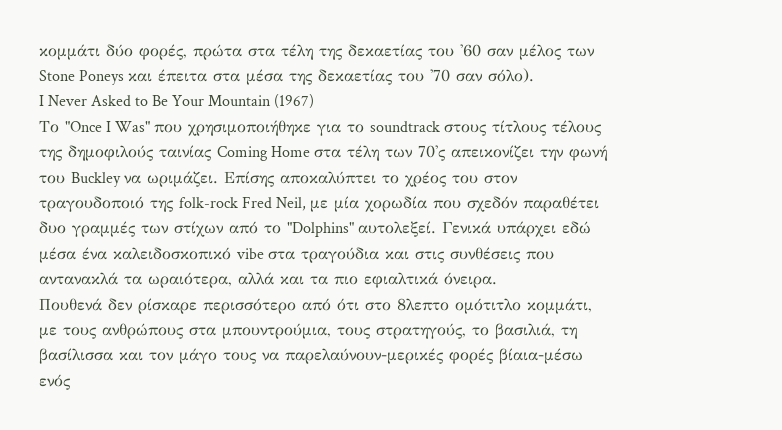κομμάτι δύο φορές, πρώτα στα τέλη της δεκαετίας του '60 σαν μέλος των Stone Poneys και έπειτα στα μέσα της δεκαετίας του '70 σαν σόλο).
I Never Asked to Be Your Mountain (1967)
Το "Once I Was" που χρησιμοποιήθηκε για το soundtrack στους τίτλους τέλους της δημοφιλούς ταινίας Coming Home στα τέλη των 70'ς απεικονίζει την φωνή του Buckley να ωριμάζει. Επίσης αποκαλύπτει το χρέος του στον τραγουδοποιό της folk-rock Fred Neil, με μία χορωδία που σχεδόν παραθέτει δυο γραμμές των στίχων από το "Dolphins" αυτολεξεί. Γενικά υπάρχει εδώ μέσα ένα καλειδοσκοπικό vibe στα τραγούδια και στις συνθέσεις που αντανακλά τα ωραιότερα, αλλά και τα πιο εφιαλτικά όνειρα.
Πουθενά δεν ρίσκαρε περισσότερο από ότι στο 8λεπτο ομότιτλο κομμάτι, με τους ανθρώπους στα μπουντρούμια, τους στρατηγούς, το βασιλιά, τη βασίλισσα και τον μάγο τους να παρελαύνουν-μερικές φορές βίαια-μέσω ενός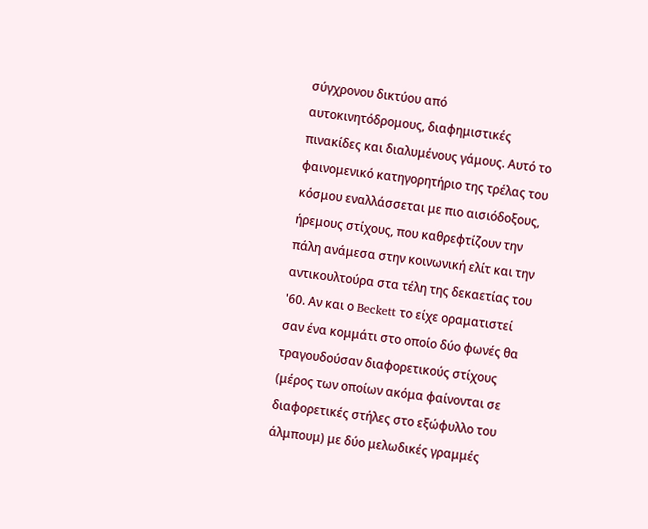σύγχρονου δικτύου από αυτοκινητόδρομους, διαφημιστικές πινακίδες και διαλυμένους γάμους. Αυτό το φαινομενικό κατηγορητήριο της τρέλας του κόσμου εναλλάσσεται με πιο αισιόδοξους, ήρεμους στίχους, που καθρεφτίζουν την πάλη ανάμεσα στην κοινωνική ελίτ και την αντικουλτούρα στα τέλη της δεκαετίας του '60. Αν και ο Beckett το είχε οραματιστεί σαν ένα κομμάτι στο οποίο δύο φωνές θα τραγουδούσαν διαφορετικούς στίχους (μέρος των οποίων ακόμα φαίνονται σε διαφορετικές στήλες στο εξώφυλλο του άλμπουμ) με δύο μελωδικές γραμμές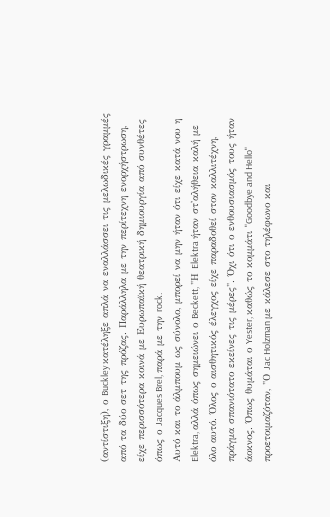(αντίστιξη), ο Buckley κατέληξε απλά να εναλλάσσει τις μελωδικές γραμμές από τα δύο σετ της πρόζας. Παράλληλα με την περίτεχνη ενορχήστρωση, είχε περισσότερα κοινά με Ευρωπαϊκή θεατρική δημιουργία από συνθέτες όπως ο Jacques Brel, παρά με την rock.
Αυτό και το άλμπουμ ως σύνολο, μπορεί να μην ήταν ότι είχε κατά νου η Elektra, αλλά όπως σημειώνει ο Beckett, "Η Elektra ήταν στ'αλήθεια καλή με όλο αυτό. Όλος ο αισθητικός έλεγχος είχε παραδοθεί στον καλλιτέχνη, πράγμα σπανιότατο εκείνες τις μέρες". Όχι ότι ο ενθουσιασμός τους ήταν άοκνος. Όπως θυμάται ο Yester, καθώς το κομμάτι "Goodbye and Hello" προετοιμαζόταν, "Ο Jac Holzman με κάλεσε στο τηλέφωνο και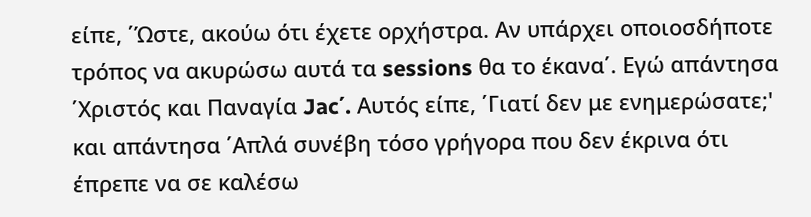είπε, ΄Ώστε, ακούω ότι έχετε ορχήστρα. Αν υπάρχει οποιοσδήποτε τρόπος να ακυρώσω αυτά τα sessions θα το έκανα΄. Εγώ απάντησα ΄Χριστός και Παναγία Jac΄. Αυτός είπε, ΄Γιατί δεν με ενημερώσατε;' και απάντησα ΄Απλά συνέβη τόσο γρήγορα που δεν έκρινα ότι έπρεπε να σε καλέσω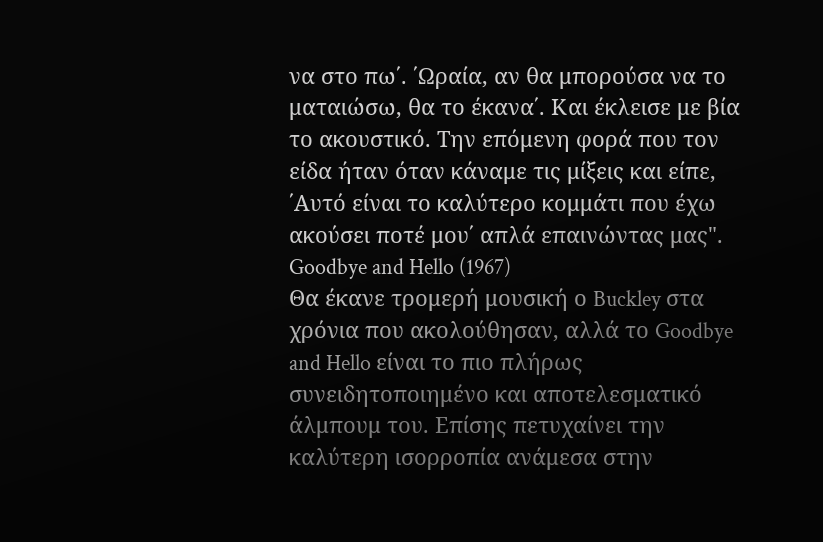να στο πω΄. ΄Ωραία, αν θα μπορούσα να το ματαιώσω, θα το έκανα΄. Και έκλεισε με βία το ακουστικό. Την επόμενη φορά που τον είδα ήταν όταν κάναμε τις μίξεις και είπε, ΄Αυτό είναι το καλύτερο κομμάτι που έχω ακούσει ποτέ μου΄ απλά επαινώντας μας".
Goodbye and Hello (1967)
Θα έκανε τρομερή μουσική ο Buckley στα χρόνια που ακολούθησαν, αλλά το Goodbye and Hello είναι το πιο πλήρως συνειδητοποιημένο και αποτελεσματικό άλμπουμ του. Επίσης πετυχαίνει την καλύτερη ισορροπία ανάμεσα στην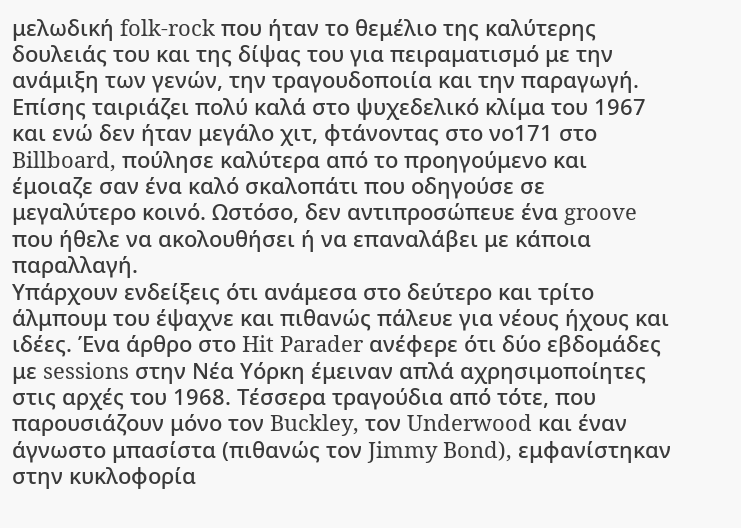μελωδική folk-rock που ήταν το θεμέλιο της καλύτερης δουλειάς του και της δίψας του για πειραματισμό με την ανάμιξη των γενών, την τραγουδοποιία και την παραγωγή. Επίσης ταιριάζει πολύ καλά στο ψυχεδελικό κλίμα του 1967 και ενώ δεν ήταν μεγάλο χιτ, φτάνοντας στο νο171 στο Billboard, πούλησε καλύτερα από το προηγούμενο και έμοιαζε σαν ένα καλό σκαλοπάτι που οδηγούσε σε μεγαλύτερο κοινό. Ωστόσο, δεν αντιπροσώπευε ένα groove που ήθελε να ακολουθήσει ή να επαναλάβει με κάποια παραλλαγή.
Υπάρχουν ενδείξεις ότι ανάμεσα στο δεύτερο και τρίτο άλμπουμ του έψαχνε και πιθανώς πάλευε για νέους ήχους και ιδέες. Ένα άρθρο στο Hit Parader ανέφερε ότι δύο εβδομάδες με sessions στην Νέα Υόρκη έμειναν απλά αχρησιμοποίητες στις αρχές του 1968. Τέσσερα τραγούδια από τότε, που παρουσιάζουν μόνο τον Buckley, τον Underwood και έναν άγνωστο μπασίστα (πιθανώς τον Jimmy Bond), εμφανίστηκαν στην κυκλοφορία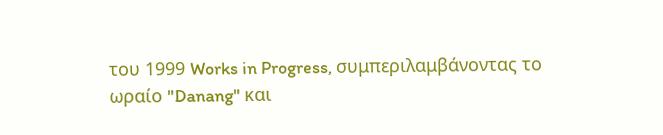του 1999 Works in Progress, συμπεριλαμβάνοντας το ωραίο "Danang" και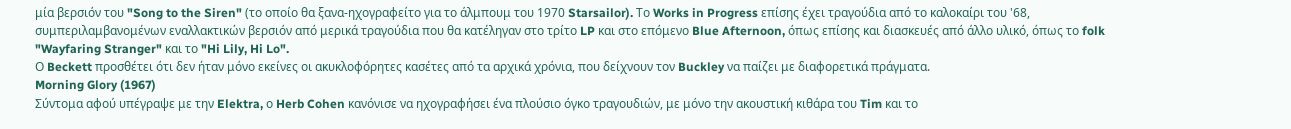μία βερσιόν του "Song to the Siren" (το οποίο θα ξανα-ηχογραφείτο για το άλμπουμ του 1970 Starsailor). Το Works in Progress επίσης έχει τραγούδια από το καλοκαίρι του '68, συμπεριλαμβανομένων εναλλακτικών βερσιόν από μερικά τραγούδια που θα κατέληγαν στο τρίτο LP και στο επόμενο Blue Afternoon, όπως επίσης και διασκευές από άλλο υλικό, όπως το folk "Wayfaring Stranger" και το "Hi Lily, Hi Lo".
Ο Beckett προσθέτει ότι δεν ήταν μόνο εκείνες οι ακυκλοφόρητες κασέτες από τα αρχικά χρόνια, που δείχνουν τον Buckley να παίζει με διαφορετικά πράγματα.
Morning Glory (1967)
Σύντομα αφού υπέγραψε με την Elektra, ο Herb Cohen κανόνισε να ηχογραφήσει ένα πλούσιο όγκο τραγουδιών, με μόνο την ακουστική κιθάρα του Tim και το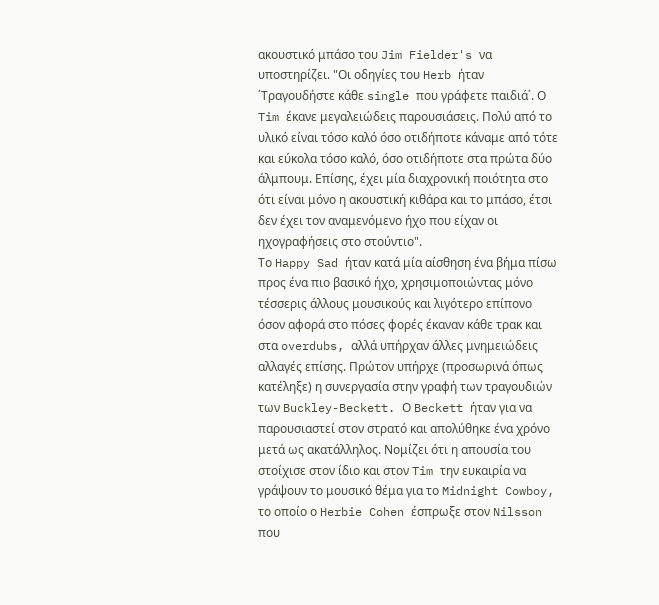ακουστικό μπάσο του Jim Fielder's να υποστηρίζει. "Οι οδηγίες του Herb ήταν ΄Τραγουδήστε κάθε single που γράφετε παιδιά΄. Ο Tim έκανε μεγαλειώδεις παρουσιάσεις. Πολύ από το υλικό είναι τόσο καλό όσο οτιδήποτε κάναμε από τότε και εύκολα τόσο καλό, όσο οτιδήποτε στα πρώτα δύο άλμπουμ. Επίσης, έχει μία διαχρονική ποιότητα στο ότι είναι μόνο η ακουστική κιθάρα και το μπάσο, έτσι δεν έχει τον αναμενόμενο ήχο που είχαν οι ηχογραφήσεις στο στούντιο".
Το Happy Sad ήταν κατά μία αίσθηση ένα βήμα πίσω προς ένα πιο βασικό ήχο, χρησιμοποιώντας μόνο τέσσερις άλλους μουσικούς και λιγότερο επίπονο όσον αφορά στο πόσες φορές έκαναν κάθε τρακ και στα overdubs, αλλά υπήρχαν άλλες μνημειώδεις αλλαγές επίσης. Πρώτον υπήρχε (προσωρινά όπως κατέληξε) η συνεργασία στην γραφή των τραγουδιών των Buckley-Beckett. Ο Beckett ήταν για να παρουσιαστεί στον στρατό και απολύθηκε ένα χρόνο μετά ως ακατάλληλος. Νομίζει ότι η απουσία του στοίχισε στον ίδιο και στον Tim την ευκαιρία να γράψουν το μουσικό θέμα για το Midnight Cowboy, το οποίο ο Herbie Cohen έσπρωξε στον Nilsson που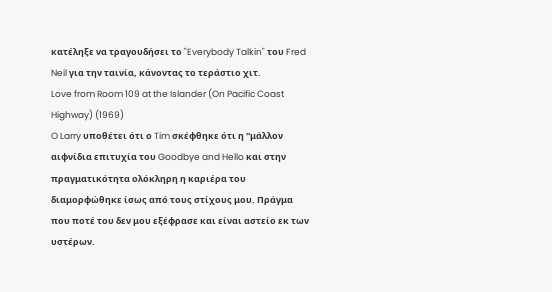κατέληξε να τραγουδήσει το "Everybody Talkin" του Fred Neil για την ταινία, κάνοντας το τεράστιο χιτ.
Love from Room 109 at the Islander (On Pacific Coast Highway) (1969)
O Larry υποθέτει ότι ο Tim σκέφθηκε ότι η "μάλλον αιφνίδια επιτυχία του Goodbye and Hello και στην πραγματικότητα ολόκληρη η καριέρα του διαμορφώθηκε ίσως από τους στίχους μου. Πράγμα που ποτέ του δεν μου εξέφρασε και είναι αστείο εκ των υστέρων.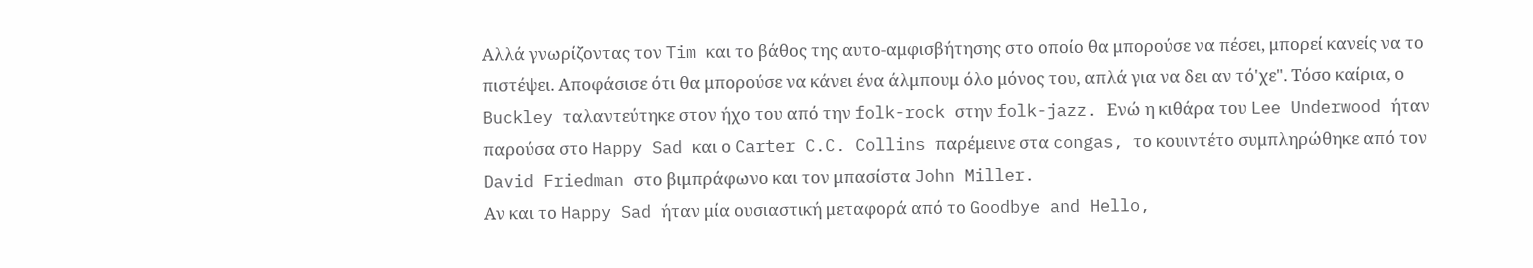Αλλά γνωρίζοντας τον Tim και το βάθος της αυτο-αμφισβήτησης στο οποίο θα μπορούσε να πέσει, μπορεί κανείς να το πιστέψει. Αποφάσισε ότι θα μπορούσε να κάνει ένα άλμπουμ όλο μόνος του, απλά για να δει αν τό'χε". Τόσο καίρια, ο Buckley ταλαντεύτηκε στον ήχο του από την folk-rock στην folk-jazz. Ενώ η κιθάρα του Lee Underwood ήταν παρούσα στο Happy Sad και ο Carter C.C. Collins παρέμεινε στα congas, το κουιντέτο συμπληρώθηκε από τον David Friedman στο βιμπράφωνο και τον μπασίστα John Miller.
Αν και το Happy Sad ήταν μία ουσιαστική μεταφορά από το Goodbye and Hello,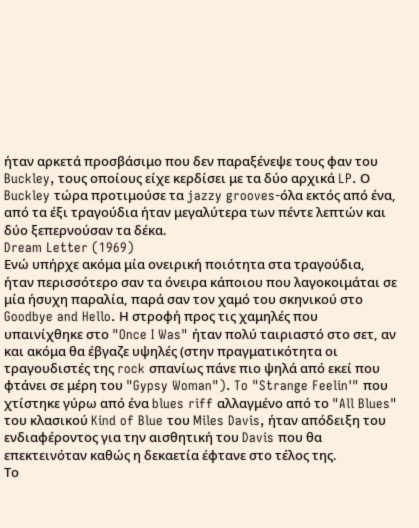ήταν αρκετά προσβάσιμο που δεν παραξένεψε τους φαν του Buckley, τους οποίους είχε κερδίσει με τα δύο αρχικά LP. Ο Buckley τώρα προτιμούσε τα jazzy grooves-όλα εκτός από ένα, από τα έξι τραγούδια ήταν μεγαλύτερα των πέντε λεπτών και δύο ξεπερνούσαν τα δέκα.
Dream Letter (1969)
Ενώ υπήρχε ακόμα μία ονειρική ποιότητα στα τραγούδια, ήταν περισσότερο σαν τα όνειρα κάποιου που λαγοκοιμάται σε μία ήσυχη παραλία, παρά σαν τον χαμό του σκηνικού στο Goodbye and Hello. Η στροφή προς τις χαμηλές που υπαινίχθηκε στο "Once I Was" ήταν πολύ ταιριαστό στο σετ, αν και ακόμα θα έβγαζε υψηλές (στην πραγματικότητα οι τραγουδιστές της rock σπανίως πάνε πιο ψηλά από εκεί που φτάνει σε μέρη του "Gypsy Woman"). To "Strange Feelin'" που χτίστηκε γύρω από ένα blues riff αλλαγμένο από το "All Blues" του κλασικού Kind of Blue του Miles Davis, ήταν απόδειξη του ενδιαφέροντος για την αισθητική του Davis που θα επεκτεινόταν καθώς η δεκαετία έφτανε στο τέλος της.
Το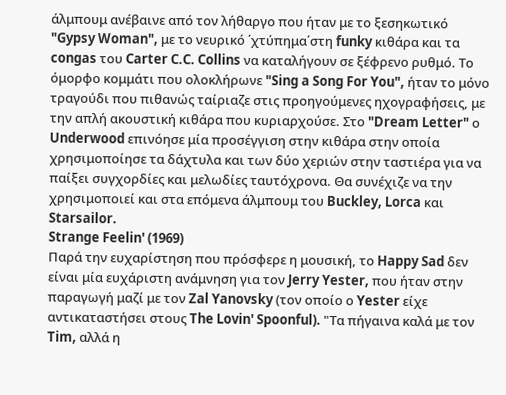άλμπουμ ανέβαινε από τον λήθαργο που ήταν με το ξεσηκωτικό "Gypsy Woman", με το νευρικό ΄χτύπημα΄στη funky κιθάρα και τα congas του Carter C.C. Collins να καταλήγουν σε ξέφρενο ρυθμό. Το όμορφο κομμάτι που ολοκλήρωνε "Sing a Song For You", ήταν το μόνο τραγούδι που πιθανώς ταίριαζε στις προηγούμενες ηχογραφήσεις, με την απλή ακουστική κιθάρα που κυριαρχούσε. Στο "Dream Letter" ο Underwood επινόησε μία προσέγγιση στην κιθάρα στην οποία χρησιμοποίησε τα δάχτυλα και των δύο χεριών στην ταστιέρα για να παίξει συγχορδίες και μελωδίες ταυτόχρονα. Θα συνέχιζε να την χρησιμοποιεί και στα επόμενα άλμπουμ του Buckley, Lorca και Starsailor.
Strange Feelin' (1969)
Παρά την ευχαρίστηση που πρόσφερε η μουσική, το Happy Sad δεν είναι μία ευχάριστη ανάμνηση για τον Jerry Yester, που ήταν στην παραγωγή μαζί με τον Zal Yanovsky (τον οποίο ο Yester είχε αντικαταστήσει στους The Lovin' Spoonful). "Τα πήγαινα καλά με τον Tim, αλλά η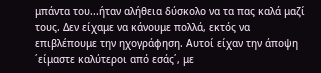μπάντα του...ήταν αλήθεια δύσκολο να τα πας καλά μαζί τους. Δεν είχαμε να κάνουμε πολλά, εκτός να επιβλέπουμε την ηχογράφηση. Αυτοί είχαν την άποψη ΄είμαστε καλύτεροι από εσάς΄, με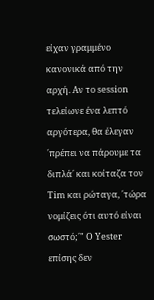είχαν γραμμένο κανονικά από την αρχή. Αν το session τελείωνε ένα λεπτό αργότερα, θα έλεγαν ΄πρέπει να πάρουμε τα διπλά΄ και κοίταζα τον Tim και ρώταγα, ΄τώρα νομίζεις ότι αυτό είναι σωστό;΄" Ο Yester επίσης δεν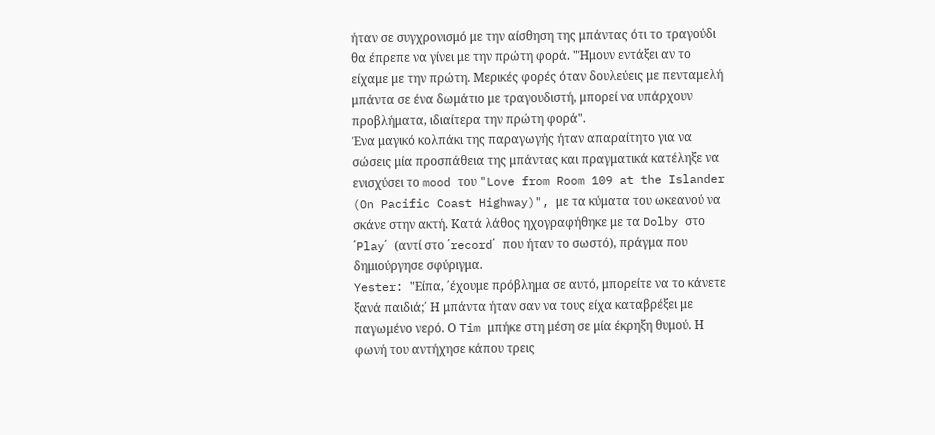ήταν σε συγχρονισμό με την αίσθηση της μπάντας ότι το τραγούδι θα έπρεπε να γίνει με την πρώτη φορά. "Ήμουν εντάξει αν το είχαμε με την πρώτη. Μερικές φορές όταν δουλεύεις με πενταμελή μπάντα σε ένα δωμάτιο με τραγουδιστή, μπορεί να υπάρχουν προβλήματα, ιδιαίτερα την πρώτη φορά".
Ένα μαγικό κολπάκι της παραγωγής ήταν απαραίτητο για να σώσεις μία προσπάθεια της μπάντας και πραγματικά κατέληξε να ενισχύσει το mood του "Love from Room 109 at the Islander (On Pacific Coast Highway)", με τα κύματα του ωκεανού να σκάνε στην ακτή. Κατά λάθος ηχογραφήθηκε με τα Dolby στο ΄Play΄ (αντί στο ΄record΄ που ήταν το σωστό), πράγμα που δημιούργησε σφύριγμα.
Yester: "Είπα, ΄έχουμε πρόβλημα σε αυτό, μπορείτε να το κάνετε ξανά παιδιά;΄ Η μπάντα ήταν σαν να τους είχα καταβρέξει με παγωμένο νερό. Ο Tim μπήκε στη μέση σε μία έκρηξη θυμού. Η φωνή του αντήχησε κάπου τρεις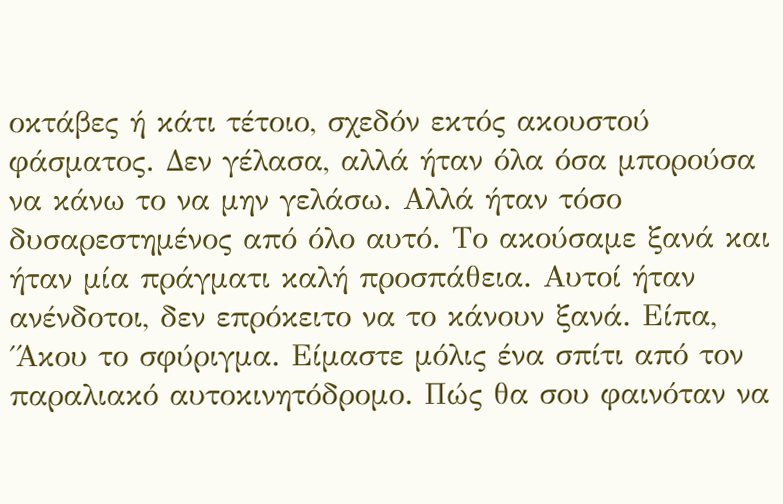οκτάβες ή κάτι τέτοιο, σχεδόν εκτός ακουστού φάσματος. Δεν γέλασα, αλλά ήταν όλα όσα μπορούσα να κάνω το να μην γελάσω. Αλλά ήταν τόσο δυσαρεστημένος από όλο αυτό. Το ακούσαμε ξανά και ήταν μία πράγματι καλή προσπάθεια. Αυτοί ήταν ανένδοτοι, δεν επρόκειτο να το κάνουν ξανά. Είπα, ΄Άκου το σφύριγμα. Είμαστε μόλις ένα σπίτι από τον παραλιακό αυτοκινητόδρομο. Πώς θα σου φαινόταν να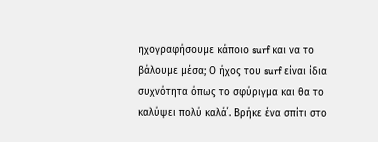ηχογραφήσουμε κάποιο surf και να το βάλουμε μέσα; Ο ήχος του surf είναι ίδια συχνότητα όπως το σφύριγμα και θα το καλύψει πολύ καλά΄. Βρήκε ένα σπίτι στο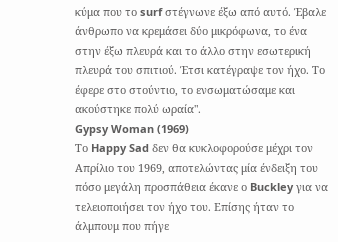κύμα που το surf στέγνωνε έξω από αυτό. Έβαλε άνθρωπο να κρεμάσει δύο μικρόφωνα, το ένα στην έξω πλευρά και το άλλο στην εσωτερική πλευρά του σπιτιού. Έτσι κατέγραψε τον ήχο. Το έφερε στο στούντιο, το ενσωματώσαμε και ακούστηκε πολύ ωραία".
Gypsy Woman (1969)
Το Happy Sad δεν θα κυκλοφορούσε μέχρι τον Απρίλιο του 1969, αποτελώντας μία ένδειξη του πόσο μεγάλη προσπάθεια έκανε ο Buckley για να τελειοποιήσει τον ήχο του. Επίσης ήταν το άλμπουμ που πήγε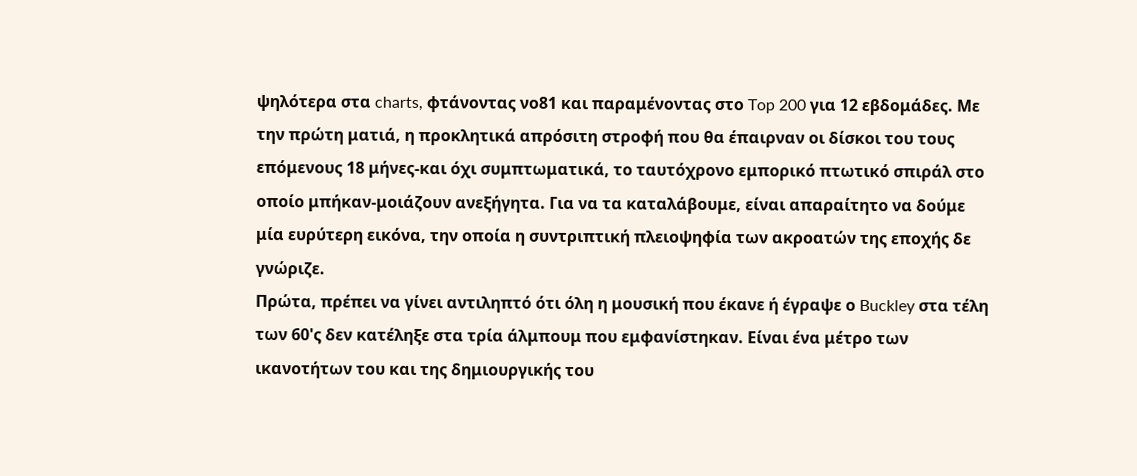ψηλότερα στα charts, φτάνοντας νο81 και παραμένοντας στο Top 200 για 12 εβδομάδες. Με την πρώτη ματιά, η προκλητικά απρόσιτη στροφή που θα έπαιρναν οι δίσκοι του τους επόμενους 18 μήνες-και όχι συμπτωματικά, το ταυτόχρονο εμπορικό πτωτικό σπιράλ στο οποίο μπήκαν-μοιάζουν ανεξήγητα. Για να τα καταλάβουμε, είναι απαραίτητο να δούμε μία ευρύτερη εικόνα, την οποία η συντριπτική πλειοψηφία των ακροατών της εποχής δε γνώριζε.
Πρώτα, πρέπει να γίνει αντιληπτό ότι όλη η μουσική που έκανε ή έγραψε ο Buckley στα τέλη των 60'ς δεν κατέληξε στα τρία άλμπουμ που εμφανίστηκαν. Είναι ένα μέτρο των ικανοτήτων του και της δημιουργικής του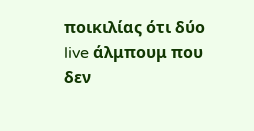ποικιλίας ότι δύο live άλμπουμ που δεν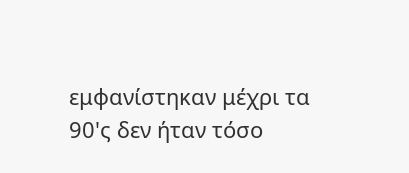εμφανίστηκαν μέχρι τα 90'ς δεν ήταν τόσο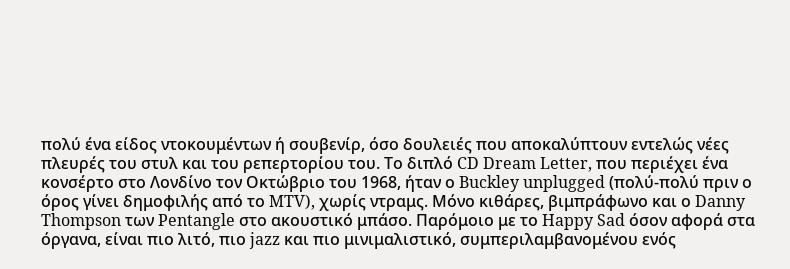πολύ ένα είδος ντοκουμέντων ή σουβενίρ, όσο δουλειές που αποκαλύπτουν εντελώς νέες πλευρές του στυλ και του ρεπερτορίου του. Το διπλό CD Dream Letter, που περιέχει ένα κονσέρτο στο Λονδίνο τον Οκτώβριο του 1968, ήταν ο Buckley unplugged (πολύ-πολύ πριν ο όρος γίνει δημοφιλής από το MTV), χωρίς ντραμς. Μόνο κιθάρες, βιμπράφωνο και ο Danny Thompson των Pentangle στο ακουστικό μπάσο. Παρόμοιο με το Happy Sad όσον αφορά στα όργανα, είναι πιο λιτό, πιο jazz και πιο μινιμαλιστικό, συμπεριλαμβανομένου ενός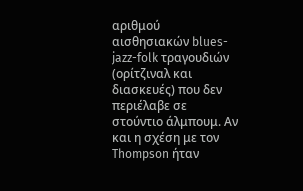αριθμού αισθησιακών blues-jazz-folk τραγουδιών (ορίτζιναλ και διασκευές) που δεν περιέλαβε σε στούντιο άλμπουμ. Αν και η σχέση με τον Thompson ήταν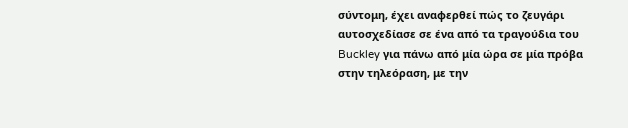σύντομη, έχει αναφερθεί πώς το ζευγάρι αυτοσχεδίασε σε ένα από τα τραγούδια του Buckley για πάνω από μία ώρα σε μία πρόβα στην τηλεόραση, με την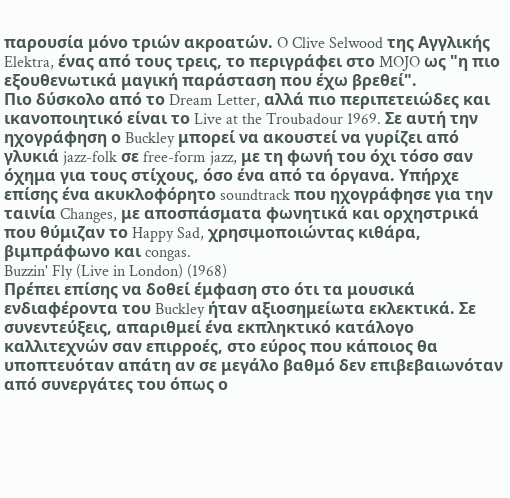παρουσία μόνο τριών ακροατών. O Clive Selwood της Αγγλικής Elektra, ένας από τους τρεις, το περιγράφει στο MOJO ως "η πιο εξουθενωτικά μαγική παράσταση που έχω βρεθεί".
Πιο δύσκολο από το Dream Letter, αλλά πιο περιπετειώδες και ικανοποιητικό είναι το Live at the Troubadour 1969. Σε αυτή την ηχογράφηση ο Buckley μπορεί να ακουστεί να γυρίζει από γλυκιά jazz-folk σε free-form jazz, με τη φωνή του όχι τόσο σαν όχημα για τους στίχους, όσο ένα από τα όργανα. Υπήρχε επίσης ένα ακυκλοφόρητο soundtrack που ηχογράφησε για την ταινία Changes, με αποσπάσματα φωνητικά και ορχηστρικά που θύμιζαν το Happy Sad, χρησιμοποιώντας κιθάρα, βιμπράφωνο και congas.
Buzzin' Fly (Live in London) (1968)
Πρέπει επίσης να δοθεί έμφαση στο ότι τα μουσικά ενδιαφέροντα του Buckley ήταν αξιοσημείωτα εκλεκτικά. Σε συνεντεύξεις, απαριθμεί ένα εκπληκτικό κατάλογο καλλιτεχνών σαν επιρροές, στο εύρος που κάποιος θα υποπτευόταν απάτη αν σε μεγάλο βαθμό δεν επιβεβαιωνόταν από συνεργάτες του όπως ο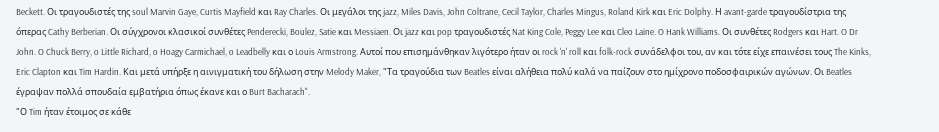Beckett. Oι τραγουδιστές της soul Marvin Gaye, Curtis Mayfield και Ray Charles. Οι μεγάλοι της jazz, Miles Davis, John Coltrane, Cecil Taylor, Charles Mingus, Roland Kirk και Eric Dolphy. Η avant-garde τραγουδίστρια της όπερας Cathy Berberian. Οι σύγχρονοι κλασικοί συνθέτες Penderecki, Boulez, Satie και Messiaen. Οι jazz και pop τραγουδιστές Nat King Cole, Peggy Lee και Cleo Laine. O Hank Williams. Οι συνθέτες Rodgers και Hart. O Dr John. O Chuck Berry, o Little Richard, o Hoagy Carmichael, o Leadbelly και ο Louis Armstrong. Αυτοί που επισημάνθηκαν λιγότερο ήταν οι rock 'n' roll και folk-rock συνάδελφοι του, αν και τότε είχε επαινέσει τους The Kinks, Eric Clapton και Tim Hardin. Και μετά υπήρξε η αινιγματική του δήλωση στην Melody Maker, "Τα τραγούδια των Beatles είναι αλήθεια πολύ καλά να παίζουν στο ημίχρονο ποδοσφαιρικών αγώνων. Οι Beatles έγραψαν πολλά σπουδαία εμβατήρια όπως έκανε και ο Burt Bacharach".
"Ο Tim ήταν έτοιμος σε κάθε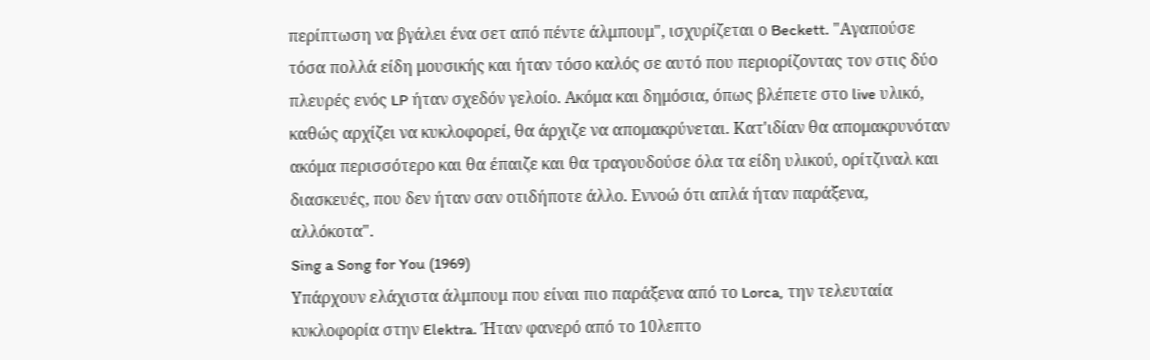περίπτωση να βγάλει ένα σετ από πέντε άλμπουμ", ισχυρίζεται ο Beckett. "Αγαπούσε τόσα πολλά είδη μουσικής και ήταν τόσο καλός σε αυτό που περιορίζοντας τον στις δύο πλευρές ενός LP ήταν σχεδόν γελοίο. Ακόμα και δημόσια, όπως βλέπετε στο live υλικό, καθώς αρχίζει να κυκλοφορεί, θα άρχιζε να απομακρύνεται. Κατ'ιδίαν θα απομακρυνόταν ακόμα περισσότερο και θα έπαιζε και θα τραγουδούσε όλα τα είδη υλικού, ορίτζιναλ και διασκευές, που δεν ήταν σαν οτιδήποτε άλλο. Εννοώ ότι απλά ήταν παράξενα, αλλόκοτα".
Sing a Song for You (1969)
Υπάρχουν ελάχιστα άλμπουμ που είναι πιο παράξενα από το Lorca, την τελευταία κυκλοφορία στην Elektra. Ήταν φανερό από το 10λεπτο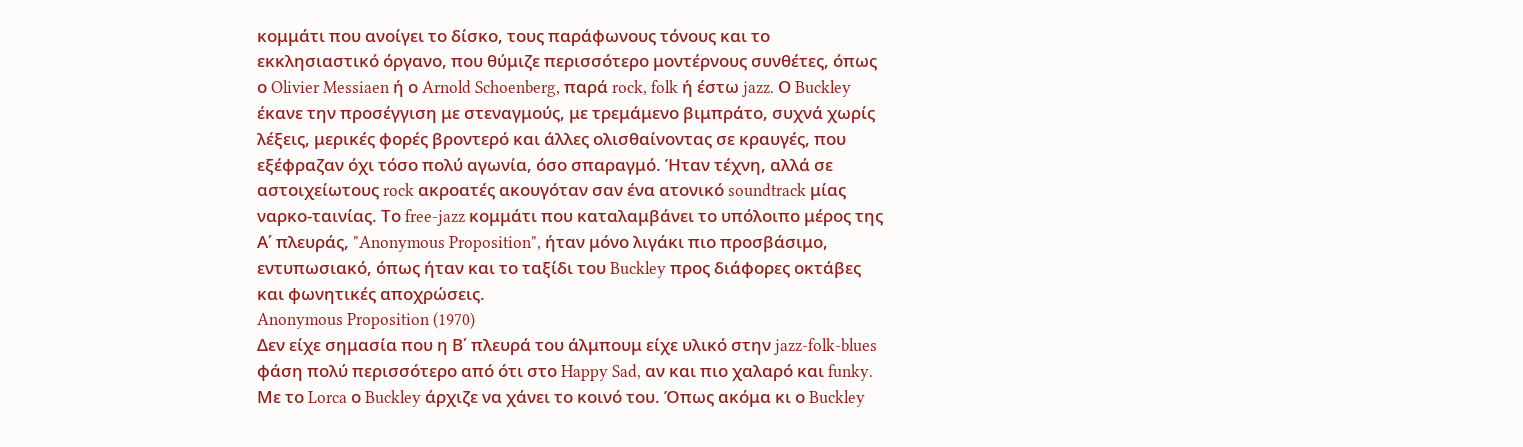κομμάτι που ανοίγει το δίσκο, τους παράφωνους τόνους και το εκκλησιαστικό όργανο, που θύμιζε περισσότερο μοντέρνους συνθέτες, όπως ο Olivier Messiaen ή ο Arnold Schoenberg, παρά rock, folk ή έστω jazz. Ο Buckley έκανε την προσέγγιση με στεναγμούς, με τρεμάμενο βιμπράτο, συχνά χωρίς λέξεις, μερικές φορές βροντερό και άλλες ολισθαίνοντας σε κραυγές, που εξέφραζαν όχι τόσο πολύ αγωνία, όσο σπαραγμό. Ήταν τέχνη, αλλά σε αστοιχείωτους rock ακροατές ακουγόταν σαν ένα ατονικό soundtrack μίας ναρκο-ταινίας. Το free-jazz κομμάτι που καταλαμβάνει το υπόλοιπο μέρος της Α΄ πλευράς, "Anonymous Proposition", ήταν μόνο λιγάκι πιο προσβάσιμο, εντυπωσιακό, όπως ήταν και το ταξίδι του Buckley προς διάφορες οκτάβες και φωνητικές αποχρώσεις.
Anonymous Proposition (1970)
Δεν είχε σημασία που η Β΄ πλευρά του άλμπουμ είχε υλικό στην jazz-folk-blues φάση πολύ περισσότερο από ότι στο Happy Sad, αν και πιο χαλαρό και funky. Με το Lorca ο Buckley άρχιζε να χάνει το κοινό του. Όπως ακόμα κι ο Buckley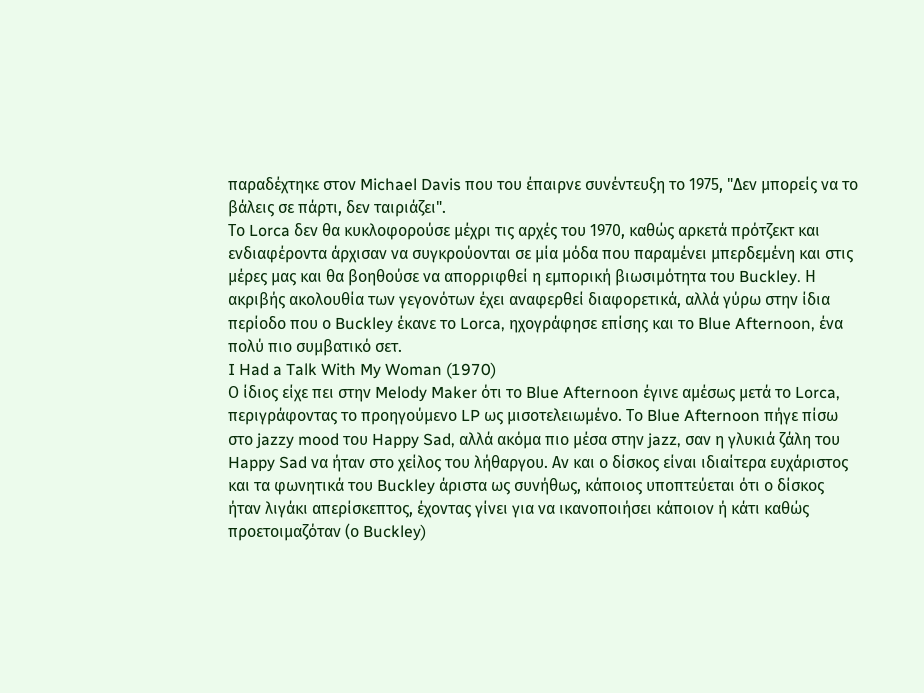παραδέχτηκε στον Michael Davis που του έπαιρνε συνέντευξη το 1975, "Δεν μπορείς να το βάλεις σε πάρτι, δεν ταιριάζει".
Το Lorca δεν θα κυκλοφορούσε μέχρι τις αρχές του 1970, καθώς αρκετά πρότζεκτ και ενδιαφέροντα άρχισαν να συγκρούονται σε μία μόδα που παραμένει μπερδεμένη και στις μέρες μας και θα βοηθούσε να απορριφθεί η εμπορική βιωσιμότητα του Buckley. Η ακριβής ακολουθία των γεγονότων έχει αναφερθεί διαφορετικά, αλλά γύρω στην ίδια περίοδο που ο Buckley έκανε το Lorca, ηχογράφησε επίσης και το Blue Afternoon, ένα πολύ πιο συμβατικό σετ.
I Had a Talk With My Woman (1970)
Ο ίδιος είχε πει στην Melody Maker ότι το Blue Afternoon έγινε αμέσως μετά το Lorca, περιγράφοντας το προηγούμενο LP ως μισοτελειωμένο. Το Blue Afternoon πήγε πίσω στο jazzy mood του Happy Sad, αλλά ακόμα πιο μέσα στην jazz, σαν η γλυκιά ζάλη του Happy Sad να ήταν στο χείλος του λήθαργου. Αν και ο δίσκος είναι ιδιαίτερα ευχάριστος και τα φωνητικά του Buckley άριστα ως συνήθως, κάποιος υποπτεύεται ότι ο δίσκος ήταν λιγάκι απερίσκεπτος, έχοντας γίνει για να ικανοποιήσει κάποιον ή κάτι καθώς προετοιμαζόταν (ο Buckley)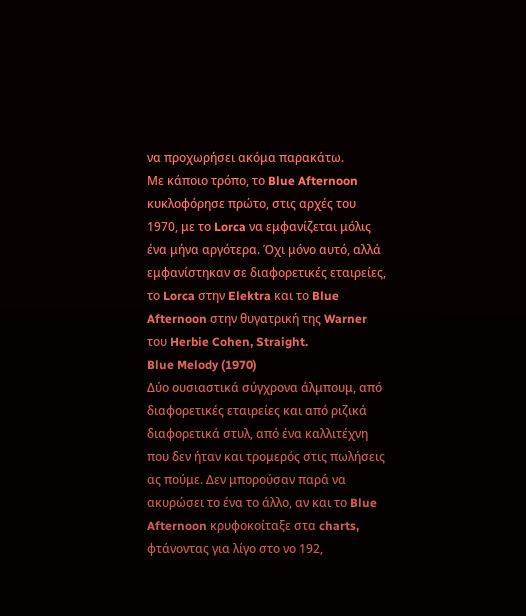να προχωρήσει ακόμα παρακάτω.
Με κάποιο τρόπο, το Blue Afternoon κυκλοφόρησε πρώτο, στις αρχές του 1970, με το Lorca να εμφανίζεται μόλις ένα μήνα αργότερα. Όχι μόνο αυτό, αλλά εμφανίστηκαν σε διαφορετικές εταιρείες, το Lorca στην Elektra και το Blue Afternoon στην θυγατρική της Warner του Herbie Cohen, Straight.
Blue Melody (1970)
Δύο ουσιαστικά σύγχρονα άλμπουμ, από διαφορετικές εταιρείες και από ριζικά διαφορετικά στυλ, από ένα καλλιτέχνη που δεν ήταν και τρομερός στις πωλήσεις ας πούμε. Δεν μπορούσαν παρά να ακυρώσει το ένα το άλλο, αν και το Blue Afternoon κρυφοκοίταξε στα charts, φτάνοντας για λίγο στο νο 192,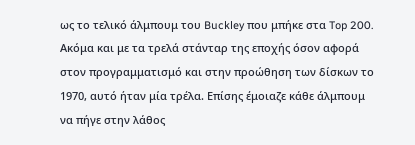ως το τελικό άλμπουμ του Buckley που μπήκε στα Top 200. Ακόμα και με τα τρελά στάνταρ της εποχής όσον αφορά στον προγραμματισμό και στην προώθηση των δίσκων το 1970, αυτό ήταν μία τρέλα. Επίσης έμοιαζε κάθε άλμπουμ να πήγε στην λάθος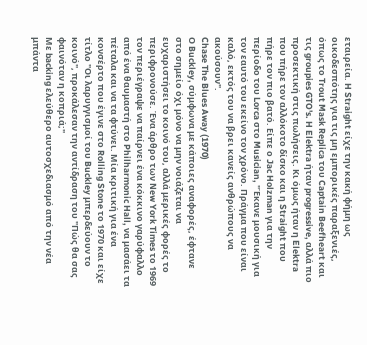εταιρεία. H Straight είχε την κακή φήμη ως οικοδεσπότης για τις μη εμπορικές παραξενιές, όπως το Trout Mask Replica του Captain Beefheart και τις groupies GTO's. H Elektra ήταν progressive, αλλά πιο προσεκτική στις πωλήσεις. Κι όμως ήταν η Elektra που πήρε τον αλλόκοτο δίσκο και η Straight που πήρε τον πιο βατό. Είπε ο Jac Holzman για την περίοδο του Lorca στο Musician, "Έκανε μουσική για τον εαυτό του εκείνο τον χρόνο. Πράγμα που είναι καλό, εκτός του να βρει κανείς ανθρώπους να ακούσουν".
Chase The Blues Away (1970)
Ο Buckley, σύμφωνα με κάποιες αναφορές, έφτανε στο σημείο όχι μόνο να μην νοιάζεται να ευχαριστήσει το κοινό του, αλλά μερικές φορές το περιφρονούσε. Ένα άρθρο των New York Times το 1969 τον περιέγραψε να παίρνει ένα κόκκινο γαρύφαλλο από ένα θαυμαστή στο Philharmonic Hall, να μασάει τα πέταλα και να τα φτύνει. Μία κριτική για ένα κονσέρτο που έγινε στο Rolling Stone το 1970 και είχε τίτλο "Οι λαρυγγισμοί του Buckley μπερδεύουν το κοινό", προκάλεσαν την αντίδραση του "Πώς θα σας φαινόταν η κοπριά;"
Με backing ελεύθερο αυτοσχεδιασμό από την νέα μπάντα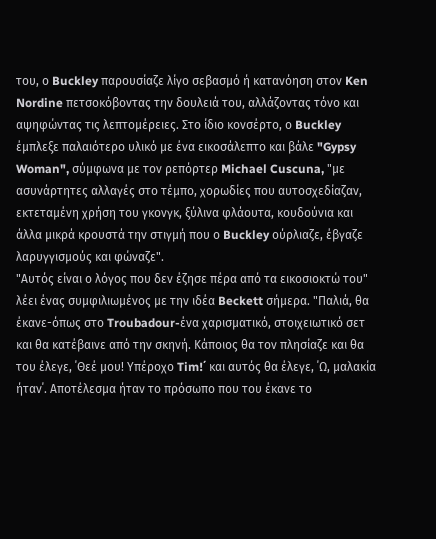του, ο Buckley παρουσίαζε λίγο σεβασμό ή κατανόηση στον Ken Nordine πετσοκόβοντας την δουλειά του, αλλάζοντας τόνο και αψηφώντας τις λεπτομέρειες. Στο ίδιο κονσέρτο, ο Buckley έμπλεξε παλαιότερο υλικό με ένα εικοσάλεπτο και βάλε "Gypsy Woman", σύμφωνα με τον ρεπόρτερ Michael Cuscuna, "με ασυνάρτητες αλλαγές στο τέμπο, χορωδίες που αυτοσχεδίαζαν, εκτεταμένη χρήση του γκονγκ, ξύλινα φλάουτα, κουδούνια και άλλα μικρά κρουστά την στιγμή που ο Buckley ούρλιαζε, έβγαζε λαρυγγισμούς και φώναζε".
"Αυτός είναι ο λόγος που δεν έζησε πέρα από τα εικοσιοκτώ του" λέει ένας συμφιλιωμένος με την ιδέα Beckett σήμερα. "Παλιά, θα έκανε-όπως στο Troubadour-ένα χαρισματικό, στοιχειωτικό σετ και θα κατέβαινε από την σκηνή. Κάποιος θα τον πλησίαζε και θα του έλεγε, ΄Θεέ μου! Υπέροχο Tim!΄ και αυτός θα έλεγε, ΄Ω, μαλακία ήταν΄. Αποτέλεσμα ήταν το πρόσωπο που του έκανε το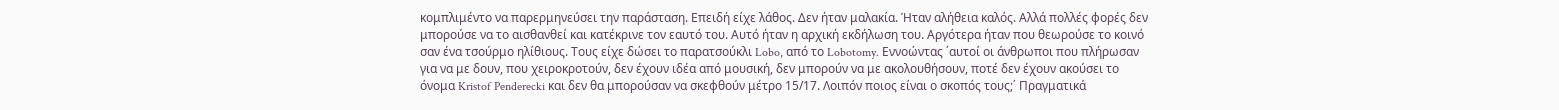κομπλιμέντο να παρερμηνεύσει την παράσταση. Επειδή είχε λάθος. Δεν ήταν μαλακία. Ήταν αλήθεια καλός. Αλλά πολλές φορές δεν μπορούσε να το αισθανθεί και κατέκρινε τον εαυτό του. Αυτό ήταν η αρχική εκδήλωση του. Αργότερα ήταν που θεωρούσε το κοινό σαν ένα τσούρμο ηλίθιους. Τους είχε δώσει το παρατσούκλι Lobo, από το Lobotomy. Εννοώντας ΄αυτοί οι άνθρωποι που πλήρωσαν για να με δουν, που χειροκροτούν, δεν έχουν ιδέα από μουσική, δεν μπορούν να με ακολουθήσουν, ποτέ δεν έχουν ακούσει το όνομα Kristof Penderecki και δεν θα μπορούσαν να σκεφθούν μέτρο 15/17. Λοιπόν ποιος είναι ο σκοπός τους;΄ Πραγματικά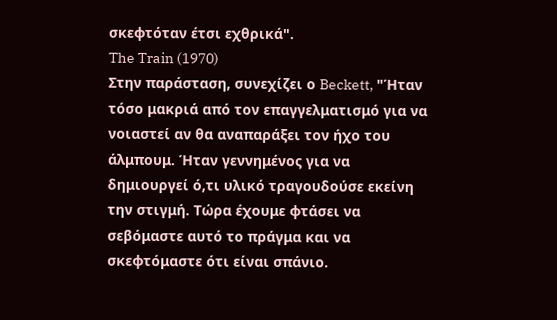σκεφτόταν έτσι εχθρικά".
The Train (1970)
Στην παράσταση, συνεχίζει ο Beckett, "Ήταν τόσο μακριά από τον επαγγελματισμό για να νοιαστεί αν θα αναπαράξει τον ήχο του άλμπουμ. Ήταν γεννημένος για να δημιουργεί ό,τι υλικό τραγουδούσε εκείνη την στιγμή. Τώρα έχουμε φτάσει να σεβόμαστε αυτό το πράγμα και να σκεφτόμαστε ότι είναι σπάνιο.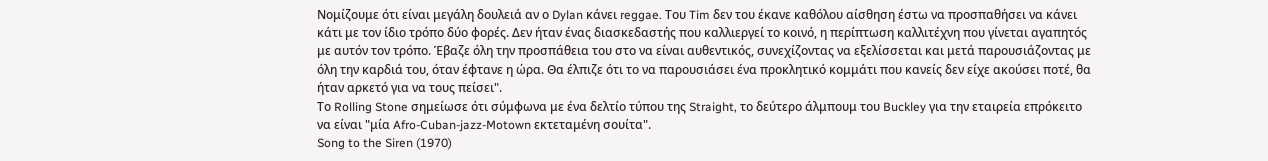Νομίζουμε ότι είναι μεγάλη δουλειά αν ο Dylan κάνει reggae. Του Tim δεν του έκανε καθόλου αίσθηση έστω να προσπαθήσει να κάνει κάτι με τον ίδιο τρόπο δύο φορές. Δεν ήταν ένας διασκεδαστής που καλλιεργεί το κοινό, η περίπτωση καλλιτέχνη που γίνεται αγαπητός με αυτόν τον τρόπο. Έβαζε όλη την προσπάθεια του στο να είναι αυθεντικός, συνεχίζοντας να εξελίσσεται και μετά παρουσιάζοντας με όλη την καρδιά του, όταν έφτανε η ώρα. Θα έλπιζε ότι το να παρουσιάσει ένα προκλητικό κομμάτι που κανείς δεν είχε ακούσει ποτέ, θα ήταν αρκετό για να τους πείσει".
Το Rolling Stone σημείωσε ότι σύμφωνα με ένα δελτίο τύπου της Straight, το δεύτερο άλμπουμ του Buckley για την εταιρεία επρόκειτο να είναι "μία Afro-Cuban-jazz-Motown εκτεταμένη σουίτα".
Song to the Siren (1970)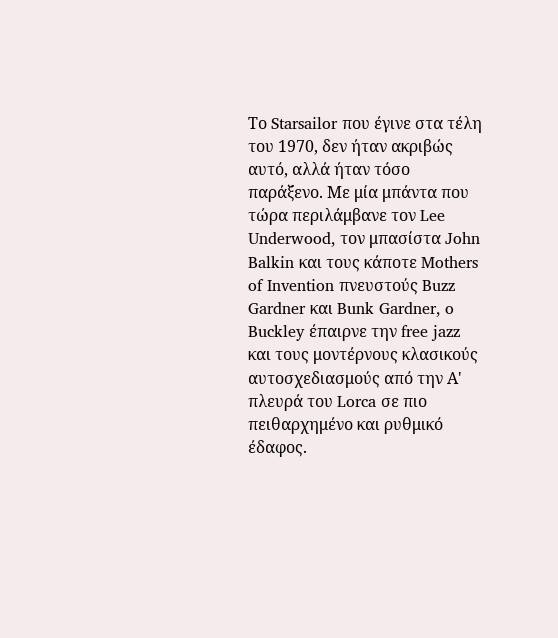Το Starsailor που έγινε στα τέλη του 1970, δεν ήταν ακριβώς αυτό, αλλά ήταν τόσο παράξενο. Με μία μπάντα που τώρα περιλάμβανε τον Lee Underwood, τον μπασίστα John Balkin και τους κάποτε Mothers of Invention πνευστούς Buzz Gardner και Bunk Gardner, o Buckley έπαιρνε την free jazz και τους μοντέρνους κλασικούς αυτοσχεδιασμούς από την Α' πλευρά του Lorca σε πιο πειθαρχημένο και ρυθμικό έδαφος.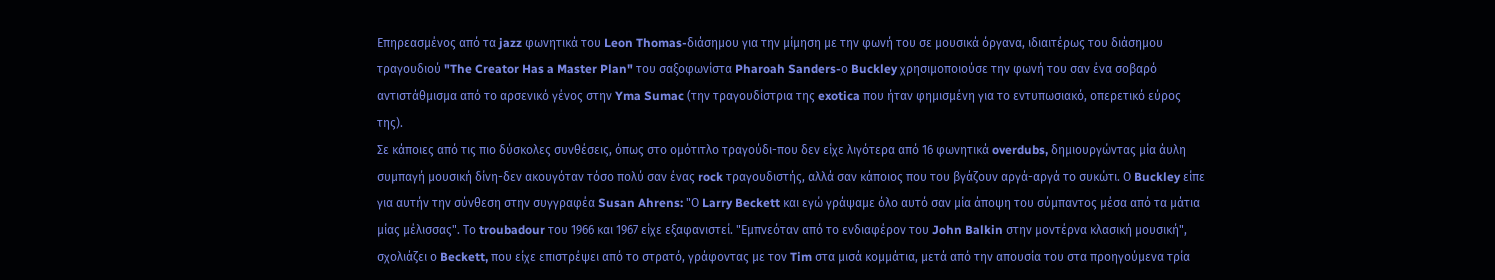Επηρεασμένος από τα jazz φωνητικά του Leon Thomas-διάσημου για την μίμηση με την φωνή του σε μουσικά όργανα, ιδιαιτέρως του διάσημου τραγουδιού "The Creator Has a Master Plan" του σαξοφωνίστα Pharoah Sanders-ο Buckley χρησιμοποιούσε την φωνή του σαν ένα σοβαρό αντιστάθμισμα από το αρσενικό γένος στην Yma Sumac (την τραγουδίστρια της exotica που ήταν φημισμένη για το εντυπωσιακό, οπερετικό εύρος της).
Σε κάποιες από τις πιο δύσκολες συνθέσεις, όπως στο ομότιτλο τραγούδι-που δεν είχε λιγότερα από 16 φωνητικά overdubs, δημιουργώντας μία άυλη συμπαγή μουσική δίνη-δεν ακουγόταν τόσο πολύ σαν ένας rock τραγουδιστής, αλλά σαν κάποιος που του βγάζουν αργά-αργά το συκώτι. Ο Buckley είπε για αυτήν την σύνθεση στην συγγραφέα Susan Ahrens: "Ο Larry Beckett και εγώ γράψαμε όλο αυτό σαν μία άποψη του σύμπαντος μέσα από τα μάτια μίας μέλισσας". Το troubadour του 1966 και 1967 είχε εξαφανιστεί. "Εμπνεόταν από το ενδιαφέρον του John Balkin στην μοντέρνα κλασική μουσική", σχολιάζει ο Beckett, που είχε επιστρέψει από το στρατό, γράφοντας με τον Tim στα μισά κομμάτια, μετά από την απουσία του στα προηγούμενα τρία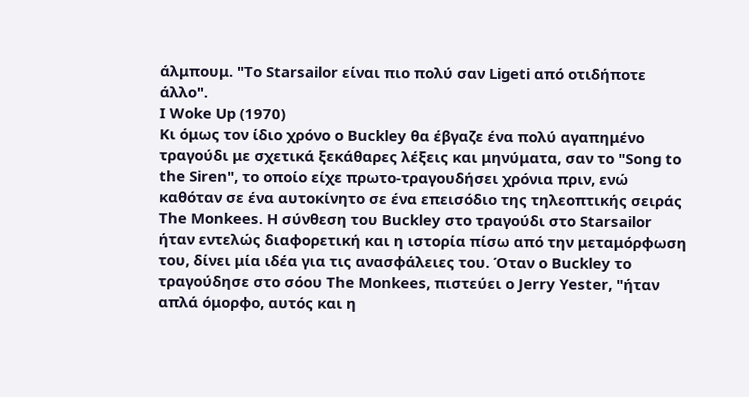άλμπουμ. "Το Starsailor είναι πιο πολύ σαν Ligeti από οτιδήποτε άλλο".
I Woke Up (1970)
Κι όμως τον ίδιο χρόνο ο Buckley θα έβγαζε ένα πολύ αγαπημένο τραγούδι με σχετικά ξεκάθαρες λέξεις και μηνύματα, σαν το "Song to the Siren", το οποίο είχε πρωτο-τραγουδήσει χρόνια πριν, ενώ καθόταν σε ένα αυτοκίνητο σε ένα επεισόδιο της τηλεοπτικής σειράς The Monkees. Η σύνθεση του Buckley στο τραγούδι στο Starsailor ήταν εντελώς διαφορετική και η ιστορία πίσω από την μεταμόρφωση του, δίνει μία ιδέα για τις ανασφάλειες του. Όταν ο Buckley το τραγούδησε στο σόου The Monkees, πιστεύει ο Jerry Yester, "ήταν απλά όμορφο, αυτός και η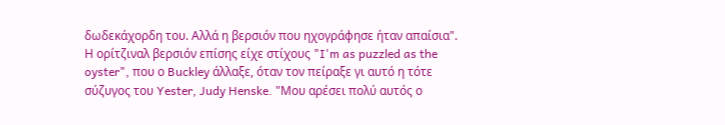δωδεκάχορδη του. Αλλά η βερσιόν που ηχογράφησε ήταν απαίσια". Η ορίτζιναλ βερσιόν επίσης είχε στίχους "I'm as puzzled as the oyster", που ο Buckley άλλαξε, όταν τον πείραξε γι αυτό η τότε σύζυγος του Yester, Judy Henske. "Μου αρέσει πολύ αυτός ο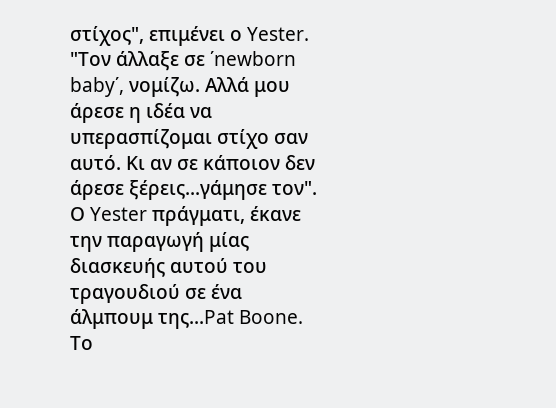στίχος", επιμένει ο Yester. "Τον άλλαξε σε ΄newborn baby΄, νομίζω. Αλλά μου άρεσε η ιδέα να υπερασπίζομαι στίχο σαν αυτό. Κι αν σε κάποιον δεν άρεσε ξέρεις...γάμησε τον". Ο Yester πράγματι, έκανε την παραγωγή μίας διασκευής αυτού του τραγουδιού σε ένα άλμπουμ της...Pat Boone. Το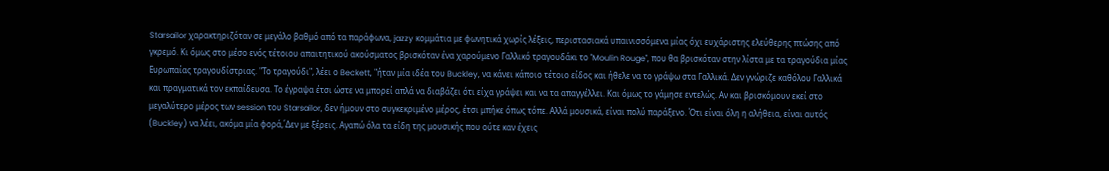Starsailor χαρακτηριζόταν σε μεγάλο βαθμό από τα παράφωνα, jazzy κομμάτια με φωνητικά χωρίς λέξεις, περιστασιακά υπαινισσόμενα μίας όχι ευχάριστης ελεύθερης πτώσης από γκρεμό. Κι όμως στο μέσο ενός τέτοιου απαιτητικού ακούσματος βρισκόταν ένα χαρούμενο Γαλλικό τραγουδάκι το "Moulin Rouge", που θα βρισκόταν στην λίστα με τα τραγούδια μίας Ευρωπαίας τραγουδίστριας. "Το τραγούδι", λέει ο Beckett, "ήταν μία ιδέα του Buckley, να κάνει κάποιο τέτοιο είδος και ήθελε να το γράψω στα Γαλλικά. Δεν γνώριζε καθόλου Γαλλικά και πραγματικά τον εκπαίδευσα. Το έγραψα έτσι ώστε να μπορεί απλά να διαβάζει ότι είχα γράψει και να τα απαγγέλλει. Και όμως το γάμησε εντελώς. Αν και βρισκόμουν εκεί στο μεγαλύτερο μέρος των session του Starsailor, δεν ήμουν στο συγκεκριμένο μέρος, έτσι μπήκε όπως τόπε. Αλλά μουσικά, είναι πολύ παράξενο. Ότι είναι όλη η αλήθεια, είναι αυτός (Buckley) να λέει, ακόμα μία φορά,΄Δεν με ξέρεις. Αγαπώ όλα τα είδη της μουσικής που ούτε καν έχεις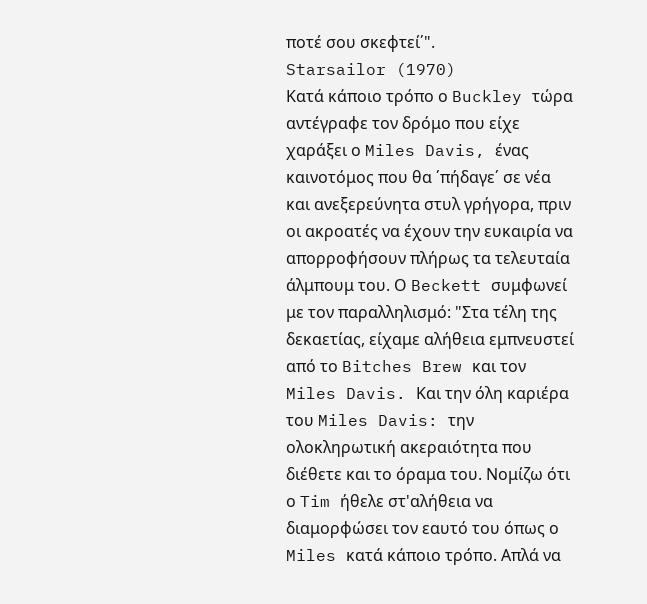ποτέ σου σκεφτεί΄".
Starsailor (1970)
Κατά κάποιο τρόπο ο Buckley τώρα αντέγραφε τον δρόμο που είχε χαράξει ο Miles Davis, ένας καινοτόμος που θα ΄πήδαγε΄ σε νέα και ανεξερεύνητα στυλ γρήγορα, πριν οι ακροατές να έχουν την ευκαιρία να απορροφήσουν πλήρως τα τελευταία άλμπουμ του. Ο Beckett συμφωνεί με τον παραλληλισμό: "Στα τέλη της δεκαετίας, είχαμε αλήθεια εμπνευστεί από το Bitches Brew και τον Miles Davis. Και την όλη καριέρα του Miles Davis: την ολοκληρωτική ακεραιότητα που διέθετε και το όραμα του. Νομίζω ότι ο Tim ήθελε στ'αλήθεια να διαμορφώσει τον εαυτό του όπως ο Miles κατά κάποιο τρόπο. Απλά να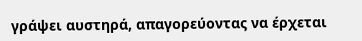γράψει αυστηρά, απαγορεύοντας να έρχεται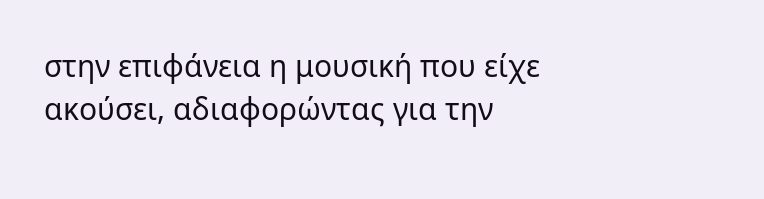στην επιφάνεια η μουσική που είχε ακούσει, αδιαφορώντας για την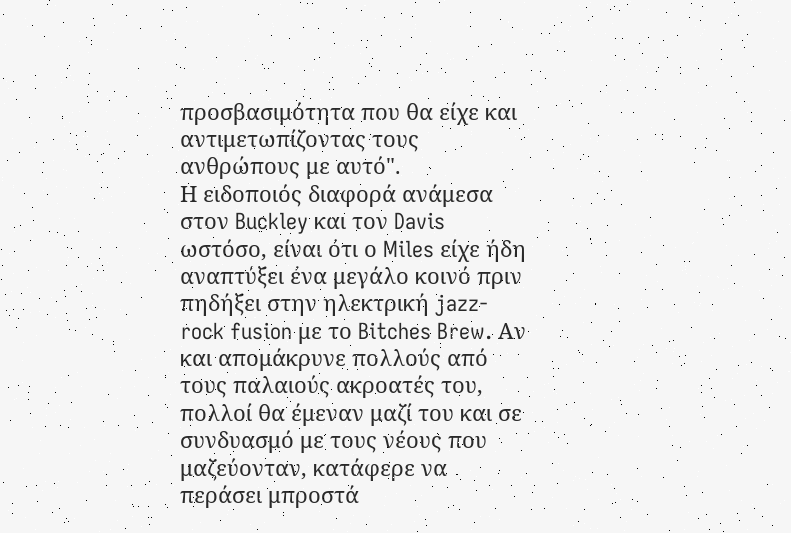προσβασιμότητα που θα είχε και αντιμετωπίζοντας τους ανθρώπους με αυτό".
Η ειδοποιός διαφορά ανάμεσα στον Buckley και τον Davis ωστόσο, είναι ότι ο Miles είχε ήδη αναπτύξει ένα μεγάλο κοινό πριν πηδήξει στην ηλεκτρική jazz-rock fusion με το Bitches Brew. Αν και απομάκρυνε πολλούς από τους παλαιούς ακροατές του, πολλοί θα έμεναν μαζί του και σε συνδυασμό με τους νέους που μαζεύονταν, κατάφερε να περάσει μπροστά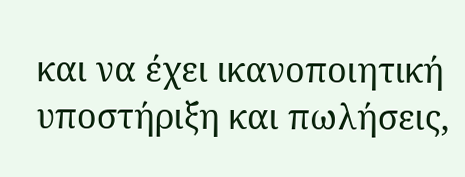και να έχει ικανοποιητική υποστήριξη και πωλήσεις,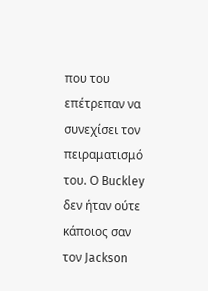που του επέτρεπαν να συνεχίσει τον πειραματισμό του. Ο Buckley δεν ήταν ούτε κάποιος σαν τον Jackson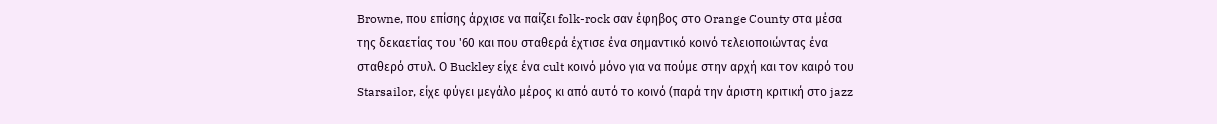Browne, που επίσης άρχισε να παίζει folk-rock σαν έφηβος στο Orange County στα μέσα της δεκαετίας του '60 και που σταθερά έχτισε ένα σημαντικό κοινό τελειοποιώντας ένα σταθερό στυλ. Ο Buckley είχε ένα cult κοινό μόνο για να πούμε στην αρχή και τον καιρό του Starsailor, είχε φύγει μεγάλο μέρος κι από αυτό το κοινό (παρά την άριστη κριτική στο jazz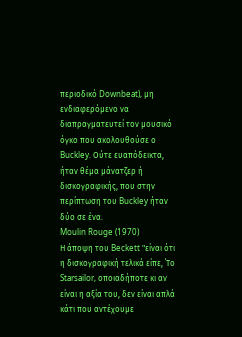περιοδικό Downbeat), μη ενδιαφερόμενο να διαπραγματευτεί τον μουσικό όγκο που ακολουθούσε ο Buckley. Ούτε ευαπόδεικτα, ήταν θέμα μάνατζερ ή δισκογραφικής, που στην περίπτωση του Buckley ήταν δύο σε ένα.
Moulin Rouge (1970)
Η άποψη του Beckett "είναι ότι η δισκογραφική τελικά είπε, ΄Το Starsailor, οποιαδήποτε κι αν είναι η αξία του, δεν είναι απλά κάτι που αντέχουμε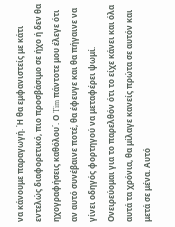να κάνουμε παραγωγή. Ή θα εμφανιστείς με κάτι εντελώς διαφορετικό, πιο προσβάσιμο σε ήχο ή δεν θα ηχογραφήσεις καθόλου΄. Ο Tim πάντοτε μου έλεγε ότι αν αυτό συνέβαινε ποτέ, θα έφευγε και θα πήγαινε να γίνει οδηγός φορτηγού να μεταφέρει ψωμί. Ονειρεύομαι για το παρελθόν ότι το είχε κάνει και όλα αυτά τα χρόνια, θα μίλαγε κανείς πρώτα σε αυτόν και μετά σε μένα. Αυτό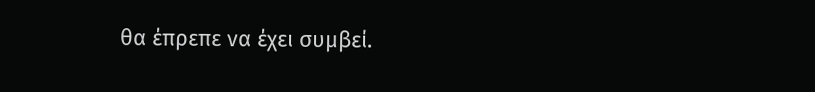θα έπρεπε να έχει συμβεί.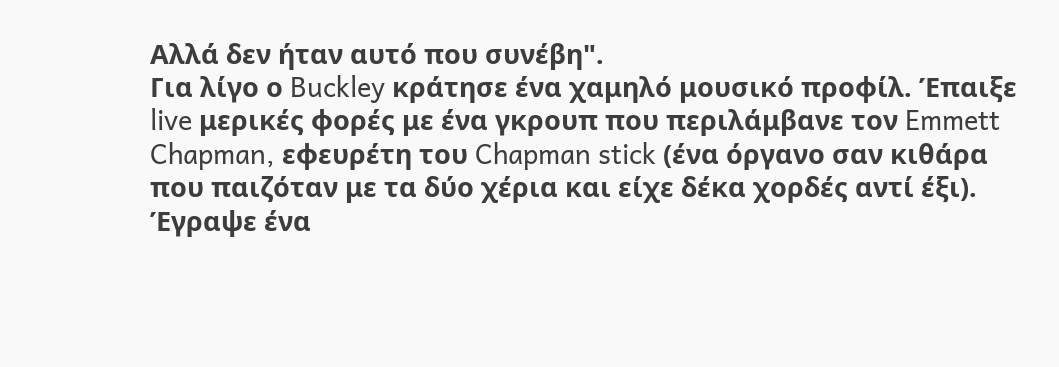Αλλά δεν ήταν αυτό που συνέβη".
Για λίγο ο Buckley κράτησε ένα χαμηλό μουσικό προφίλ. Έπαιξε live μερικές φορές με ένα γκρουπ που περιλάμβανε τον Emmett Chapman, εφευρέτη του Chapman stick (ένα όργανο σαν κιθάρα που παιζόταν με τα δύο χέρια και είχε δέκα χορδές αντί έξι). Έγραψε ένα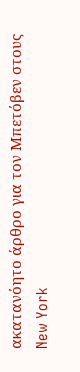ακατανόητο άρθρο για τον Μπετόβεν στους New York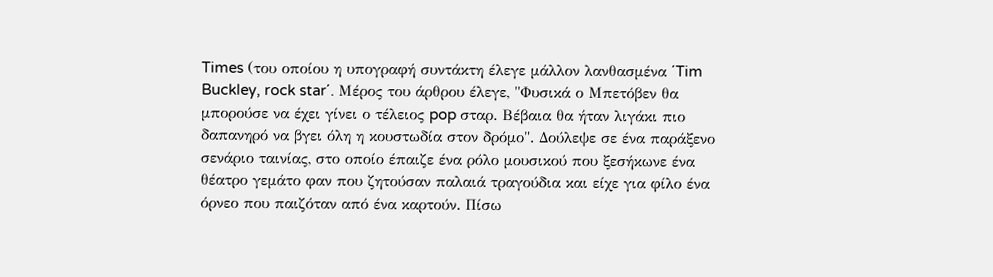Times (του οποίου η υπογραφή συντάκτη έλεγε μάλλον λανθασμένα ΄Tim Buckley, rock star΄. Μέρος του άρθρου έλεγε, "Φυσικά ο Μπετόβεν θα μπορούσε να έχει γίνει ο τέλειος pop σταρ. Βέβαια θα ήταν λιγάκι πιο δαπανηρό να βγει όλη η κουστωδία στον δρόμο". Δούλεψε σε ένα παράξενο σενάριο ταινίας, στο οποίο έπαιζε ένα ρόλο μουσικού που ξεσήκωνε ένα θέατρο γεμάτο φαν που ζητούσαν παλαιά τραγούδια και είχε για φίλο ένα όρνεο που παιζόταν από ένα καρτούν. Πίσω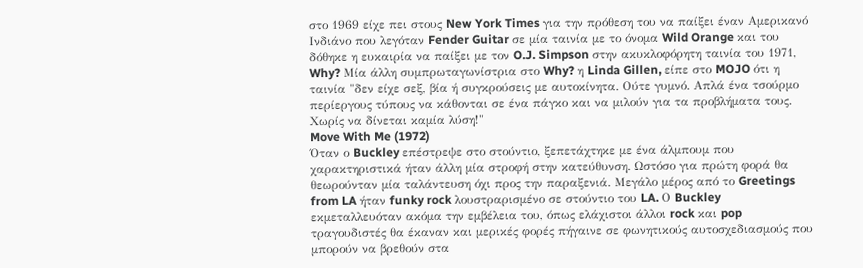στο 1969 είχε πει στους New York Times για την πρόθεση του να παίξει έναν Αμερικανό Ινδιάνο που λεγόταν Fender Guitar σε μία ταινία με το όνομα Wild Orange και του δόθηκε η ευκαιρία να παίξει με τον O.J. Simpson στην ακυκλοφόρητη ταινία του 1971, Why? Μία άλλη συμπρωταγωνίστρια στο Why? η Linda Gillen, είπε στο MOJO ότι η ταινία "δεν είχε σεξ, βία ή συγκρούσεις με αυτοκίνητα. Ούτε γυμνό. Απλά ένα τσούρμο περίεργους τύπους να κάθονται σε ένα πάγκο και να μιλούν για τα προβλήματα τους. Χωρίς να δίνεται καμία λύση!"
Move With Me (1972)
Όταν ο Buckley επέστρεψε στο στούντιο, ξεπετάχτηκε με ένα άλμπουμ που χαρακτηριστικά ήταν άλλη μία στροφή στην κατεύθυνση. Ωστόσο για πρώτη φορά θα θεωρούνταν μία ταλάντευση όχι προς την παραξενιά. Μεγάλο μέρος από το Greetings from LA ήταν funky rock λουστραρισμένο σε στούντιο του LA. Ο Buckley εκμεταλλευόταν ακόμα την εμβέλεια του, όπως ελάχιστοι άλλοι rock και pop τραγουδιστές θα έκαναν και μερικές φορές πήγαινε σε φωνητικούς αυτοσχεδιασμούς που μπορούν να βρεθούν στα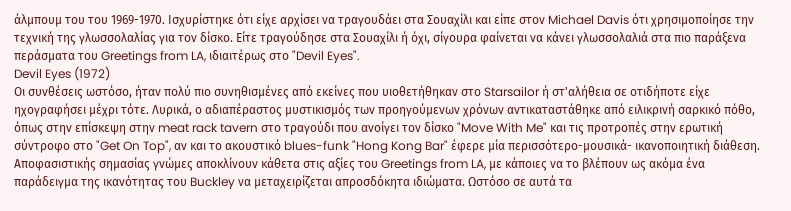άλμπουμ του του 1969-1970. Ισχυρίστηκε ότι είχε αρχίσει να τραγουδάει στα Σουαχίλι και είπε στον Michael Davis ότι χρησιμοποίησε την τεχνική της γλωσσολαλίας για τον δίσκο. Είτε τραγούδησε στα Σουαχίλι ή όχι, σίγουρα φαίνεται να κάνει γλωσσολαλιά στα πιο παράξενα περάσματα του Greetings from LA, ιδιαιτέρως στο "Devil Eyes".
Devil Eyes (1972)
Οι συνθέσεις ωστόσο, ήταν πολύ πιο συνηθισμένες από εκείνες που υιοθετήθηκαν στο Starsailor ή στ'αλήθεια σε οτιδήποτε είχε ηχογραφήσει μέχρι τότε. Λυρικά, ο αδιαπέραστος μυστικισμός των προηγούμενων χρόνων αντικαταστάθηκε από ειλικρινή σαρκικό πόθο, όπως στην επίσκεψη στην meat rack tavern στο τραγούδι που ανοίγει τον δίσκο "Move With Me" και τις προτροπές στην ερωτική σύντροφο στο "Get On Top", αν και το ακουστικό blues-funk "Hong Kong Bar" έφερε μία περισσότερο-μουσικά- ικανοποιητική διάθεση. Αποφασιστικής σημασίας γνώμες αποκλίνουν κάθετα στις αξίες του Greetings from LA, με κάποιες να το βλέπουν ως ακόμα ένα παράδειγμα της ικανότητας του Buckley να μεταχειρίζεται απροσδόκητα ιδιώματα. Ωστόσο σε αυτά τα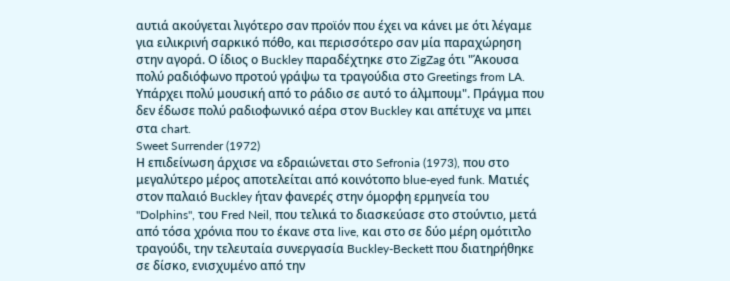αυτιά ακούγεται λιγότερο σαν προϊόν που έχει να κάνει με ότι λέγαμε για ειλικρινή σαρκικό πόθο, και περισσότερο σαν μία παραχώρηση στην αγορά. Ο ίδιος ο Buckley παραδέχτηκε στο ZigZag ότι "Άκουσα πολύ ραδιόφωνο προτού γράψω τα τραγούδια στο Greetings from LA. Υπάρχει πολύ μουσική από το ράδιο σε αυτό το άλμπουμ". Πράγμα που δεν έδωσε πολύ ραδιοφωνικό αέρα στον Buckley και απέτυχε να μπει στα chart.
Sweet Surrender (1972)
Η επιδείνωση άρχισε να εδραιώνεται στο Sefronia (1973), που στο μεγαλύτερο μέρος αποτελείται από κοινότοπο blue-eyed funk. Ματιές στον παλαιό Buckley ήταν φανερές στην όμορφη ερμηνεία του "Dolphins", του Fred Neil, που τελικά το διασκεύασε στο στούντιο, μετά από τόσα χρόνια που το έκανε στα live, και στο σε δύο μέρη ομότιτλο τραγούδι, την τελευταία συνεργασία Buckley-Beckett που διατηρήθηκε σε δίσκο, ενισχυμένο από την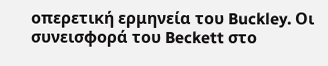οπερετική ερμηνεία του Buckley. Οι συνεισφορά του Beckett στο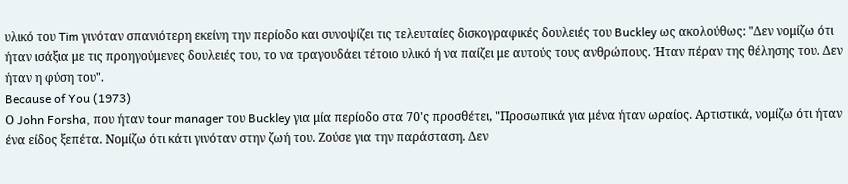υλικό του Tim γινόταν σπανιότερη εκείνη την περίοδο και συνοψίζει τις τελευταίες δισκογραφικές δουλειές του Buckley ως ακολούθως: "Δεν νομίζω ότι ήταν ισάξια με τις προηγούμενες δουλειές του, το να τραγουδάει τέτοιο υλικό ή να παίζει με αυτούς τους ανθρώπους. Ήταν πέραν της θέλησης του. Δεν ήταν η φύση του".
Because of You (1973)
Ο John Forsha, που ήταν tour manager του Buckley για μία περίοδο στα 70'ς προσθέτει, "Προσωπικά για μένα ήταν ωραίος. Αρτιστικά, νομίζω ότι ήταν ένα είδος ξεπέτα. Νομίζω ότι κάτι γινόταν στην ζωή του. Ζούσε για την παράσταση. Δεν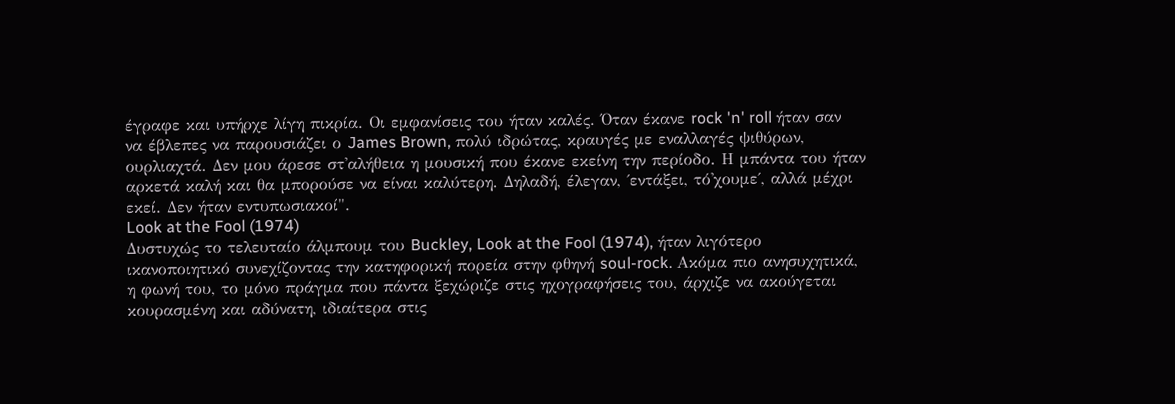έγραφε και υπήρχε λίγη πικρία. Οι εμφανίσεις του ήταν καλές. Όταν έκανε rock 'n' roll ήταν σαν να έβλεπες να παρουσιάζει ο James Brown, πολύ ιδρώτας, κραυγές με εναλλαγές ψιθύρων, ουρλιαχτά. Δεν μου άρεσε στ'αλήθεια η μουσική που έκανε εκείνη την περίοδο. Η μπάντα του ήταν αρκετά καλή και θα μπορούσε να είναι καλύτερη. Δηλαδή, έλεγαν, ΄εντάξει, τό'χουμε΄, αλλά μέχρι εκεί. Δεν ήταν εντυπωσιακοί".
Look at the Fool (1974)
Δυστυχώς το τελευταίο άλμπουμ του Buckley, Look at the Fool (1974), ήταν λιγότερο ικανοποιητικό συνεχίζοντας την κατηφορική πορεία στην φθηνή soul-rock. Ακόμα πιο ανησυχητικά, η φωνή του, το μόνο πράγμα που πάντα ξεχώριζε στις ηχογραφήσεις του, άρχιζε να ακούγεται κουρασμένη και αδύνατη, ιδιαίτερα στις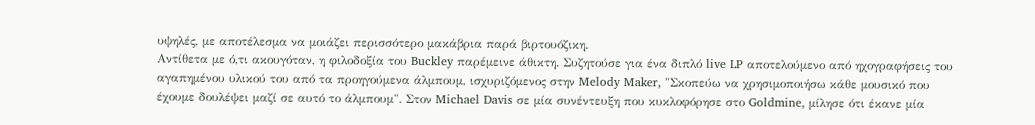υψηλές, με αποτέλεσμα να μοιάζει περισσότερο μακάβρια παρά βιρτουόζικη.
Αντίθετα με ό,τι ακουγόταν, η φιλοδοξία του Buckley παρέμεινε άθικτη. Συζητούσε για ένα διπλό live LP αποτελούμενο από ηχογραφήσεις του αγαπημένου υλικού του από τα προηγούμενα άλμπουμ, ισχυριζόμενος στην Melody Maker, "Σκοπεύω να χρησιμοποιήσω κάθε μουσικό που έχουμε δουλέψει μαζί σε αυτό το άλμπουμ". Στον Michael Davis σε μία συνέντευξη που κυκλοφόρησε στο Goldmine, μίλησε ότι έκανε μία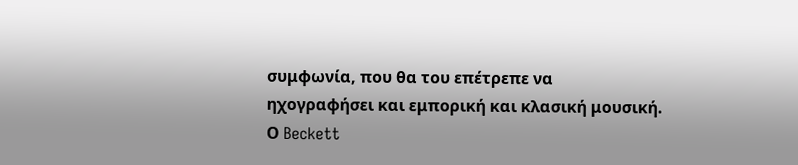συμφωνία, που θα του επέτρεπε να ηχογραφήσει και εμπορική και κλασική μουσική.
Ο Beckett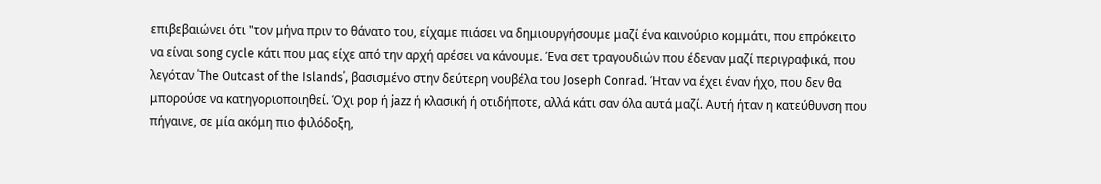επιβεβαιώνει ότι "τον μήνα πριν το θάνατο του, είχαμε πιάσει να δημιουργήσουμε μαζί ένα καινούριο κομμάτι, που επρόκειτο να είναι song cycle κάτι που μας είχε από την αρχή αρέσει να κάνουμε. Ένα σετ τραγουδιών που έδεναν μαζί περιγραφικά, που λεγόταν ΄The Outcast of the Islands΄, βασισμένο στην δεύτερη νουβέλα του Joseph Conrad. Ήταν να έχει έναν ήχο, που δεν θα μπορούσε να κατηγοριοποιηθεί. Όχι pop ή jazz ή κλασική ή οτιδήποτε, αλλά κάτι σαν όλα αυτά μαζί. Αυτή ήταν η κατεύθυνση που πήγαινε, σε μία ακόμη πιο φιλόδοξη,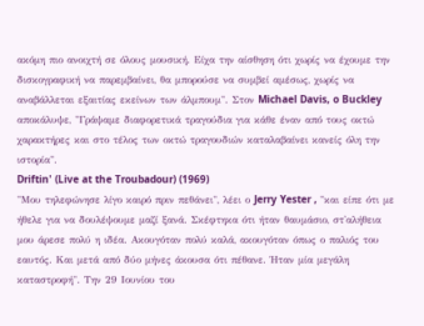ακόμη πιο ανοιχτή σε όλους μουσική. Είχα την αίσθηση ότι χωρίς να έχουμε την δισκογραφική να παρεμβαίνει, θα μπορούσε να συμβεί αμέσως, χωρίς να αναβάλλεται εξαιτίας εκείνων των άλμπουμ". Στον Michael Davis, o Buckley αποκάλυψε, "Γράψαμε διαφορετικά τραγούδια για κάθε έναν από τους οκτώ χαρακτήρες και στο τέλος των οκτώ τραγουδιών καταλαβαίνει κανείς όλη την ιστορία".
Driftin' (Live at the Troubadour) (1969)
"Μου τηλεφώνησε λίγο καιρό πριν πεθάνει", λέει ο Jerry Yester , "και είπε ότι με ήθελε για να δουλέψουμε μαζί ξανά. Σκέφτηκα ότι ήταν θαυμάσιο, στ'αλήθεια μου άρεσε πολύ η ιδέα. Ακουγόταν πολύ καλά, ακουγόταν όπως ο παλιός του εαυτός. Και μετά από δύο μήνες άκουσα ότι πέθανε. Ήταν μία μεγάλη καταστροφή". Την 29 Ιουνίου του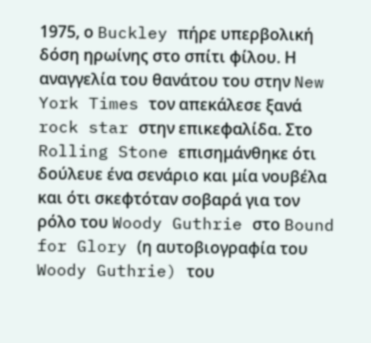1975, ο Buckley πήρε υπερβολική δόση ηρωίνης στο σπίτι φίλου. Η αναγγελία του θανάτου του στην New York Times τον απεκάλεσε ξανά rock star στην επικεφαλίδα. Στο Rolling Stone επισημάνθηκε ότι δούλευε ένα σενάριο και μία νουβέλα και ότι σκεφτόταν σοβαρά για τον ρόλο του Woody Guthrie στο Bound for Glory (η αυτοβιογραφία του Woody Guthrie) του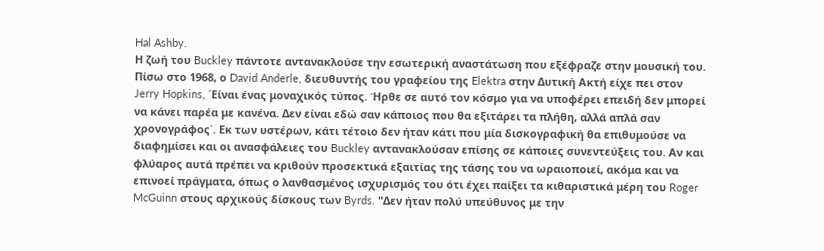Hal Ashby.
Η ζωή του Buckley πάντοτε αντανακλούσε την εσωτερική αναστάτωση που εξέφραζε στην μουσική του. Πίσω στο 1968, ο David Anderle, διευθυντής του γραφείου της Elektra στην Δυτική Ακτή είχε πει στον Jerry Hopkins, ΄Είναι ένας μοναχικός τύπος. Ήρθε σε αυτό τον κόσμο για να υποφέρει επειδή δεν μπορεί να κάνει παρέα με κανένα. Δεν είναι εδώ σαν κάποιος που θα εξιτάρει τα πλήθη, αλλά απλά σαν χρονογράφος΄. Εκ των υστέρων, κάτι τέτοιο δεν ήταν κάτι που μία δισκογραφική θα επιθυμούσε να διαφημίσει και οι ανασφάλειες του Buckley αντανακλούσαν επίσης σε κάποιες συνεντεύξεις του. Αν και φλύαρος αυτά πρέπει να κριθούν προσεκτικά εξαιτίας της τάσης του να ωραιοποιεί, ακόμα και να επινοεί πράγματα, όπως ο λανθασμένος ισχυρισμός του ότι έχει παίξει τα κιθαριστικά μέρη του Roger McGuinn στους αρχικούς δίσκους των Byrds. "Δεν ήταν πολύ υπεύθυνος με την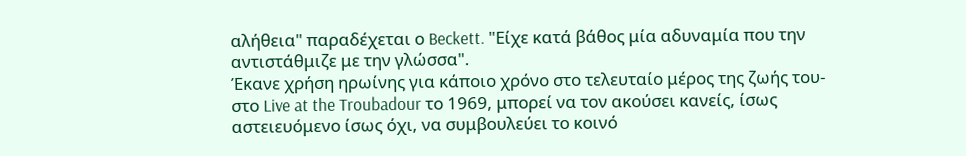αλήθεια" παραδέχεται ο Beckett. "Είχε κατά βάθος μία αδυναμία που την αντιστάθμιζε με την γλώσσα".
Έκανε χρήση ηρωίνης για κάποιο χρόνο στο τελευταίο μέρος της ζωής του-στο Live at the Troubadour το 1969, μπορεί να τον ακούσει κανείς, ίσως αστειευόμενο ίσως όχι, να συμβουλεύει το κοινό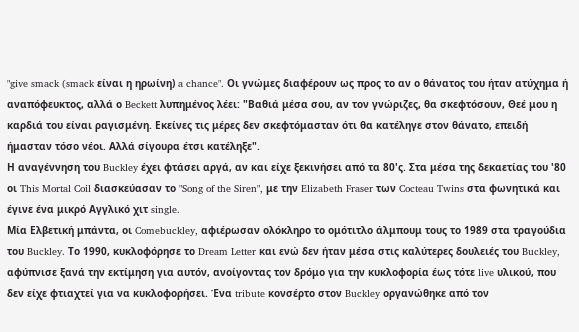"give smack (smack είναι η ηρωίνη) a chance". Οι γνώμες διαφέρουν ως προς το αν ο θάνατος του ήταν ατύχημα ή αναπόφευκτος, αλλά ο Beckett λυπημένος λέει: "Βαθιά μέσα σου, αν τον γνώριζες, θα σκεφτόσουν, Θεέ μου η καρδιά του είναι ραγισμένη. Εκείνες τις μέρες δεν σκεφτόμασταν ότι θα κατέληγε στον θάνατο, επειδή ήμασταν τόσο νέοι. Αλλά σίγουρα έτσι κατέληξε".
Η αναγέννηση του Buckley έχει φτάσει αργά, αν και είχε ξεκινήσει από τα 80'ς. Στα μέσα της δεκαετίας του '80 οι This Mortal Coil διασκεύασαν το "Song of the Siren", με την Elizabeth Fraser των Cocteau Twins στα φωνητικά και έγινε ένα μικρό Αγγλικό χιτ single.
Μία Ελβετική μπάντα, οι Comebuckley, αφιέρωσαν ολόκληρο το ομότιτλο άλμπουμ τους το 1989 στα τραγούδια του Buckley. Το 1990, κυκλοφόρησε το Dream Letter και ενώ δεν ήταν μέσα στις καλύτερες δουλειές του Buckley, αφύπνισε ξανά την εκτίμηση για αυτόν, ανοίγοντας τον δρόμο για την κυκλοφορία έως τότε live υλικού, που δεν είχε φτιαχτεί για να κυκλοφορήσει. Ένα tribute κονσέρτο στον Buckley οργανώθηκε από τον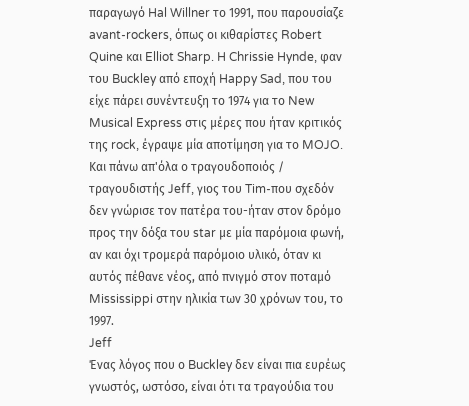παραγωγό Hal Willner το 1991, που παρουσίαζε avant-rockers, όπως οι κιθαρίστες Robert Quine και Elliot Sharp. H Chrissie Hynde, φαν του Buckley από εποχή Happy Sad, που του είχε πάρει συνέντευξη το 1974 για το New Musical Express στις μέρες που ήταν κριτικός της rock, έγραψε μία αποτίμηση για το MOJO. Και πάνω απ'όλα ο τραγουδοποιός / τραγουδιστής Jeff, γιος του Tim-που σχεδόν δεν γνώρισε τον πατέρα του-ήταν στον δρόμο προς την δόξα του star με μία παρόμοια φωνή, αν και όχι τρομερά παρόμοιο υλικό, όταν κι αυτός πέθανε νέος, από πνιγμό στον ποταμό Mississippi στην ηλικία των 30 χρόνων του, το 1997.
Jeff
Ένας λόγος που ο Buckley δεν είναι πια ευρέως γνωστός, ωστόσο, είναι ότι τα τραγούδια του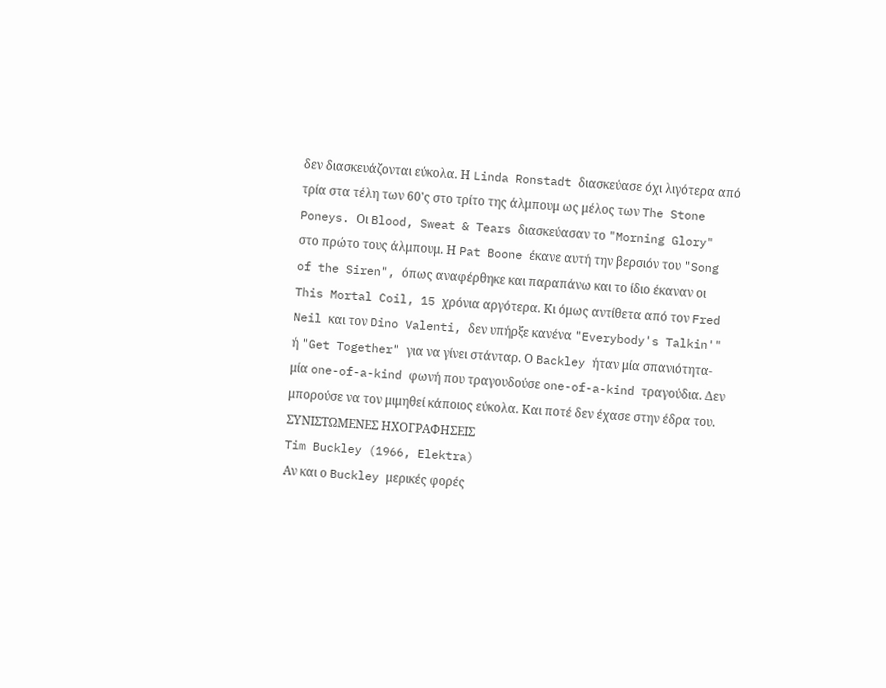δεν διασκευάζονται εύκολα. Η Linda Ronstadt διασκεύασε όχι λιγότερα από τρία στα τέλη των 60'ς στο τρίτο της άλμπουμ ως μέλος των The Stone Poneys. Οι Blood, Sweat & Tears διασκεύασαν το "Morning Glory" στο πρώτο τους άλμπουμ. Η Pat Boone έκανε αυτή την βερσιόν του "Song of the Siren", όπως αναφέρθηκε και παραπάνω και το ίδιο έκαναν οι This Mortal Coil, 15 χρόνια αργότερα. Κι όμως αντίθετα από τον Fred Neil και τον Dino Valenti, δεν υπήρξε κανένα "Everybody's Talkin'" ή "Get Together" για να γίνει στάνταρ. Ο Backley ήταν μία σπανιότητα- μία one-of-a-kind φωνή που τραγουδούσε one-of-a-kind τραγούδια. Δεν μπορούσε να τον μιμηθεί κάποιος εύκολα. Και ποτέ δεν έχασε στην έδρα του.
ΣΥΝΙΣΤΩΜΕΝΕΣ ΗΧΟΓΡΑΦΗΣΕΙΣ
Tim Buckley (1966, Elektra)
Αν και ο Buckley μερικές φορές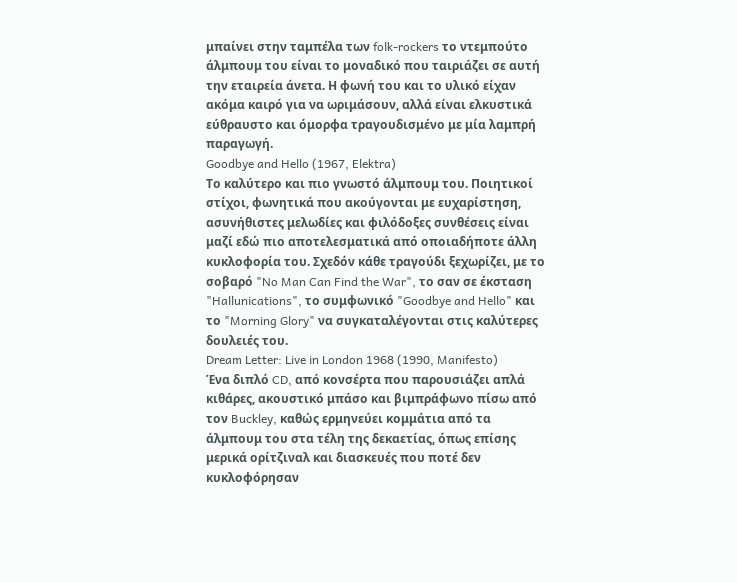μπαίνει στην ταμπέλα των folk-rockers το ντεμπούτο άλμπουμ του είναι το μοναδικό που ταιριάζει σε αυτή την εταιρεία άνετα. Η φωνή του και το υλικό είχαν ακόμα καιρό για να ωριμάσουν, αλλά είναι ελκυστικά εύθραυστο και όμορφα τραγουδισμένο με μία λαμπρή παραγωγή.
Goodbye and Hello (1967, Elektra)
Το καλύτερο και πιο γνωστό άλμπουμ του. Ποιητικοί στίχοι, φωνητικά που ακούγονται με ευχαρίστηση, ασυνήθιστες μελωδίες και φιλόδοξες συνθέσεις είναι μαζί εδώ πιο αποτελεσματικά από οποιαδήποτε άλλη κυκλοφορία του. Σχεδόν κάθε τραγούδι ξεχωρίζει, με το σοβαρό "No Man Can Find the War", το σαν σε έκσταση "Hallunications", το συμφωνικό "Goodbye and Hello" και το "Morning Glory" να συγκαταλέγονται στις καλύτερες δουλειές του.
Dream Letter: Live in London 1968 (1990, Manifesto)
Ένα διπλό CD, από κονσέρτα που παρουσιάζει απλά κιθάρες, ακουστικό μπάσο και βιμπράφωνο πίσω από τον Buckley, καθώς ερμηνεύει κομμάτια από τα άλμπουμ του στα τέλη της δεκαετίας, όπως επίσης μερικά ορίτζιναλ και διασκευές που ποτέ δεν κυκλοφόρησαν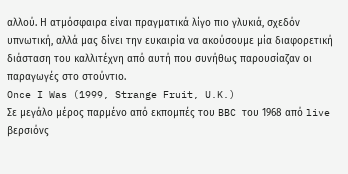αλλού. Η ατμόσφαιρα είναι πραγματικά λίγο πιο γλυκιά, σχεδόν υπνωτική, αλλά μας δίνει την ευκαιρία να ακούσουμε μία διαφορετική διάσταση του καλλιτέχνη από αυτή που συνήθως παρουσίαζαν οι παραγωγές στο στούντιο.
Once I Was (1999, Strange Fruit, U.K.)
Σε μεγάλο μέρος παρμένο από εκπομπές του BBC του 1968 από live βερσιόνς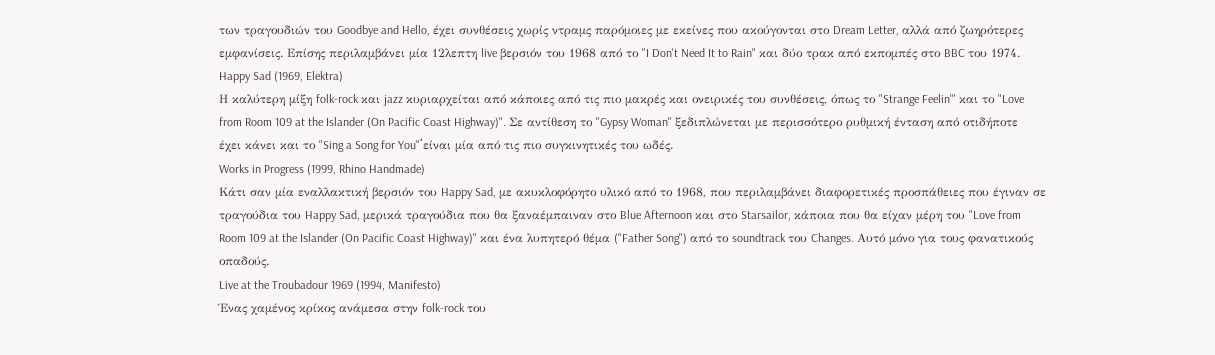των τραγουδιών του Goodbye and Hello, έχει συνθέσεις χωρίς ντραμς παρόμοιες με εκείνες που ακούγονται στο Dream Letter, αλλά από ζωηρότερες εμφανίσεις. Επίσης περιλαμβάνει μία 12λεπτη live βερσιόν του 1968 από το "I Don't Need It to Rain" και δύο τρακ από εκπομπές στο BBC του 1974.
Happy Sad (1969, Elektra)
Η καλύτερη μίξη folk-rock και jazz κυριαρχείται από κάποιες από τις πιο μακρές και ονειρικές του συνθέσεις, όπως το "Strange Feelin'" και το "Love from Room 109 at the Islander (On Pacific Coast Highway)". Σε αντίθεση το "Gypsy Woman" ξεδιπλώνεται με περισσότερο ρυθμική ένταση από οτιδήποτε έχει κάνει και το "Sing a Song for You"΄είναι μία από τις πιο συγκινητικές του ωδές.
Works in Progress (1999, Rhino Handmade)
Κάτι σαν μία εναλλακτική βερσιόν του Happy Sad, με ακυκλοφόρητο υλικό από το 1968, που περιλαμβάνει διαφορετικές προσπάθειες που έγιναν σε τραγούδια του Happy Sad, μερικά τραγούδια που θα ξαναέμπαιναν στο Blue Afternoon και στο Starsailor, κάποια που θα είχαν μέρη του "Love from Room 109 at the Islander (On Pacific Coast Highway)" και ένα λυπητερό θέμα ("Father Song") από το soundtrack του Changes. Αυτό μόνο για τους φανατικούς οπαδούς.
Live at the Troubadour 1969 (1994, Manifesto)
Ένας χαμένος κρίκος ανάμεσα στην folk-rock του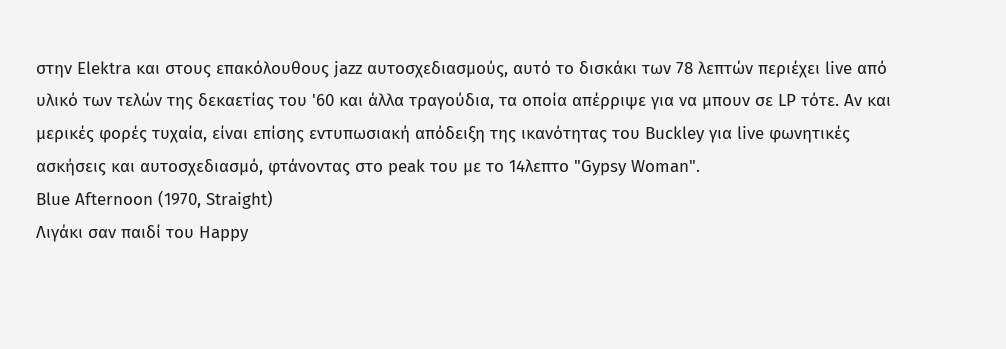στην Elektra και στους επακόλουθους jazz αυτοσχεδιασμούς, αυτό το δισκάκι των 78 λεπτών περιέχει live από υλικό των τελών της δεκαετίας του '60 και άλλα τραγούδια, τα οποία απέρριψε για να μπουν σε LP τότε. Αν και μερικές φορές τυχαία, είναι επίσης εντυπωσιακή απόδειξη της ικανότητας του Buckley για live φωνητικές ασκήσεις και αυτοσχεδιασμό, φτάνοντας στο peak του με το 14λεπτο "Gypsy Woman".
Blue Afternoon (1970, Straight)
Λιγάκι σαν παιδί του Happy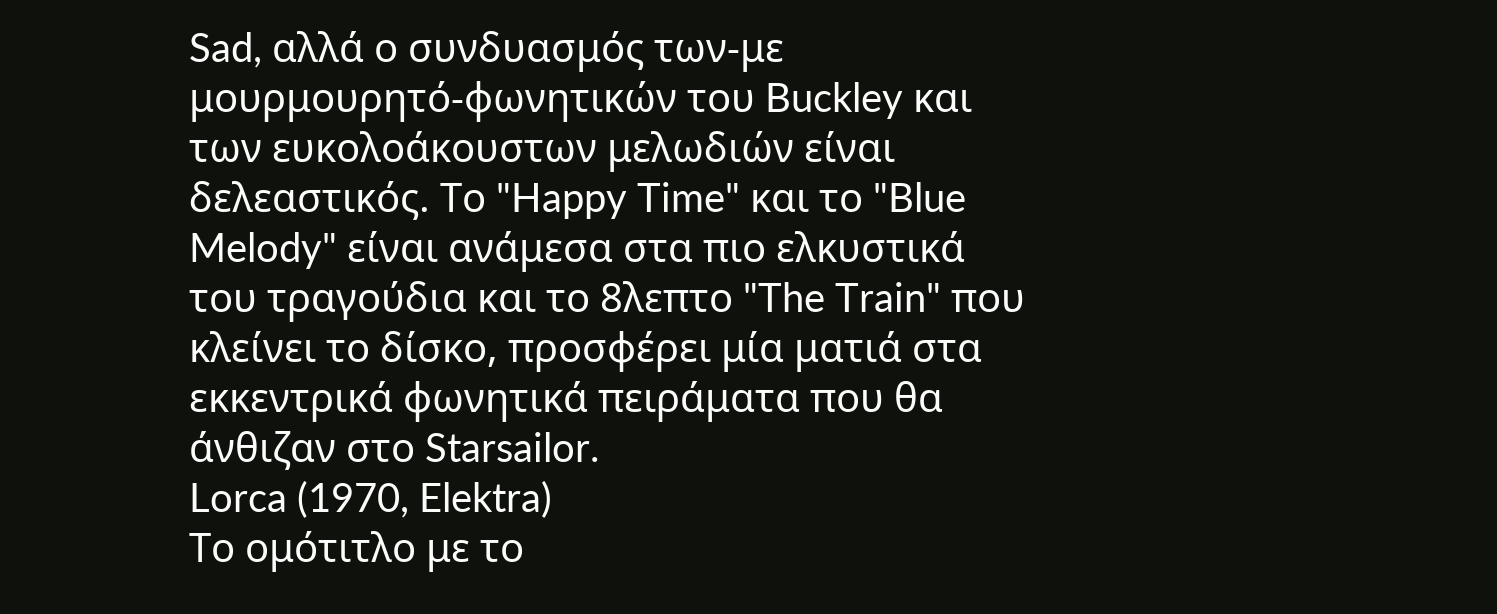Sad, αλλά ο συνδυασμός των-με μουρμουρητό-φωνητικών του Buckley και των ευκολοάκουστων μελωδιών είναι δελεαστικός. Το "Happy Time" και το "Blue Melody" είναι ανάμεσα στα πιο ελκυστικά του τραγούδια και το 8λεπτο "The Train" που κλείνει το δίσκο, προσφέρει μία ματιά στα εκκεντρικά φωνητικά πειράματα που θα άνθιζαν στο Starsailor.
Lorca (1970, Elektra)
Το ομότιτλο με το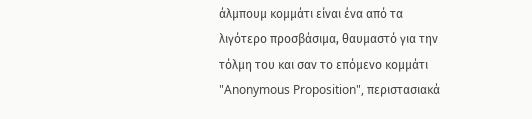άλμπουμ κομμάτι είναι ένα από τα λιγότερο προσβάσιμα, θαυμαστό για την τόλμη του και σαν το επόμενο κομμάτι "Anonymous Proposition", περιστασιακά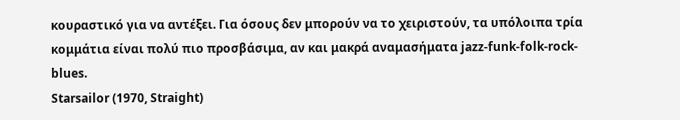κουραστικό για να αντέξει. Για όσους δεν μπορούν να το χειριστούν, τα υπόλοιπα τρία κομμάτια είναι πολύ πιο προσβάσιμα, αν και μακρά αναμασήματα jazz-funk-folk-rock-blues.
Starsailor (1970, Straight)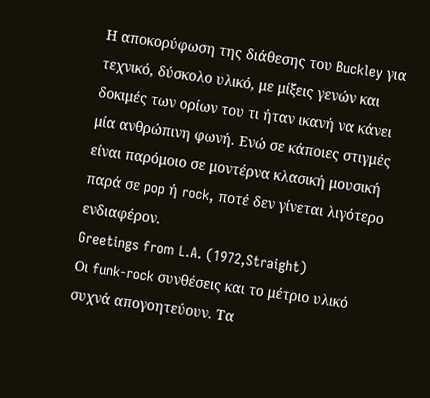Η αποκορύφωση της διάθεσης του Buckley για τεχνικό, δύσκολο υλικό, με μίξεις γενών και δοκιμές των ορίων του τι ήταν ικανή να κάνει μία ανθρώπινη φωνή. Ενώ σε κάποιες στιγμές είναι παρόμοιο σε μοντέρνα κλασική μουσική παρά σε pop ή rock, ποτέ δεν γίνεται λιγότερο ενδιαφέρον.
Greetings from L.A. (1972,Straight)
Οι funk-rock συνθέσεις και το μέτριο υλικό συχνά απογοητεύουν. Τα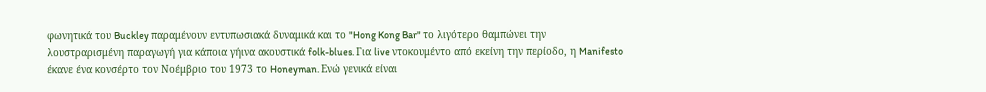φωνητικά του Buckley παραμένουν εντυπωσιακά δυναμικά και το "Hong Kong Bar" το λιγότερο θαμπώνει την λουστραρισμένη παραγωγή για κάποια γήινα ακουστικά folk-blues. Για live ντοκουμέντο από εκείνη την περίοδο, η Manifesto έκανε ένα κονσέρτο τον Νοέμβριο του 1973 το Honeyman. Ενώ γενικά είναι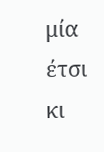μία έτσι κι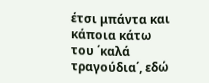έτσι μπάντα και κάποια κάτω του ΄καλά τραγούδια΄, εδώ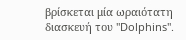βρίσκεται μία ωραιότατη διασκευή του "Dolphins".